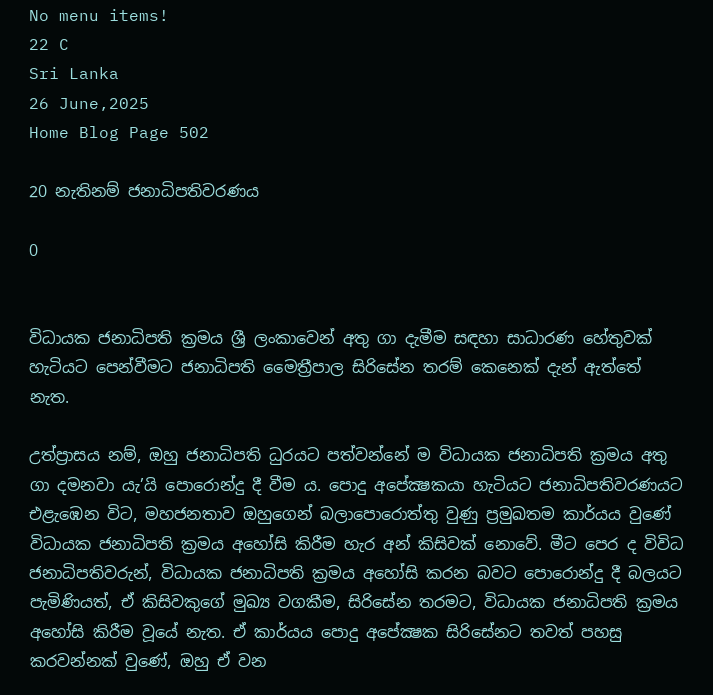No menu items!
22 C
Sri Lanka
26 June,2025
Home Blog Page 502

20 නැතිනම් ජනාධිපතිවරණය

0


විධායක ජනාධිපති ක්‍රමය ශ්‍රී ලංකාවෙන් අතු ගා දැමීම සඳහා සාධාරණ හේතුවක් හැටියට පෙන්වීමට ජනාධිපති මෛත්‍රීපාල සිරිසේන තරම් කෙනෙක් දැන් ඇත්තේ නැත.

උත්ප්‍රාසය නම්, ඔහු ජනාධිපති ධුරයට පත්වන්නේ ම විධායක ජනාධිපති ක්‍රමය අතු ගා දමනවා යැ’යි පොරොන්දු දී වීම ය. පොදු අපේක්‍ෂකයා හැටියට ජනාධිපතිවරණයට එළැඹෙන විට, මහජනතාව ඔහුගෙන් බලාපොරොත්තු වුණු ප්‍රමුඛතම කාර්යය වුණේ විධායක ජනාධිපති ක්‍රමය අහෝසි කිරීම හැර අන් කිසිවක් නොවේ. මීට පෙර ද විවිධ ජනාධිපතිවරුන්, විධායක ජනාධිපති ක්‍රමය අහෝසි කරන බවට පොරොන්දු දී බලයට පැමිණියත්, ඒ කිසිවකුගේ මුඛ්‍ය වගකීම, සිරිසේන තරමට, විධායක ජනාධිපති ක්‍රමය අහෝසි කිරීම වූයේ නැත. ඒ කාර්යය පොදු අපේක්‍ෂක සිරිසේනට තවත් පහසු කරවන්නක් වුණේ, ඔහු ඒ වන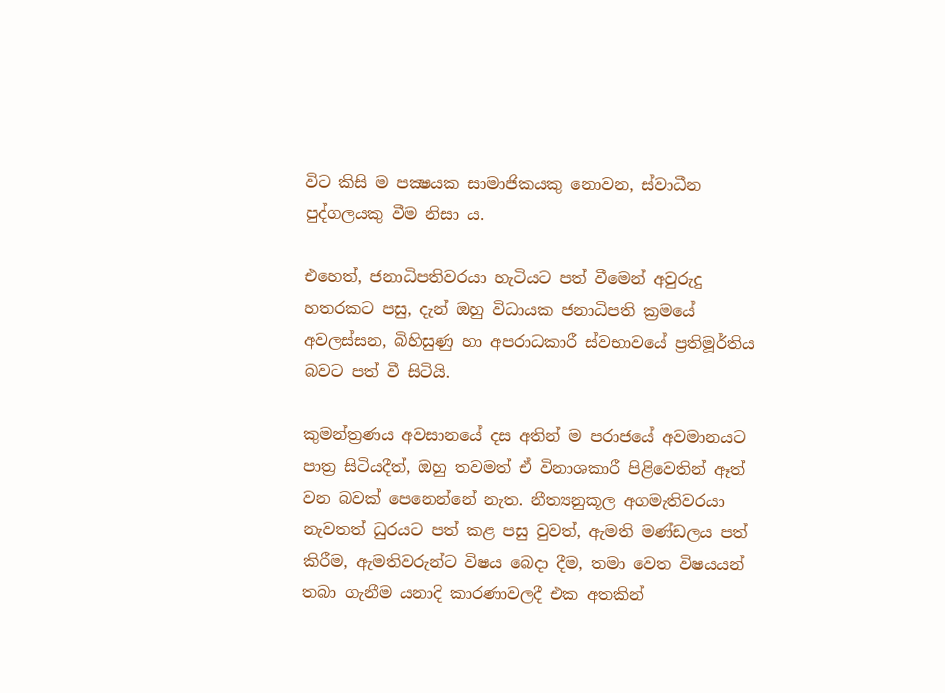විට කිසි ම පක්‍ෂයක සාමාජිකයකු නොවන, ස්වාධීන පුද්ගලයකු වීම නිසා ය.

එහෙත්, ජනාධිපතිවරයා හැටියට පත් වීමෙන් අවුරුදු හතරකට පසු, දැන් ඔහු විධායක ජනාධිපති ක්‍රමයේ අවලස්සන, බිහිසුණු හා අපරාධකාරී ස්වභාවයේ ප්‍රතිමූර්තිය බවට පත් වී සිටියි.

කුමන්ත්‍රණය අවසානයේ දස අතින් ම පරාජයේ අවමානයට පාත්‍ර සිටියදීත්, ඔහු තවමත් ඒ විනාශකාරී පිළිවෙතින් ඈත් වන බවක් පෙනෙන්නේ නැත. නීත්‍යනුකූල අගමැතිවරයා නැවතත් ධුරයට පත් කළ පසු වුවත්, ඇමති මණ්ඩලය පත් කිරීම, ඇමතිවරුන්ට විෂය බෙදා දීම, තමා වෙත විෂයයන් තබා ගැනීම යනාදි කාරණාවලදී එක අතකින්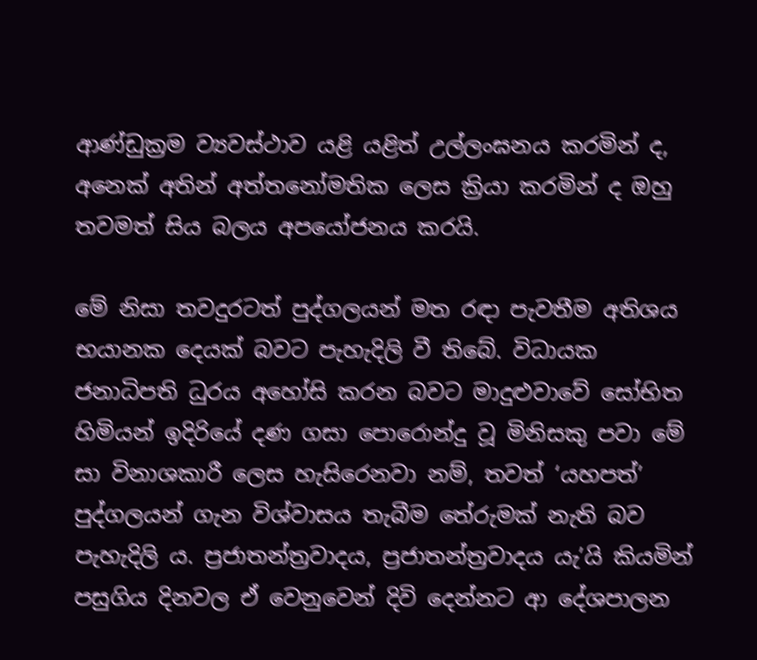ආණ්ඩුක්‍රම ව්‍යවස්ථාව යළි යළිත් උල්ලංඝනය කරමින් ද, අනෙක් අතින් අත්තනෝමතික ලෙස ක්‍රියා කරමින් ද ඔහු තවමත් සිය බලය අපයෝජනය කරයි.

මේ නිසා තවදුරටත් පුද්ගලයන් මත රඳා පැවතීම අතිශය භයානක දෙයක් බවට පැහැදිලි වී තිබේ. විධායක ජනාධිපති ධුරය අහෝසි කරන බවට මාදුළුවාවේ සෝභිත හිමියන් ඉදිරියේ දණ ගසා පොරොන්දු වූ මිනිසකු පවා මේ සා විනාශකාරී ලෙස හැසිරෙනවා නම්, තවත් ‘යහපත්’ පුද්ගලයන් ගැන විශ්වාසය තැබීම තේරුමක් නැති බව පැහැදිලි ය. ප්‍රජාතන්ත්‍රවාදය, ප්‍රජාතන්ත්‍රවාදය යැ’යි කියමින් පසුගිය දිනවල ඒ වෙනුවෙන් දිවි දෙන්නට ආ දේශපාලන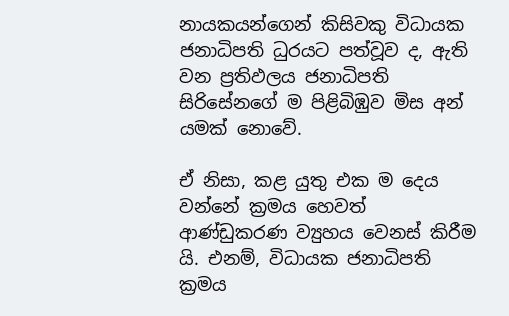නායකයන්ගෙන් කිසිවකු විධායක ජනාධිපති ධුරයට පත්වූව ද, ඇති වන ප්‍රතිඵලය ජනාධිපති සිරිසේනගේ ම පිළිබිඹුව මිස අන් යමක් නොවේ.

ඒ නිසා, කළ යුතු එක ම දෙය වන්නේ ක්‍රමය හෙවත් ආණ්ඩුකරණ ව්‍යුහය වෙනස් කිරීම යි. එනම්, විධායක ජනාධිපති ක්‍රමය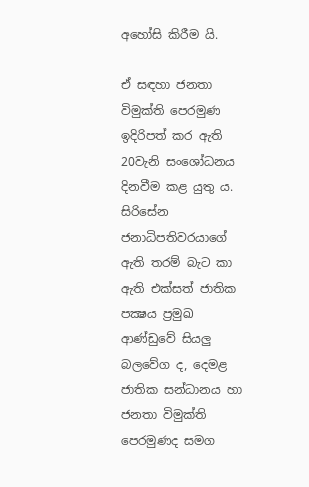අහෝසි කිරීම යි.

ඒ සඳහා ජනතා විමුක්ති පෙරමුණ ඉදිරිපත් කර ඇති 20වැනි සංශෝධනය දිනවීම කළ යුතු ය. සිරිසේන ජනාධිපතිවරයාගේ ඇති තරම් බැට කා ඇති එක්සත් ජාතික පක්‍ෂය ප්‍රමුඛ ආණ්ඩුවේ සියලු බලවේග ද, දෙමළ ජාතික සන්ධානය හා ජනතා විමුක්ති පෙරමුණද සමග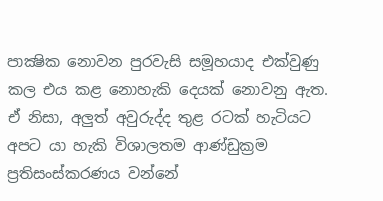පාක්‍ෂික නොවන පුරවැසි සමූහයාද එක්වුණු කල එය කළ නොහැකි දෙයක් නොවනු ඇත. ඒ නිසා, අලුත් අවුරුද්ද තුළ රටක් හැටියට අපට යා හැකි විශාලතම ආණ්ඩුක්‍රම ප්‍රතිසංස්කරණය වන්නේ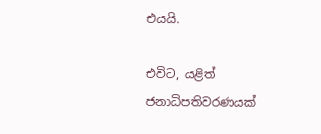එයයි.

එවිට, යළිත් ජනාධිපතිවරණයක්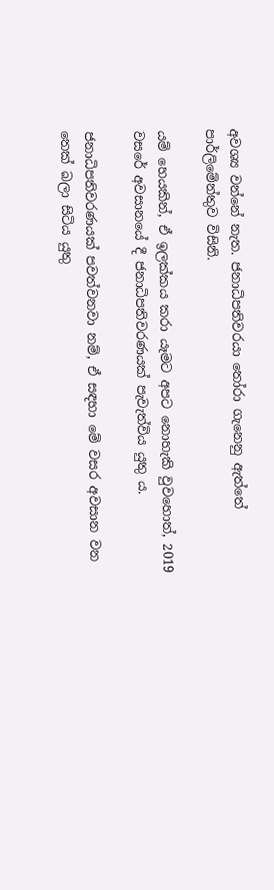අවශ්‍ය වන්නේ නැත. ජනාධිපතිවරයා තෝරා ගැනෙනු ඇත්තේ පාර්ලිමේන්තුව විසිනි.

යම් හෙයකින්, ඒ ඉලක්කය කරා යෑමට අපට නොහැකි වුවහොත්, 2019 වසරේ අවසානයේ දී ජනාධිපතිවරණයක් පැවැත්විය යුතු ය.

ජනාධිපතිවරණයක් පවත්වනවා නම්, ඒ සඳහා මේ වසර අවසාන වන තෙක් බලා සිටිය යුතු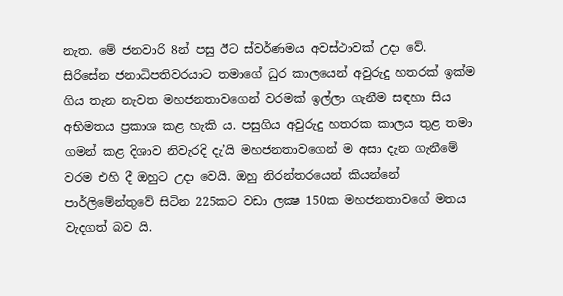නැත. මේ ජනවාරි 8න් පසු ඊට ස්වර්ණමය අවස්ථාවක් උදා වේ. සිරිසේන ජනාධිපතිවරයාට තමාගේ ධුර කාලයෙන් අවුරුදු හතරක් ඉක්ම ගිය තැන නැවත මහජනතාවගෙන් වරමක් ඉල්ලා ගැනීම සඳහා සිය අභිමතය ප්‍රකාශ කළ හැකි ය. පසුගිය අවුරුදු හතරක කාලය තුළ තමා ගමන් කළ දිශාව නිවැරදි දැ’යි මහජනතාවගෙන් ම අසා දැන ගැනීමේ වරම එහි දී ඔහුට උදා වෙයි. ඔහු නිරන්තරයෙන් කියන්නේ පාර්ලිමේන්තුවේ සිටින 225කට වඩා ලක්‍ෂ 150ක මහජනතාවගේ මතය වැදගත් බව යි.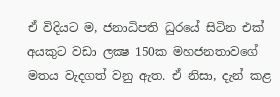ඒ විදියට ම, ජනාධිපති ධුරයේ සිටින එක් අයකුට වඩා ලක්‍ෂ 150ක මහජනතාවගේ මතය වැදගත් වනු ඇත. ඒ නිසා, දැන් කළ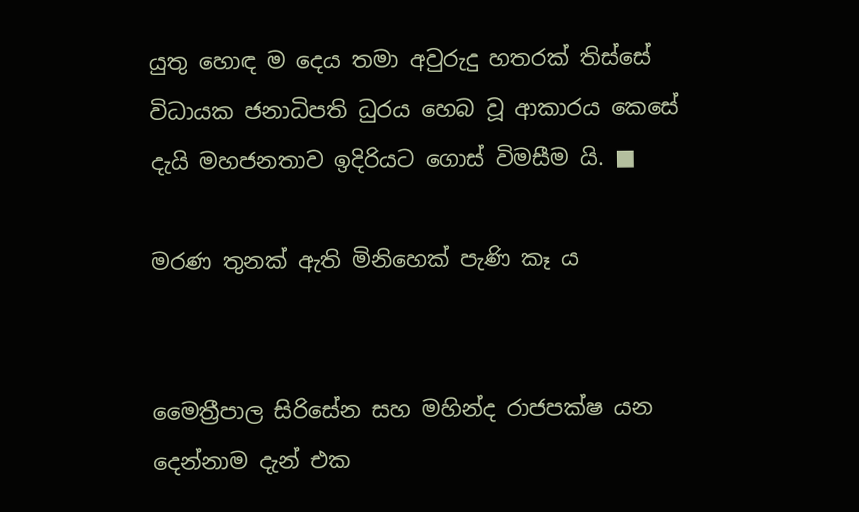යුතු හොඳ ම දෙය තමා අවුරුදු හතරක් තිස්සේ විධායක ජනාධිපති ධුරය හෙබ වූ ආකාරය කෙසේ දැයි මහජනතාව ඉදිරියට ගොස් විමසීම යි. ■

මරණ තුනක් ඇති මිනිහෙක් පැණි කෑ ය


මෛත්‍රීපාල සිරිසේන සහ මහින්ද රාජපක්ෂ යන දෙන්නාම දැන් එක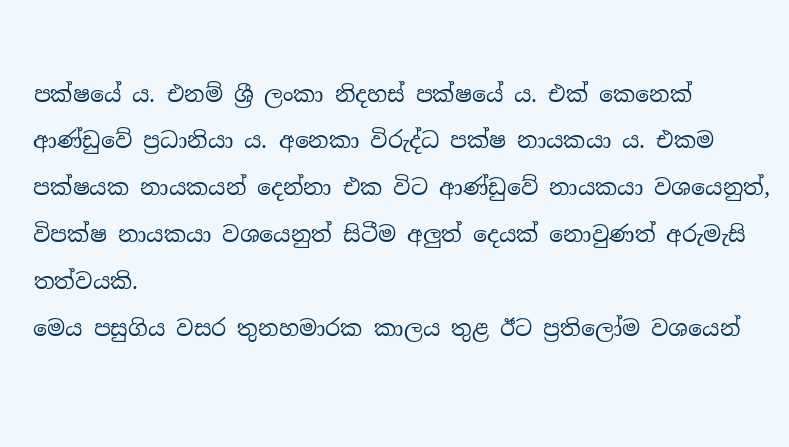පක්ෂයේ ය. එනම් ශ්‍රී ලංකා නිදහස් පක්ෂයේ ය. එක් කෙනෙක් ආණ්ඩුවේ ප්‍රධානියා ය. අනෙකා විරුද්ධ පක්ෂ නායකයා ය. එකම පක්ෂයක නායකයන් දෙන්නා එක විට ආණ්ඩුවේ නායකයා වශයෙනුත්, විපක්ෂ නායකයා වශයෙනුත් සිටීම අලුත් දෙයක් නොවුණත් අරුමැසි තත්වයකි.
මෙය පසුගිය වසර තුනහමාරක කාලය තුළ ඊට ප්‍රතිලෝම වශයෙන්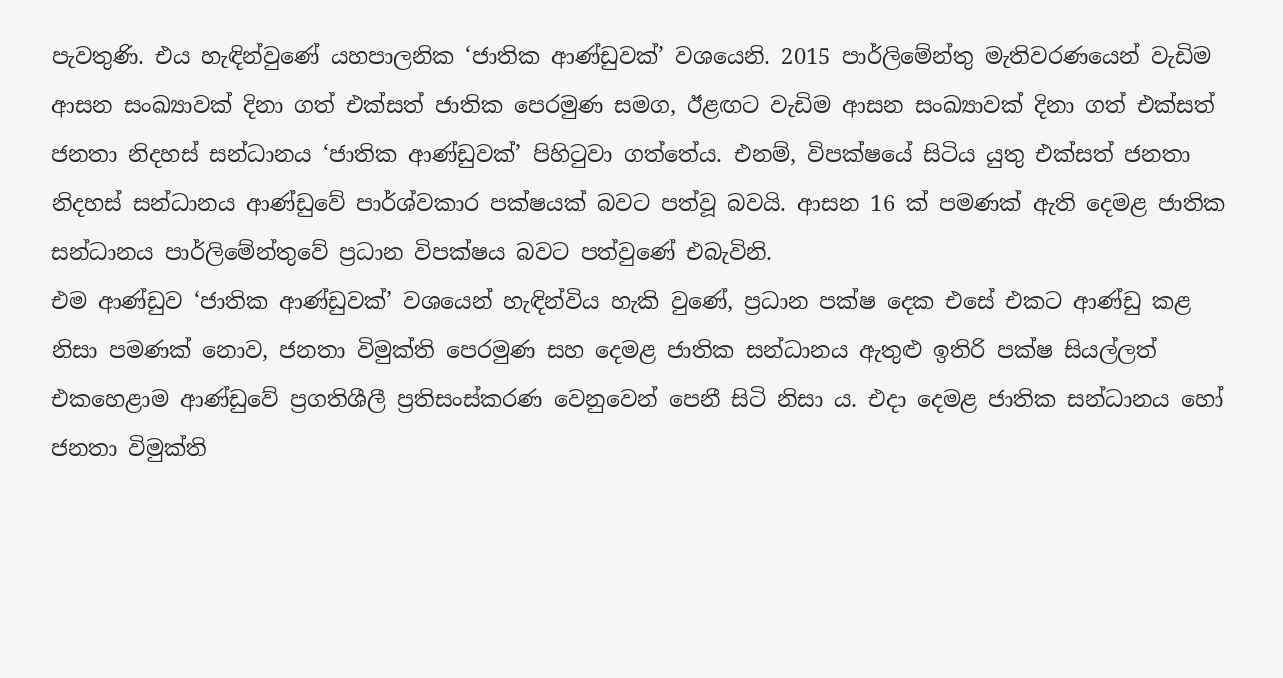පැවතුණි. එය හැඳින්වුණේ යහපාලනික ‘ජාතික ආණ්ඩුවක්’ වශයෙනි. 2015 පාර්ලිමේන්තු මැතිවරණයෙන් වැඩිම ආසන සංඛ්‍යාවක් දිනා ගත් එක්සත් ජාතික පෙරමුණ සමග, ඊළඟට වැඩිම ආසන සංඛ්‍යාවක් දිනා ගත් එක්සත් ජනතා නිදහස් සන්ධානය ‘ජාතික ආණ්ඩුවක්’ පිහිටුවා ගත්තේය. එනම්, විපක්ෂයේ සිටිය යුතු එක්සත් ජනතා නිදහස් සන්ධානය ආණ්ඩුවේ පාර්ශ්වකාර පක්ෂයක් බවට පත්වූ බවයි. ආසන 16 ක් පමණක් ඇති දෙමළ ජාතික සන්ධානය පාර්ලිමේන්තුවේ ප්‍රධාන විපක්ෂය බවට පත්වුණේ එබැවිනි.
එම ආණ්ඩුව ‘ජාතික ආණ්ඩුවක්’ වශයෙන් හැඳින්විය හැකි වුණේ, ප්‍රධාන පක්ෂ දෙක එසේ එකට ආණ්ඩු කළ නිසා පමණක් නොව, ජනතා විමුක්ති පෙරමුණ සහ දෙමළ ජාතික සන්ධානය ඇතුළු ඉතිරි පක්ෂ සියල්ලත් එකහෙළාම ආණ්ඩුවේ ප්‍රගතිශීලී ප්‍රතිසංස්කරණ වෙනුවෙන් පෙනී සිටි නිසා ය. එදා දෙමළ ජාතික සන්ධානය හෝ ජනතා විමුක්ති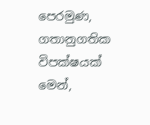පෙරමුණ, ගතානුගතික විපක්ෂයක් මෙන්,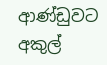ආණ්ඩුවට අකුල්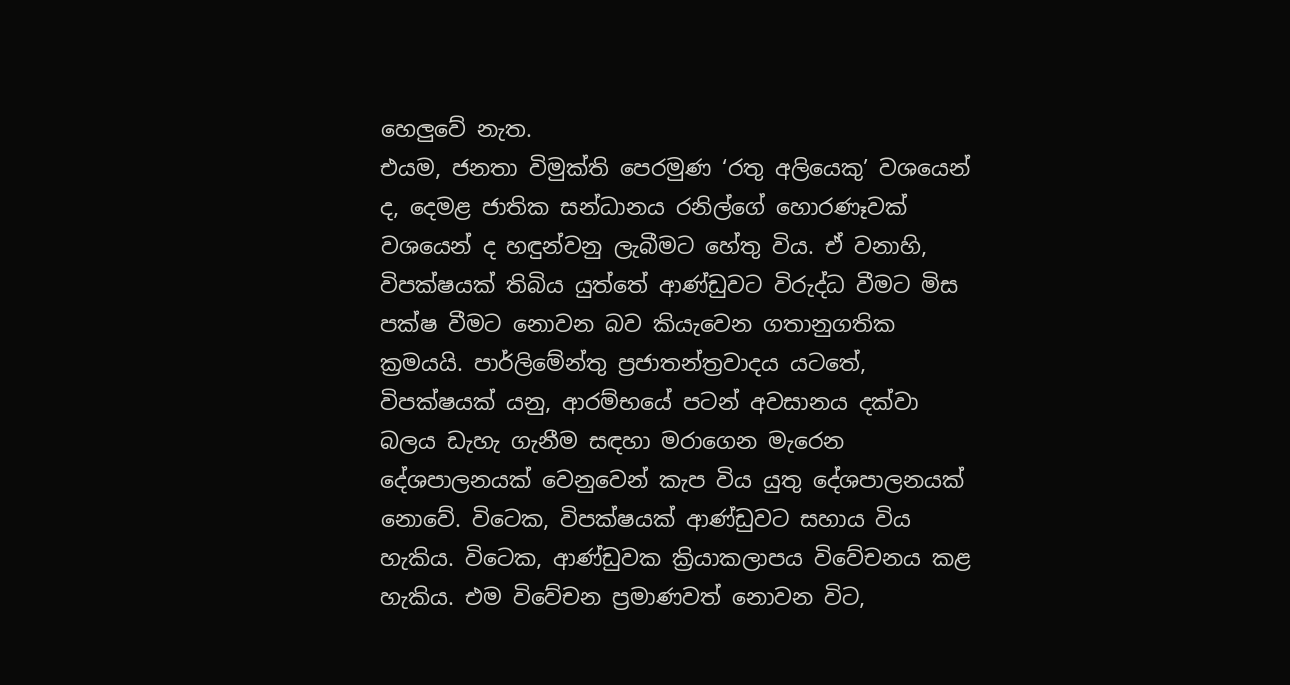හෙලුවේ නැත.
එයම, ජනතා විමුක්ති පෙරමුණ ‘රතු අලියෙකු’ වශයෙන් ද, දෙමළ ජාතික සන්ධානය රනිල්ගේ හොරණෑවක් වශයෙන් ද හඳුන්වනු ලැබීමට හේතු විය. ඒ වනාහි, විපක්ෂයක් තිබිය යුත්තේ ආණ්ඩුවට විරුද්ධ වීමට මිස පක්ෂ වීමට නොවන බව කියැවෙන ගතානුගතික ක්‍රමයයි. පාර්ලිමේන්තු ප්‍රජාතන්ත්‍රවාදය යටතේ, විපක්ෂයක් යනු, ආරම්භයේ පටන් අවසානය දක්වා බලය ඩැහැ ගැනීම සඳහා මරාගෙන මැරෙන දේශපාලනයක් වෙනුවෙන් කැප විය යුතු දේශපාලනයක් නොවේ. විටෙක, විපක්ෂයක් ආණ්ඩුවට සහාය විය හැකිය. විටෙක, ආණ්ඩුවක ක්‍රියාකලාපය විවේචනය කළ හැකිය. එම විවේචන ප්‍රමාණවත් නොවන විට,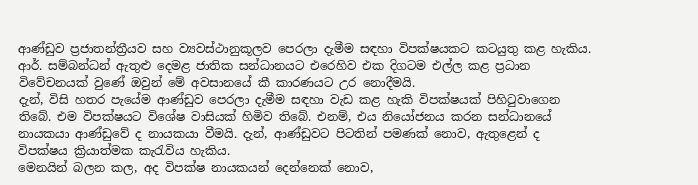ආණ්ඩුව ප්‍රජාතන්ත්‍රීයව සහ ව්‍යවස්ථානුකූලව පෙරලා දැමීම සඳහා විපක්ෂයකට කටයුතු කළ හැකිය. ආර්. සම්බන්ධන් ඇතුළු දෙමළ ජාතික සන්ධානයට එරෙහිව එක දිගටම එල්ල කළ ප්‍රධාන විවේචනයක් වුණේ ඔවුන් මේ අවසානයේ කී කාරණයට උර නොදීමයි.
දැන්, විසි හතර පැයේම ආණ්ඩුව පෙරලා දැමීම සඳහා වැඩ කළ හැකි විපක්ෂයක් පිහිටුවාගෙන තිබේ. එම විපක්ෂයට විශේෂ වාසියක් හිමිව තිබේ. එනම්, එය නියෝජනය කරන සන්ධානයේ නායකයා ආණ්ඩුවේ ද නායකයා වීමයි. දැන්, ආණ්ඩුවට පිටතින් පමණක් නොව, ඇතුළෙන් ද විපක්ෂය ක්‍රියාත්මක කැරැවිය හැකිය.
මෙනයින් බලන කල, අද විපක්ෂ නායකයන් දෙන්නෙක් නොව,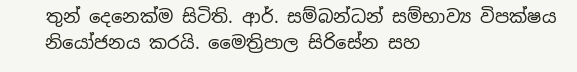තුන් දෙනෙක්ම සිටිති. ආර්. සම්බන්ධන් සම්භාව්‍ය විපක්ෂය නියෝජනය කරයි. මෛත්‍රිපාල සිරිසේන සහ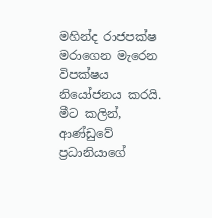මහින්ද රාජපක්ෂ මරාගෙන මැරෙන විපක්ෂය නියෝජනය කරයි.
මීට කලින්, ආණ්ඩුවේ ප්‍රධානියාගේ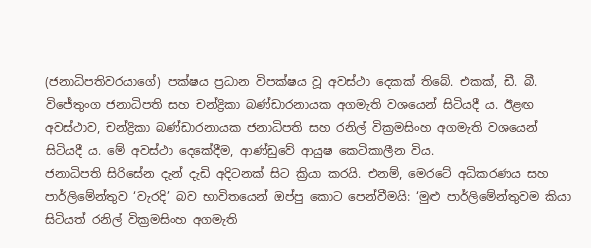(ජනාධිපතිවරයාගේ) පක්ෂය ප්‍රධාන විපක්ෂය වූ අවස්ථා දෙකක් තිබේ. එකක්, ඩී. බී. විජේතුංග ජනාධිපති සහ චන්ද්‍රිකා බණ්ඩාරනායක අගමැති වශයෙන් සිටියදී ය. ඊළඟ අවස්ථාව, චන්ද්‍රිකා බණ්ඩාරනායක ජනාධිපති සහ රනිල් වික්‍රමසිංහ අගමැති වශයෙන් සිටියදී ය. මේ අවස්ථා දෙකේදීම, ආණ්ඩුවේ ආයුෂ කෙටිකාලීන විය.
ජනාධිපති සිරිසේන දැන් දැඩි අදිටනක් සිට ක්‍රියා කරයි. එනම්, මෙරටේ අධිකරණය සහ පාර්ලිමේන්තුව ‘වැරදි’ බව භාවිතයෙන් ඔප්පු කොට පෙන්වීමයි: ‘මුළු පාර්ලිමේන්තුවම කියා සිටියත් රනිල් වික්‍රමසිංහ අගමැති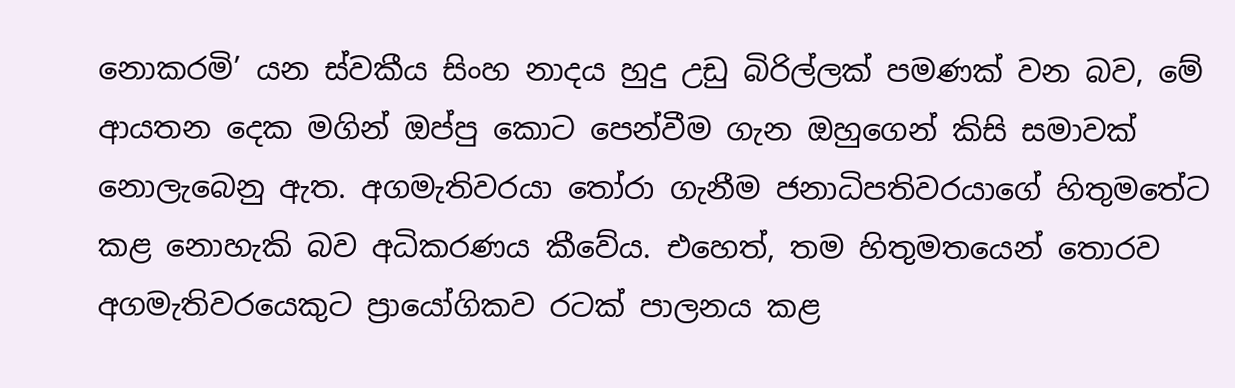නොකරමි’ යන ස්වකීය සිංහ නාදය හුදු උඩු බිරිල්ලක් පමණක් වන බව, මේ ආයතන දෙක මගින් ඔප්පු කොට පෙන්වීම ගැන ඔහුගෙන් කිසි සමාවක් නොලැබෙනු ඇත. අගමැතිවරයා තෝරා ගැනීම ජනාධිපතිවරයාගේ හිතුමතේට කළ නොහැකි බව අධිකරණය කීවේය. එහෙත්, තම හිතුමතයෙන් තොරව අගමැතිවරයෙකුට ප්‍රායෝගිකව රටක් පාලනය කළ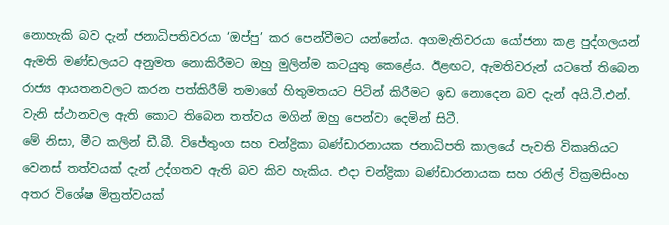නොහැකි බව දැන් ජනාධිපතිවරයා ‘ඔප්පු’ කර පෙන්වීමට යන්නේය. අගමැතිවරයා යෝජනා කළ පුද්ගලයන් ඇමති මණ්ඩලයට අනුමත නොකිරීමට ඔහු මුලින්ම කටයුතු කෙළේය. ඊළඟට, ඇමතිවරුන් යටතේ තිබෙන රාජ්‍ය ආයතනවලට කරන පත්කිරීම් තමාගේ හිතුමතයට පිටින් කිරීමට ඉඩ නොදෙන බව දැන් අයි.ටී.එන්. වැනි ස්ථානවල ඇති කොට තිබෙන තත්වය මගින් ඔහු පෙන්වා දෙමින් සිටී.
මේ නිසා, මීට කලින් ඩී.බී. විජේතුංග සහ චන්ද්‍රිකා බණ්ඩාරනායක ජනාධිපති කාලයේ පැවති විකෘතියට වෙනස් තත්වයක් දැන් උද්ගතව ඇති බව කිව හැකිය. එදා චන්ද්‍රිකා බණ්ඩාරනායක සහ රනිල් වික්‍රමසිංහ අතර විශේෂ මිත්‍රත්වයක්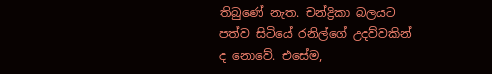තිබුණේ නැත. චන්ද්‍රිකා බලයට පත්ව සිටියේ රනිල්ගේ උදව්වකින් ද නොවේ. එසේම,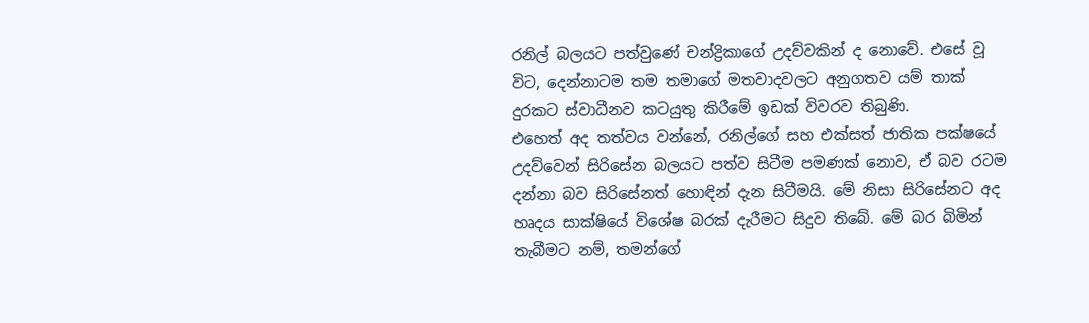රනිල් බලයට පත්වුණේ චන්ද්‍රිකාගේ උදව්වකින් ද නොවේ. එසේ වූ විට, දෙන්නාටම තම තමාගේ මතවාදවලට අනුගතව යම් තාක් දුරකට ස්වාධීනව කටයුතු කිරීමේ ඉඩක් විවරව තිබුණි.
එහෙත් අද තත්වය වන්නේ, රනිල්ගේ සහ එක්සත් ජාතික පක්ෂයේ උදව්වෙන් සිරිසේන බලයට පත්ව සිටීම පමණක් නොව, ඒ බව රටම දන්නා බව සිරිසේනත් හොඳින් දැන සිටීමයි. මේ නිසා සිරිසේනට අද හෘදය සාක්ෂියේ විශේෂ බරක් දැරීමට සිදුව තිබේ. මේ බර බිමින් තැබීමට නම්, තමන්ගේ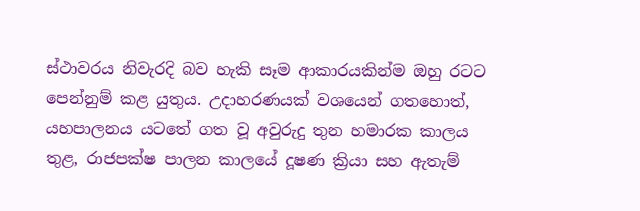ස්ථාවරය නිවැරදි බව හැකි සෑම ආකාරයකින්ම ඔහු රටට පෙන්නුම් කළ යුතුය. උදාහරණයක් වශයෙන් ගතහොත්, යහපාලනය යටතේ ගත වූ අවුරුදු තුන හමාරක කාලය තුළ, රාජපක්ෂ පාලන කාලයේ දූෂණ ක්‍රියා සහ ඇතැම්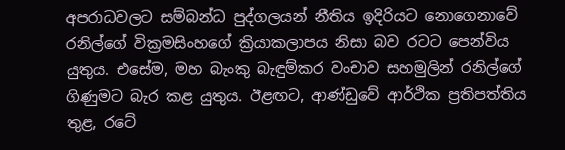අපරාධවලට සම්බන්ධ පුද්ගලයන් නීතිය ඉදිරියට නොගෙනාවේ රනිල්ගේ වික්‍රමසිංහගේ ක්‍රියාකලාපය නිසා බව රටට පෙන්විය යුතුය. එසේම, මහ බැංකු බැඳුම්කර වංචාව සහමුලින් රනිල්ගේ ගිණුමට බැර කළ යුතුය. ඊළඟට, ආණ්ඩුවේ ආර්ථික ප්‍රතිපත්තිය තුළ, රටේ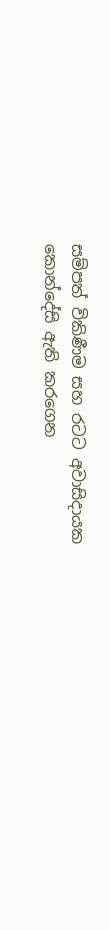සම්පත් විකිණීම සහ රටට අවාසිදායක කොන්දේසි ඇති කරගෙන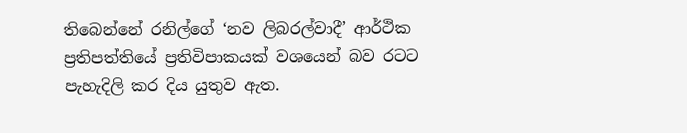තිබෙන්නේ රනිල්ගේ ‘නව ලිබරල්වාදී’ ආර්ථික ප්‍රතිපත්තියේ ප්‍රතිවිපාකයක් වශයෙන් බව රටට පැහැදිලි කර දිය යුතුව ඇත.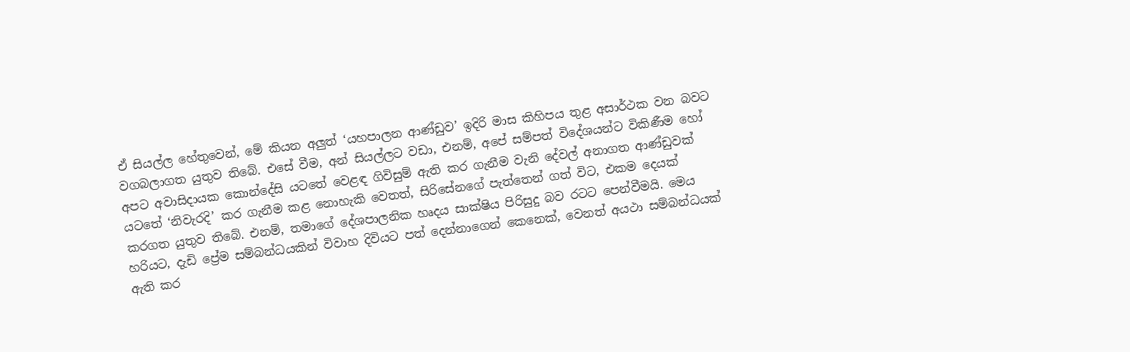ඒ සියල්ල හේතුවෙන්, මේ කියන අලුත් ‘යහපාලන ආණ්ඩුව’ ඉදිරි මාස කිහිපය තුළ අසාර්ථක වන බවට වගබලාගත යුතුව තිබේ. එසේ වීම, අන් සියල්ලට වඩා, එනම්, අපේ සම්පත් විදේශයන්ට විකිණීම හෝ අපට අවාසිදායක කොන්දේසි යටතේ වෙළඳ ගිවිසුම් ඇති කර ගැනීම වැනි දේවල් අනාගත ආණ්ඩුවක් යටතේ ‘නිවැරදි’ කර ගැනීම කළ නොහැකි වෙතත්, සිරිසේනගේ පැත්තෙන් ගත් විට, එකම දෙයක් කරගත යුතුව තිබේ. එනම්, තමාගේ දේශපාලනික හෘදය සාක්ෂිය පිරිසුදු බව රටට පෙන්වීමයි. මෙය හරියට, දැඩි ප්‍රේම සම්බන්ධයකින් විවාහ දිවියට පත් දෙන්නාගෙන් කෙනෙක්, වෙනත් අයථා සම්බන්ධයක් ඇති කර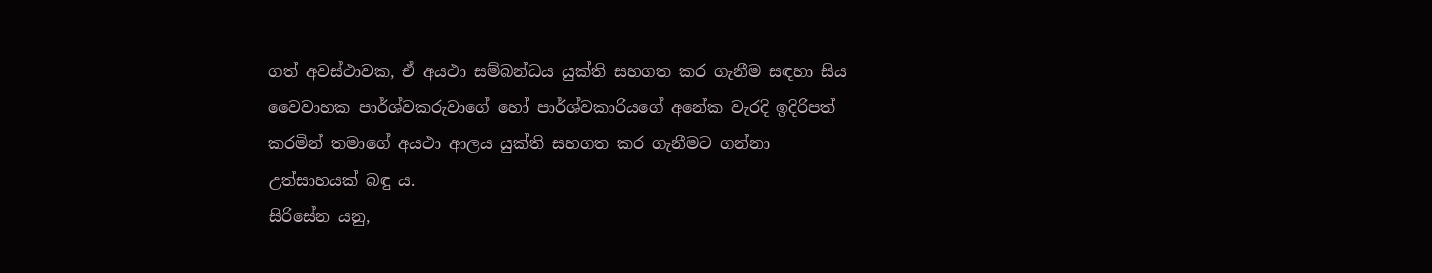ගත් අවස්ථාවක, ඒ අයථා සම්බන්ධය යුක්ති සහගත කර ගැනීම සඳහා සිය වෛවාහක පාර්ශ්වකරුවාගේ හෝ පාර්ශ්වකාරියගේ අනේක වැරදි ඉදිරිපත් කරමින් තමාගේ අයථා ආලය යුක්ති සහගත කර ගැනීමට ගන්නා උත්සාහයක් බඳු ය.
සිරිසේන යනු,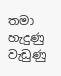තමා හැදුණු වැඩුණු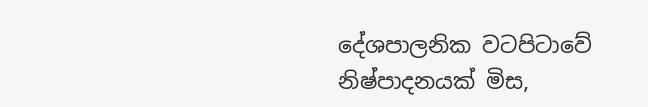දේශපාලනික වටපිටාවේ නිෂ්පාදනයක් මිස,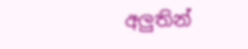අලුතින්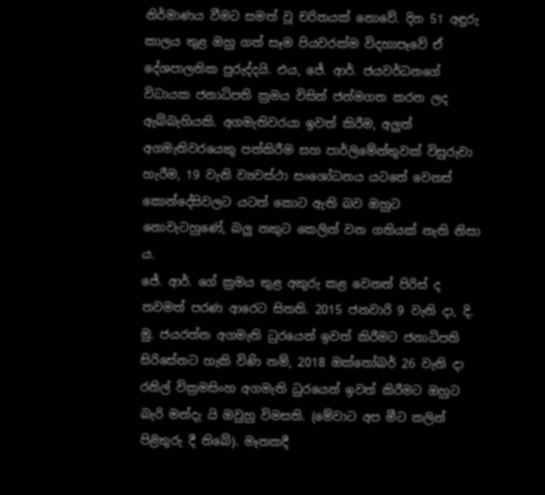නිර්මාණය වීමට සමත් වූ චරිතයක් නොවේ. දින 51 අඳුරු කාලය තුළ ඔහු ගත් සෑම පියවරක්ම විදහාපෑවේ ඒ දේශපාලනික පුරුද්දයි. එය, ජේ. ආර්. ජයවර්ධනගේ විධායක ජනාධිපති ක්‍රමය විසින් ජන්මගත කරන ලද ඇබ්බැහියකි. අගමැතිවරයා ඉවත් කිරීම, අලුත් අගමැතිවරයෙකු පත්කිරීම සහ පාර්ලිමේන්තුවක් විසුරුවා හැරීම, 19 වැනි ව්‍යවස්ථා සංශෝධනය යටතේ වෙනස් කොන්දේසිවලට යටත් කොට ඇති බව ඔහුට නොවැටහුණේ, බලු නකුට කෙලින් වන ගතියක් නැති නිසා ය.
ජේ. ආර්. ගේ ක්‍රමය තුළ අකුරු කළ වෙනත් පිරිස් ද තවමත් පරණ ආරෙට සිතති. 2015 ජනවාරි 9 වැනි දා, දි. මු. ජයරත්න අගමැති ධුරයෙන් ඉවත් කිරීමට ජනාධිපති සිරිසේනට හැකි විණි නම්, 2018 ඔක්තෝබර් 26 වැනි දා රනිල් වික්‍රමසිංහ අගමැති ධුරයෙන් ඉවත් කිරීමට ඔහුට බැරි මන්දැ යි ඔවුහු විමසති. (මේවාට අප මීට කලින් පිළිතුරු දී තිබේ). මෑතකදී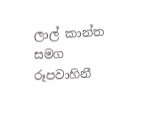ලාල් කාන්ත සමග රූපවාහිනී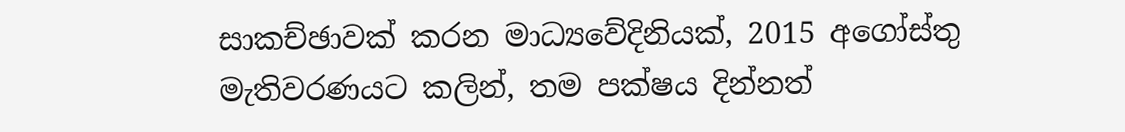සාකච්ඡාවක් කරන මාධ්‍යවේදිනියක්, 2015 අගෝස්තු මැතිවරණයට කලින්, තම පක්ෂය දින්නත්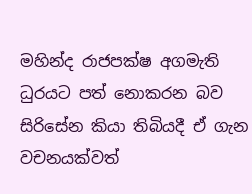මහින්ද රාජපක්ෂ අගමැති ධුරයට පත් නොකරන බව සිරිසේන කියා තිබියදී ඒ ගැන වචනයක්වත්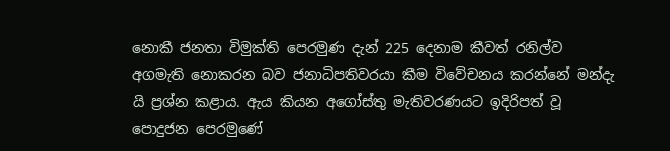නොකී ජනතා විමුක්ති පෙරමුණ දැන් 225 දෙනාම කීවත් රනිල්ව අගමැති නොකරන බව ජනාධිපතිවරයා කීම විවේචනය කරන්නේ මන්දැ යි ප්‍රශ්න කළාය. ඇය කියන අගෝස්තු මැතිවරණයට ඉදිරිපත් වූ පොදුජන පෙරමුණේ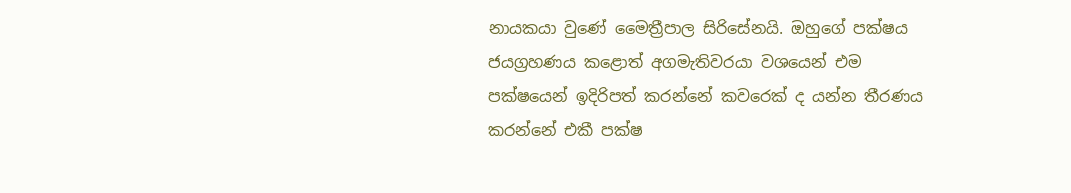නායකයා වුණේ මෛත්‍රීපාල සිරිසේනයි. ඔහුගේ පක්ෂය ජයග්‍රහණය කළොත් අගමැතිවරයා වශයෙන් එම පක්ෂයෙන් ඉදිරිපත් කරන්නේ කවරෙක් ද යන්න තීරණය කරන්නේ එකී පක්ෂ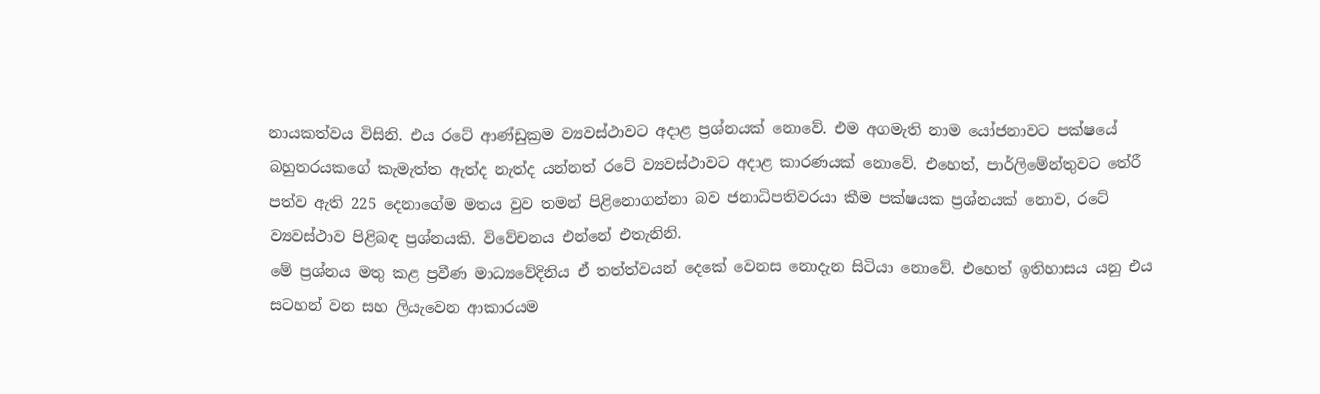නායකත්වය විසිනි. එය රටේ ආණ්ඩුක්‍රම ව්‍යවස්ථාවට අදාළ ප්‍රශ්නයක් නොවේ. එම අගමැති නාම යෝජනාවට පක්ෂයේ බහුතරයකගේ කැමැත්ත ඇත්ද නැත්ද යන්නත් රටේ ව්‍යවස්ථාවට අදාළ කාරණයක් නොවේ. එහෙත්, පාර්ලිමේන්තුවට තේරී පත්ව ඇති 225 දෙනාගේම මතය වුව තමන් පිළිනොගන්නා බව ජනාධිපතිවරයා කීම පක්ෂයක ප්‍රශ්නයක් නොව, රටේ ව්‍යවස්ථාව පිළිබඳ ප්‍රශ්නයකි. විවේචනය එන්නේ එතැනිනි.
මේ ප්‍රශ්නය මතු කළ ප්‍රවීණ මාධ්‍යවේදිනිය ඒ තත්ත්වයන් දෙකේ වෙනස නොදැන සිටියා නොවේ. එහෙත් ඉතිහාසය යනු එය සටහන් වන සහ ලියැවෙන ආකාරයම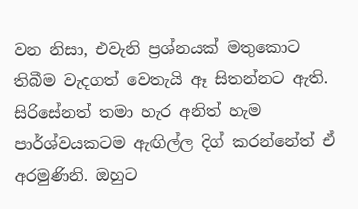වන නිසා, එවැනි ප්‍රශ්නයක් මතුකොට තිබීම වැදගත් වෙතැයි ඈ සිතන්නට ඇති. සිරිසේනත් තමා හැර අනිත් හැම පාර්ශ්වයකටම ඇඟිල්ල දිග් කරන්නේත් ඒ අරමුණිනි. ඔහුට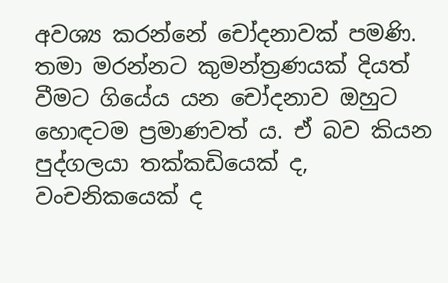අවශ්‍ය කරන්නේ චෝදනාවක් පමණි. තමා මරන්නට කුමන්ත්‍රණයක් දියත් වීමට ගියේය යන චෝදනාව ඔහුට හොඳටම ප්‍රමාණවත් ය. ඒ බව කියන පුද්ගලයා තක්කඩියෙක් ද, වංචනිකයෙක් ද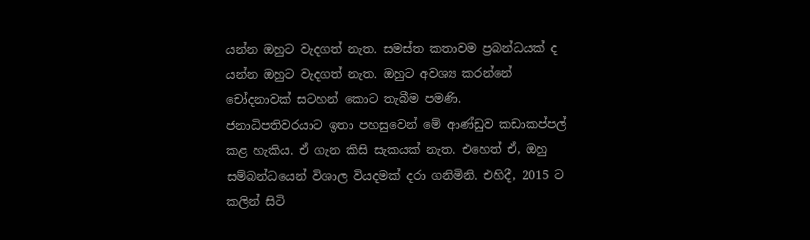යන්න ඔහුට වැදගත් නැත. සමස්ත කතාවම ප්‍රබන්ධයක් ද යන්න ඔහුට වැදගත් නැත. ඔහුට අවශ්‍ය කරන්නේ චෝදනාවක් සටහන් කොට තැබීම පමණි.
ජනාධිපතිවරයාට ඉතා පහසුවෙන් මේ ආණ්ඩුව කඩාකප්පල් කළ හැකිය. ඒ ගැන කිසි සැකයක් නැත. එහෙත් ඒ, ඔහු සම්බන්ධයෙන් විශාල වියදමක් දරා ගනිමිනි. එහිදී, 2015 ට කලින් සිටි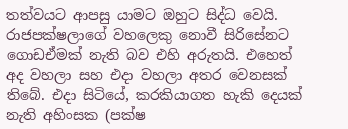තත්වයට ආපසු යාමට ඔහුට සිද්ධ වෙයි. රාජපක්ෂලාගේ වහලෙකු නොවී සිරිසේනට ගොඩඒමක් නැති බව එහි අරුතයි. එහෙත් අද වහලා සහ එදා වහලා අතර වෙනසක් තිබේ. එදා සිටියේ, කරකියාගත හැකි දෙයක් නැති අහිංසක (පක්ෂ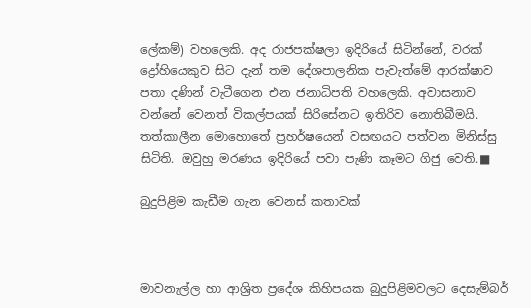ලේකම්) වහලෙකි. අද රාජපක්ෂලා ඉදිරියේ සිටින්නේ, වරක් ද්‍රෝහියෙකුව සිට දැන් තම දේශපාලනික පැවැත්මේ ආරක්ෂාව පතා දණින් වැටීගෙන එන ජනාධිපති වහලෙකි. අවාසනාව වන්නේ වෙනත් විකල්පයක් සිරිසේනට ඉතිරිව නොතිබීමයි.
තත්කාලීන මොහොතේ ප්‍රහර්ෂයෙන් වසඟයට පත්වන මිනිස්සු සිටිති. ඔවුහු මරණය ඉදිරියේ පවා පැණි කෑමට ගිජු වෙති.■

බුදුපිළිම කැඩීම ගැන වෙනස් කතාවක්



මාවනැල්ල හා ආශ්‍රිත ප්‍රදේශ කිහිපයක බුදුපිළිමවලට දෙසැම්බර්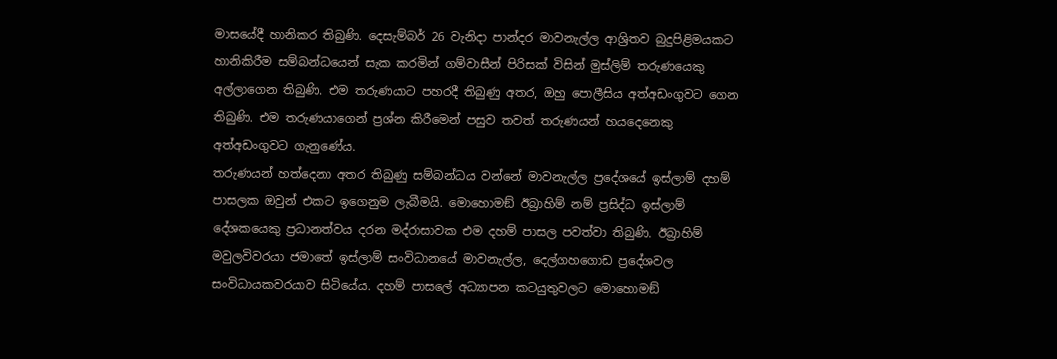මාසයේදී හානිකර තිබුණි. දෙසැම්බර් 26 වැනිදා පාන්දර මාවනැල්ල ආශ්‍රිතව බුදුපිළිමයකට හානිකිරීම සම්බන්ධයෙන් සැක කරමින් ගම්වාසීන් පිරිසක් විසින් මුස්ලිම් තරුණයෙකු අල්ලාගෙන තිබුණි. එම තරුණයාට පහරදී තිබුණු අතර, ඔහු පොලීසිය අත්අඩංගුවට ගෙන තිබුණි. එම තරුණයාගෙන් ප්‍රශ්න කිරීමෙන් පසුව තවත් තරුණයන් හයදෙනෙකු අත්අඩංගුවට ගැනුණේය.
තරුණයන් හත්දෙනා අතර තිබුණු සම්බන්ධය වන්නේ මාවනැල්ල ප්‍රදේශයේ ඉස්ලාම් දහම් පාසලක ඔවුන් එකට ඉගෙනුම ලැබීමයි. මොහොමඞ් ඊබ්‍රාහිම් නම් ප්‍රසිද්ධ ඉස්ලාම් දේශකයෙකු ප්‍රධානත්වය දරන මද්රාසාවක එම දහම් පාසල පවත්වා තිබුණි. ඊබ්‍රාහිම් මවුලවිවරයා ජමාතේ ඉස්ලාම් සංවිධානයේ මාවනැල්ල, දෙල්ගහගොඩ ප්‍රදේශවල සංවිධායකවරයාව සිටියේය. දහම් පාසලේ අධ්‍යාපන කටයුතුවලට මොහොමඞ්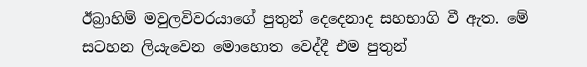ඊබ්‍රාහිම් මවුලවිවරයාගේ පුතුන් දෙදෙනාද සහභාගි වී ඇත. මේ සටහන ලියැවෙන මොහොත වෙද්දී එම පුතුන්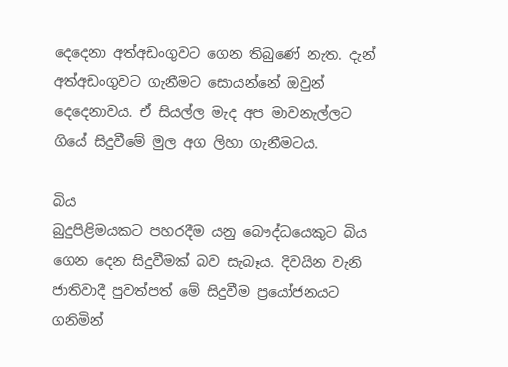දෙදෙනා අත්අඩංගුවට ගෙන තිබුණේ නැත. දැන් අත්අඩංගුවට ගැනීමට සොයන්නේ ඔවුන් දෙදෙනාවය. ඒ සියල්ල මැද අප මාවනැල්ලට ගියේ සිදුවීමේ මුල අග ලිහා ගැනීමටය.

බිය
බුදුපිළිමයකට පහරදීම යනු බෞද්ධයෙකුට බිය ගෙන දෙන සිදුවීමක් බව සැබෑය. දිවයින වැනි ජාතිවාදී පුවත්පත් මේ සිදුවීම ප්‍රයෝජනයට ගනිමින්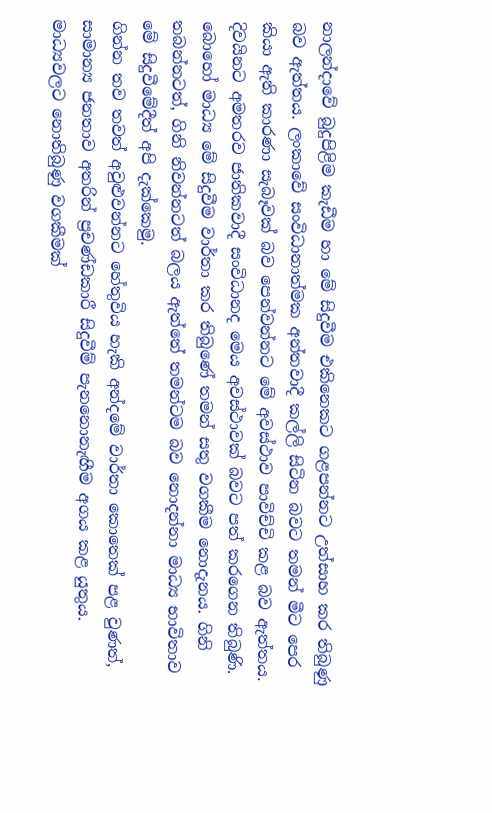නාලන්දාවේ බුදුපිළිම කැඩීම හා මේ සිදුවීම එකිනෙකට ගළපන්නට උත්සාහ කර තිබුණු බව ඇත්තය. ලංකාවේ සංවිධානාත්මක අන්තවාදී කල්ලි සිටින බවට තමන් මීට පෙර කියා ඇති කාරණා සැබෑවක් බව පෙන්වන්නට මේ අවස්ථාව පාවිච්චි කළ බව ඇත්තය. දිවයිනට අමතරව ජාතිකවාදී සංවිධානද මෙය අවස්ථාවක් බවට පත් කරගෙන තිබුණි. බොහෝ මාධ්‍ය මේ සිදුවීම වාර්තා කර තිබුණේ තමන් සතු වගකීම නොදැනය. ගිනි තබන්නටත්, ගිනි නිවන්නටත් බලය ඇත්තේ තමන්ටම බව නොදන්නා මාධ්‍ය භාවිතාව මේ සිදුවීමේදීත් අපි දැක්කෙමු.
ගින්න තව තවත් අවුළුවන්නට හේතුවිය හැකි අන්දමේ වාර්තා කොතෙක් පළ වුණත්, සාමාන්‍ය ජනතාව අතරින් ප්‍රචණ්ඩකාරී සිදුවීම් පැනනොනැඟීම අගය කළ යුතුය. මාධ්‍යවලට නොතිබුණු වගකීමක්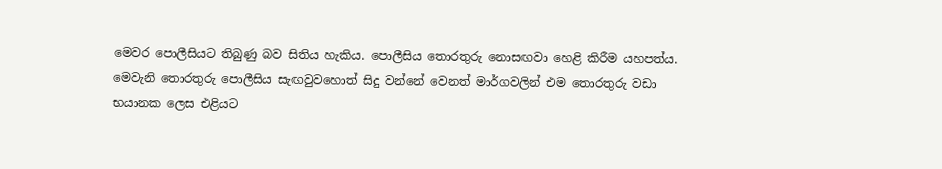මෙවර පොලීසියට තිබුණු බව සිතිය හැකිය. පොලීසිය තොරතුරු නොසඟවා හෙළි කිරීම යහපත්ය. මෙවැනි තොරතුරු පොලීසිය සැඟවුවහොත් සිදු වන්නේ වෙනත් මාර්ගවලින් එම තොරතුරු වඩා භයානක ලෙස එළියට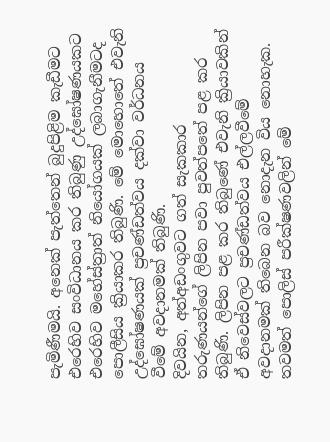පැමිණීමයි. අනෙක් පැත්තෙන් බුදුපිළිම කැඩීමට එරෙහිව සංවිධානය කර තිබුණු උද්ඝෝෂණයකට එරෙහිව මහේස්ත්‍රාත් නියෝගයක් ලබාගැනීමටද පොලීසිය ක්‍රියාකර තිබුණි. මේ මොහොතේ එවැනි උද්ඝෝෂණයක් ප්‍රචණ්ඩත්වය දක්වා වර්ධනය වීමේ අවදානමක් තිබුණි.
දිවයින, අත්අඩංගුවට ගත් සැකකාර තරුණයන්ගේ ලිපින පවා පුවත්පතේ පළ කර තිබුණි. ලිපින පළ කර තිබුණේ එවැනි ක්‍රියාවකින් ඒ නිවෙස්වලට ප්‍රචණ්ඩත්වය එල්ලවීමේ අවදානමක් තිබෙන බව නොදැන විය නොහැක. තවමත් පොලිස් පරීක්ෂණවලින් මේ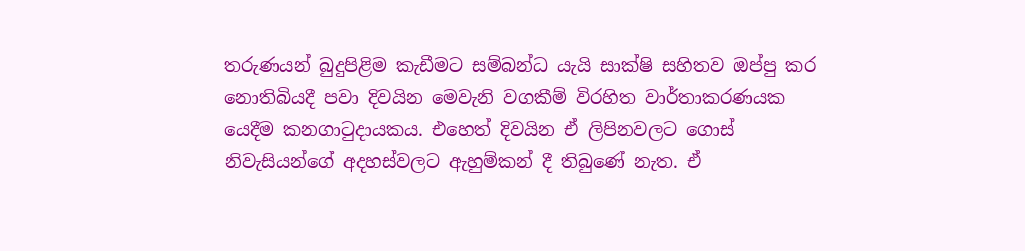තරුණයන් බුදුපිළිම කැඩීමට සම්බන්ධ යැයි සාක්ෂි සහිතව ඔප්පු කර නොතිබියදී පවා දිවයින මෙවැනි වගකීම් විරහිත වාර්තාකරණයක යෙදීම කනගාටුදායකය. එහෙත් දිවයින ඒ ලිපිනවලට ගොස් නිවැසියන්ගේ අදහස්වලට ඇහුම්කන් දී තිබුණේ නැත. ඒ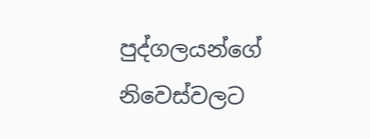පුද්ගලයන්ගේ නිවෙස්වලට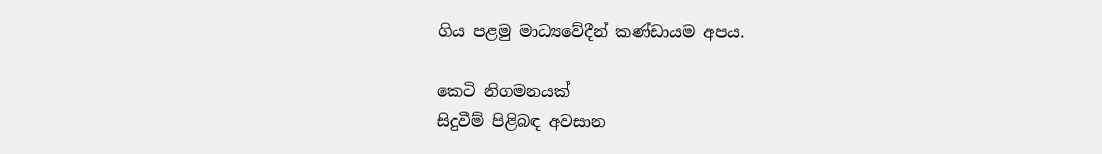ගිය පළමු මාධ්‍යවේදීන් කණ්ඩායම අපය.

කෙටි නිගමනයක්
සිදුවීම් පිළිබඳ අවසාන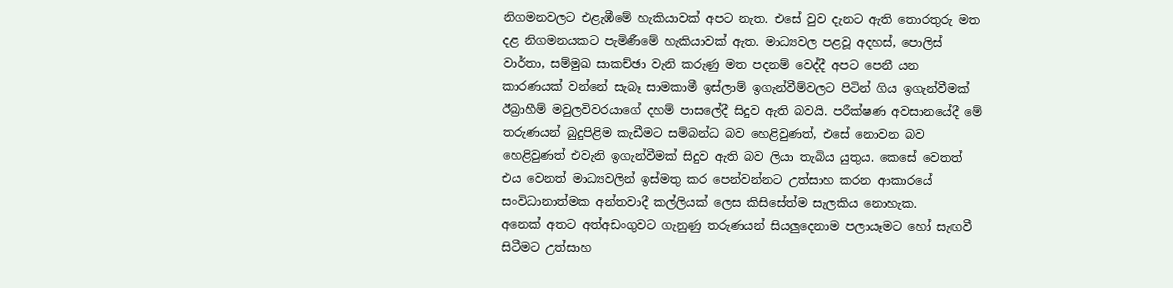නිගමනවලට එළැඹීමේ හැකියාවක් අපට නැත. එසේ වුව දැනට ඇති තොරතුරු මත දළ නිගමනයකට පැමිණීමේ හැකියාවක් ඇත. මාධ්‍යවල පළවූ අදහස්, පොලිස් වාර්තා, සම්මුඛ සාකච්ඡා වැනි කරුණු මත පදනම් වෙද්දී අපට පෙනී යන කාරණයක් වන්නේ සැබෑ සාමකාමී ඉස්ලාම් ඉගැන්වීම්වලට පිටින් ගිය ඉගැන්වීමක් ඊබ්‍රාහීම් මවුලවිවරයාගේ දහම් පාසලේදී සිදුව ඇති බවයි. පරීක්ෂණ අවසානයේදී මේ තරුණයන් බුදුපිළිම කැඩීමට සම්බන්ධ බව හෙළිවුණත්, එසේ නොවන බව හෙළිවුණත් එවැනි ඉගැන්වීමක් සිදුව ඇති බව ලියා තැබිය යුතුය. කෙසේ වෙතත් එය වෙනත් මාධ්‍යවලින් ඉස්මතු කර පෙන්වන්නට උත්සාහ කරන ආකාරයේ සංවිධානාත්මක අන්තවාදී කල්ලියක් ලෙස කිසිසේත්ම සැලකිය නොහැක.
අනෙක් අතට අත්අඩංගුවට ගැනුණු තරුණයන් සියලුදෙනාම පලායෑමට හෝ සැඟවී සිටීමට උත්සාහ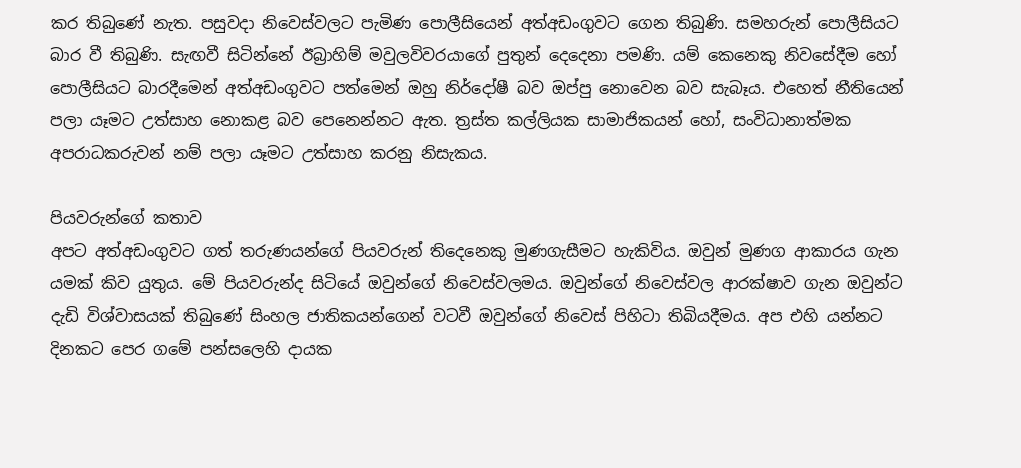කර තිබුණේ නැත. පසුවදා නිවෙස්වලට පැමිණ පොලීසියෙන් අත්අඩංගුවට ගෙන තිබුණි. සමහරුන් පොලීසියට බාර වී තිබුණි. සැඟවී සිටින්නේ ඊබ්‍රාහිම් මවුලවිවරයාගේ පුතුන් දෙදෙනා පමණි. යම් කෙනෙකු නිවසේදීම හෝ පොලීසියට බාරදීමෙන් අත්අඩංගුවට පත්මෙන් ඔහු නිර්දෝෂී බව ඔප්පු නොවෙන බව සැබෑය. එහෙත් නීතියෙන් පලා යෑමට උත්සාහ නොකළ බව පෙනෙන්නට ඇත. ත්‍රස්ත කල්ලියක සාමාජිකයන් හෝ, සංවිධානාත්මක අපරාධකරුවන් නම් පලා යෑමට උත්සාහ කරනු නිසැකය.

පියවරුන්ගේ කතාව
අපට අත්අඩංගුවට ගත් තරුණයන්ගේ පියවරුන් තිදෙනෙකු මුණගැසීමට හැකිවිය. ඔවුන් මුණග ආකාරය ගැන යමක් කිව යුතුය. මේ පියවරුන්ද සිටියේ ඔවුන්ගේ නිවෙස්වලමය. ඔවුන්ගේ නිවෙස්වල ආරක්ෂාව ගැන ඔවුන්ට දැඩි විශ්වාසයක් තිබුණේ සිංහල ජාතිකයන්ගෙන් වටවී ඔවුන්ගේ නිවෙස් පිහිටා තිබියදීමය. අප එහි යන්නට දිනකට පෙර ගමේ පන්සලෙහි දායක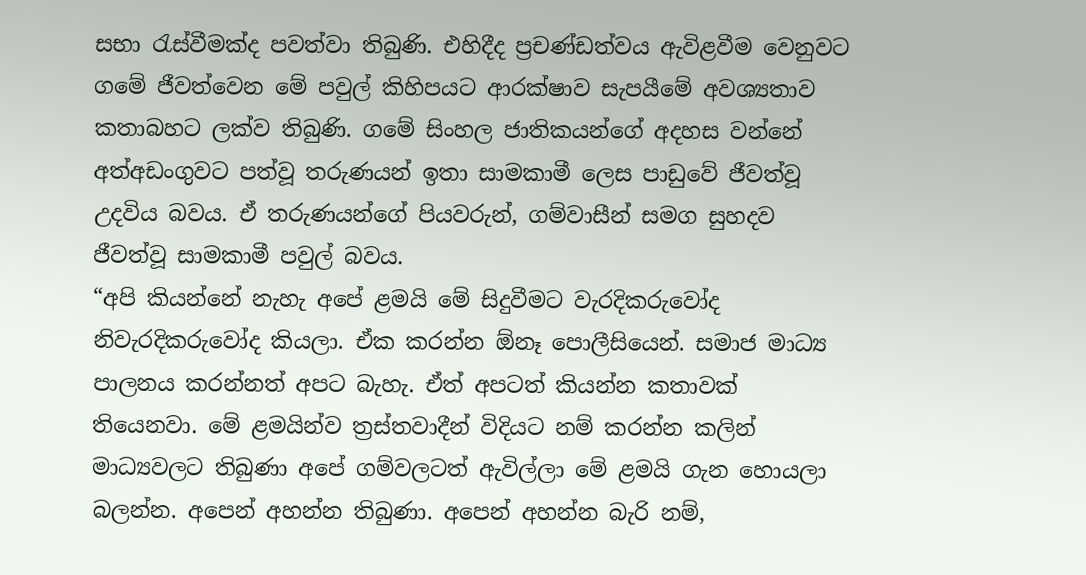සභා රැස්වීමක්ද පවත්වා තිබුණි. එහිදීද ප්‍රචණ්ඩත්වය ඇවිළවීම වෙනුවට ගමේ ජීවත්වෙන මේ පවුල් කිහිපයට ආරක්ෂාව සැපයීමේ අවශ්‍යතාව කතාබහට ලක්ව තිබුණි. ගමේ සිංහල ජාතිකයන්ගේ අදහස වන්නේ අත්අඩංගුවට පත්වූ තරුණයන් ඉතා සාමකාමී ලෙස පාඩුවේ ජීවත්වූ උදවිය බවය. ඒ තරුණයන්ගේ පියවරුන්, ගම්වාසීන් සමග සුහදව ජීවත්වූ සාමකාමී පවුල් බවය.
“අපි කියන්නේ නැහැ අපේ ළමයි මේ සිදුවීමට වැරදිකරුවෝද නිවැරදිකරුවෝද කියලා. ඒක කරන්න ඕනෑ පොලීසියෙන්. සමාජ මාධ්‍ය පාලනය කරන්නත් අපට බැහැ. ඒත් අපටත් කියන්න කතාවක් තියෙනවා. මේ ළමයින්ව ත්‍රස්තවාදීන් විදියට නම් කරන්න කලින් මාධ්‍යවලට තිබුණා අපේ ගම්වලටත් ඇවිල්ලා මේ ළමයි ගැන හොයලා බලන්න. අපෙන් අහන්න තිබුණා. අපෙන් අහන්න බැරි නම්,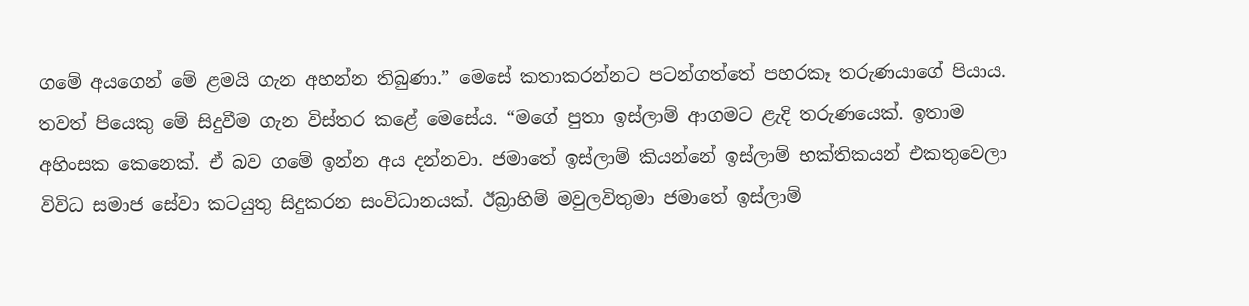ගමේ අයගෙන් මේ ළමයි ගැන අහන්න තිබුණා.” මෙසේ කතාකරන්නට පටන්ගත්තේ පහරකෑ තරුණයාගේ පියාය.
තවත් පියෙකු මේ සිදුවීම ගැන විස්තර කළේ මෙසේය. “මගේ පුතා ඉස්ලාම් ආගමට ළැදි තරුණයෙක්. ඉතාම අහිංසක කෙනෙක්. ඒ බව ගමේ ඉන්න අය දන්නවා. ජමාතේ ඉස්ලාම් කියන්නේ ඉස්ලාම් භක්තිකයන් එකතුවෙලා විවිධ සමාජ සේවා කටයුතු සිදුකරන සංවිධානයක්. ඊබ්‍රාහිම් මවුලවිතුමා ජමාතේ ඉස්ලාම්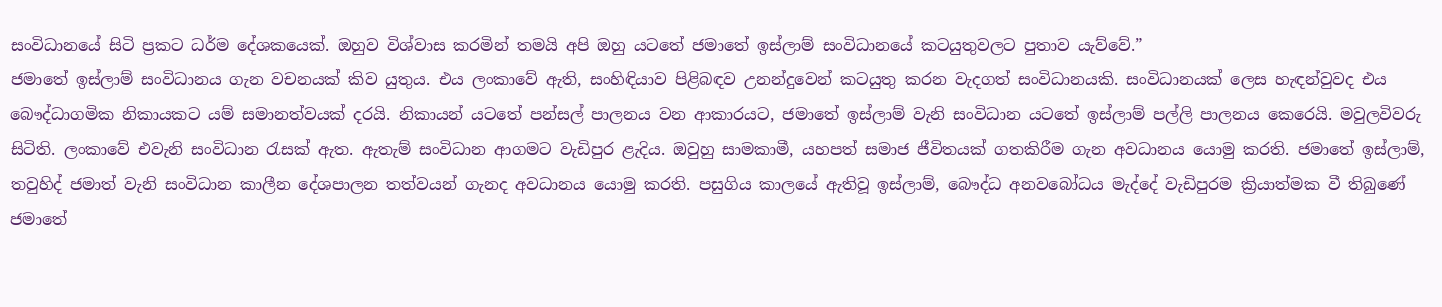සංවිධානයේ සිටි ප්‍රකට ධර්ම දේශකයෙක්. ඔහුව විශ්වාස කරමින් තමයි අපි ඔහු යටතේ ජමාතේ ඉස්ලාම් සංවිධානයේ කටයුතුවලට පුතාව යැව්වේ.”
ජමාතේ ඉස්ලාම් සංවිධානය ගැන වචනයක් කිව යුතුය. එය ලංකාවේ ඇති, සංහිඳියාව පිළිබඳව උනන්දුවෙන් කටයුතු කරන වැදගත් සංවිධානයකි. සංවිධානයක් ලෙස හැඳන්වුවද එය බෞද්ධාගමික නිකායකට යම් සමානත්වයක් දරයි. නිකායන් යටතේ පන්සල් පාලනය වන ආකාරයට, ජමාතේ ඉස්ලාම් වැනි සංවිධාන යටතේ ඉස්ලාම් පල්ලි පාලනය කෙරෙයි. මවුලවිවරු සිටිති. ලංකාවේ එවැනි සංවිධාන රැසක් ඇත. ඇතැම් සංවිධාන ආගමට වැඩිපුර ළැදිය. ඔවුහු සාමකාමී, යහපත් සමාජ ජීවිතයක් ගතකිරීම ගැන අවධානය යොමු කරති. ජමාතේ ඉස්ලාම්, තවුහිද් ජමාත් වැනි සංවිධාන කාලීන දේශපාලන තත්වයන් ගැනද අවධානය යොමු කරති. පසුගිය කාලයේ ඇතිවූ ඉස්ලාම්, බෞද්ධ අනවබෝධය මැද්දේ වැඩිපුරම ක්‍රියාත්මක වී තිබුණේ ජමාතේ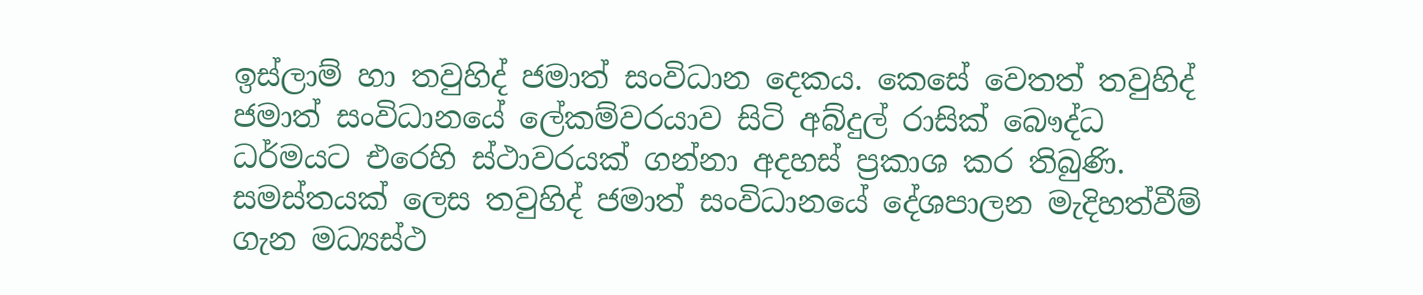ඉස්ලාම් හා තවුහිද් ජමාත් සංවිධාන දෙකය. කෙසේ වෙතත් තවුහිද් ජමාත් සංවිධානයේ ලේකම්වරයාව සිටි අබ්දුල් රාසික් බෞද්ධ ධර්මයට එරෙහි ස්ථාවරයක් ගන්නා අදහස් ප්‍රකාශ කර තිබුණි. සමස්තයක් ලෙස තවුහිද් ජමාත් සංවිධානයේ දේශපාලන මැදිහත්වීම් ගැන මධ්‍යස්ථ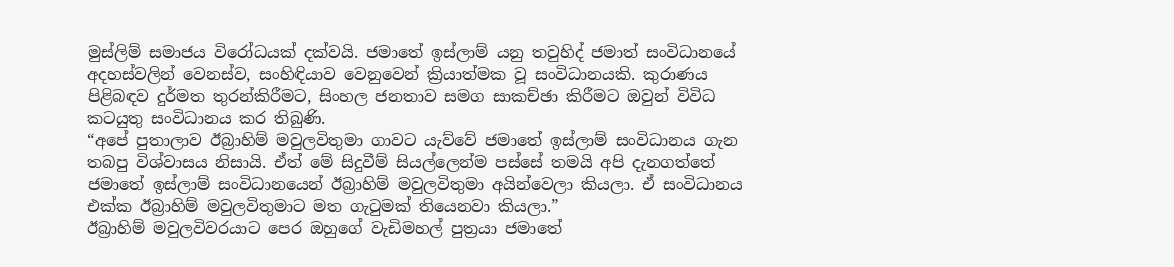මුස්ලිම් සමාජය විරෝධයක් දක්වයි. ජමාතේ ඉස්ලාම් යනු තවුහිද් ජමාත් සංවිධානයේ අදහස්වලින් වෙනස්ව, සංහිඳියාව වෙනුවෙන් ක්‍රියාත්මක වූ සංවිධානයකි. කුරාණය පිළිබඳව දුර්මත තුරන්කිරීමට, සිංහල ජනතාව සමග සාකච්ඡා කිරීමට ඔවුන් විවිධ කටයුතු සංවිධානය කර තිබුණි.
“අපේ පුතාලාව ඊබ්‍රාහිම් මවුලවිතුමා ගාවට යැව්වේ ජමාතේ ඉස්ලාම් සංවිධානය ගැන තබපු විශ්වාසය නිසායි. ඒත් මේ සිදුවීම් සියල්ලෙන්ම පස්සේ තමයි අපි දැනගත්තේ ජමාතේ ඉස්ලාම් සංවිධානයෙන් ඊබ්‍රාහිම් මවුලවිතුමා අයින්වෙලා කියලා. ඒ සංවිධානය එක්ක ඊබ්‍රාහිම් මවුලවිතුමාට මත ගැටුමක් තියෙනවා කියලා.”
ඊබ්‍රාහිම් මවුලවිවරයාට පෙර ඔහුගේ වැඩිමහල් පුත්‍රයා ජමාතේ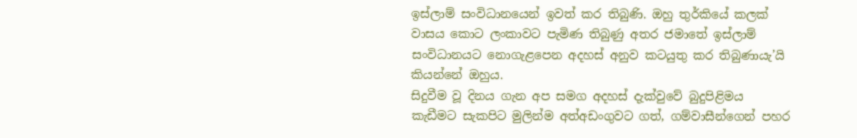ඉස්ලාම් සංවිධානයෙන් ඉවත් කර තිබුණි. ඔහු තුර්කියේ කලක් වාසය කොට ලංකාවට පැමිණ තිබුණු අතර ජමාතේ ඉස්ලාම් සංවිධානයට නොගැළපෙන අදහස් අනුව කටයුතු කර තිබුණායැ’යි කියන්නේ ඔහුය.
සිදුවීම වූ දිනය ගැන අප සමග අදහස් දැක්වුවේ බුදුපිළිමය කැඩීමට සැකපිට මුලින්ම අත්අඩංගුවට ගත්, ගම්වාසීන්ගෙන් පහර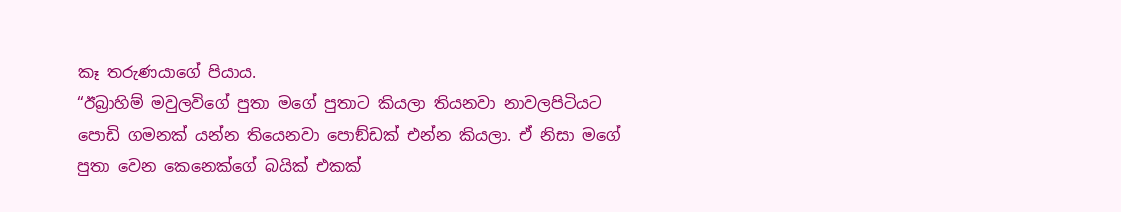කෑ තරුණයාගේ පියාය.
“ඊබ්‍රාහිම් මවුලවිගේ පුතා මගේ පුතාට කියලා තියනවා නාවලපිටියට පොඩි ගමනක් යන්න තියෙනවා පොඞ්ඩක් එන්න කියලා. ඒ නිසා මගේ පුතා වෙන කෙනෙක්ගේ බයික් එකක්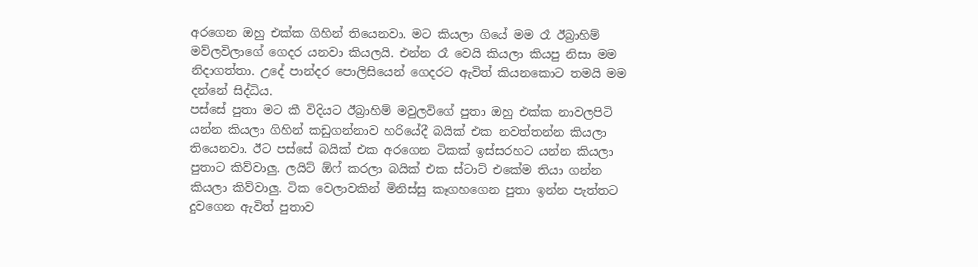අරගෙන ඔහු එක්ක ගිහින් තියෙනවා. මට කියලා ගියේ මම රෑ ඊබ්‍රාහිම් මව්ලවිලාගේ ගෙදර යනවා කියලයි. එන්න රෑ වෙයි කියලා කියපු නිසා මම නිදාගත්තා. උදේ පාන්දර පොලිසියෙන් ගෙදරට ඇවිත් කියනකොට තමයි මම දන්නේ සිද්ධිය.
පස්සේ පුතා මට කී විදියට ඊබ්‍රාහිම් මවුලවිගේ පුතා ඔහු එක්ක නාවලපිටි යන්න කියලා ගිහින් කඩුගන්නාව හරියේදී බයික් එක නවත්තන්න කියලා තියෙනවා. ඊට පස්සේ බයික් එක අරගෙන ටිකක් ඉස්සරහට යන්න කියලා පුතාට කිව්වාලු‍. ලයිට් ඕෆ් කරලා බයික් එක ස්ටාට් එකේම තියා ගන්න කියලා කිව්වාලු‍. ටික වෙලාවකින් මිනිස්සු කෑගහගෙන පුතා ඉන්න පැත්තට දුවගෙන ඇවිත් පුතාව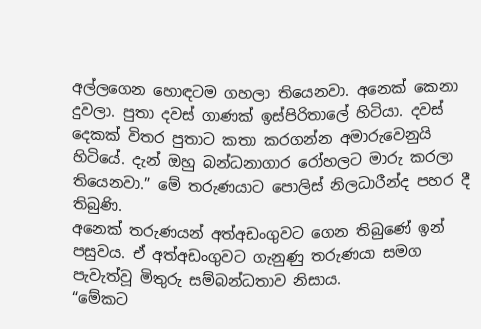අල්ලගෙන හොඳටම ගහලා තියෙනවා. අනෙක් කෙනා දුවලා. පුතා දවස් ගාණක් ඉස්පිරිතාලේ හිටියා. දවස් දෙකක් විතර පුතාට කතා කරගන්න අමාරුවෙනුයි හිටියේ. දැන් ඔහු බන්ධනාගාර රෝහලට මාරු කරලා තියෙනවා.” මේ තරුණයාට පොලිස් නිලධාරීන්ද පහර දී තිබුණි.
අනෙක් තරුණයන් අත්අඩංගුවට ගෙන තිබුණේ ඉන් පසුවය. ඒ අත්අඩංගුවට ගැනුණු තරුණයා සමග පැවැත්වූ මිතුරු සම්බන්ධතාව නිසාය.
“මේකට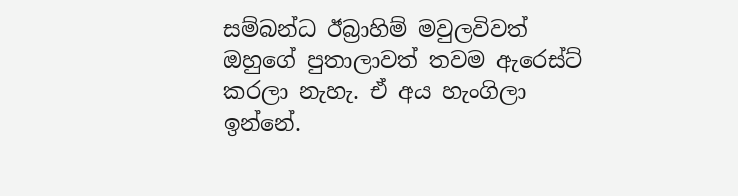සම්බන්ධ ඊබ්‍රාහිම් මවුලවිවත් ඔහුගේ පුතාලාවත් තවම ඇරෙස්ට් කරලා නැහැ. ඒ අය හැංගිලා ඉන්නේ.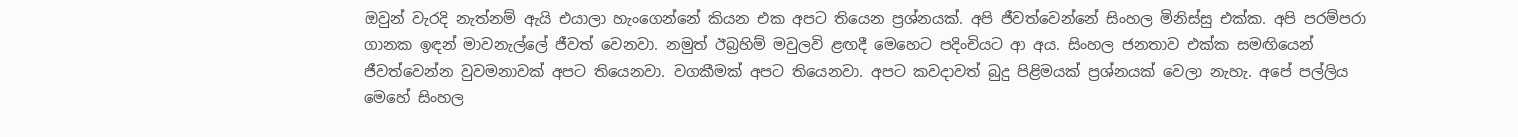ඔවුන් වැරදි නැත්නම් ඇයි එයාලා හැංගෙන්නේ කියන එක අපට තියෙන ප්‍රශ්නයක්. අපි ජීවත්වෙන්නේ සිංහල මිනිස්සු එක්ක. අපි පරම්පරා ගානක ඉඳන් මාවනැල්ලේ ජීවත් වෙනවා. නමුත් ඊබ්‍රහිම් මවුලවි ළඟදී මෙහෙට පදිංචියට ආ අය. සිංහල ජනතාව එක්ක සමඟියෙන් ජීවත්වෙන්න වුවමනාවක් අපට තියෙනවා. වගකීමක් අපට තියෙනවා. අපට කවදාවත් බුදු පිළිමයක් ප්‍රශ්නයක් වෙලා නැහැ. අපේ පල්ලිය මෙහේ සිංහල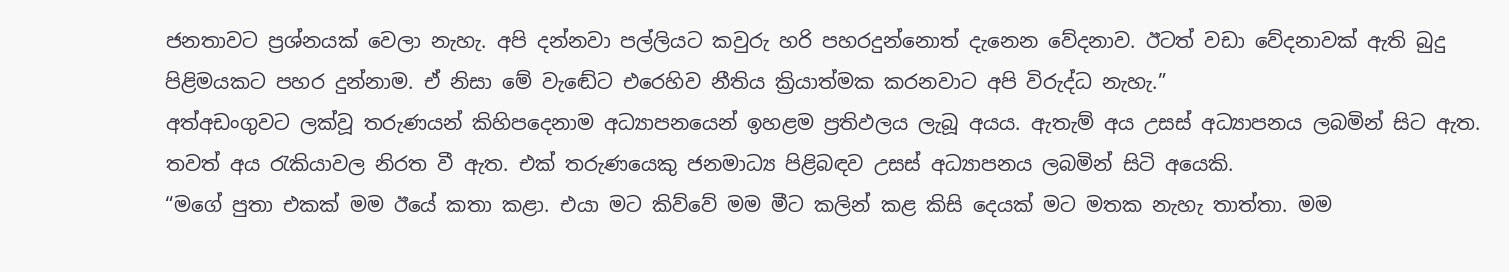ජනතාවට ප්‍රශ්නයක් වෙලා නැහැ. අපි දන්නවා පල්ලියට කවුරු හරි පහරදුන්නොත් දැනෙන වේදනාව. ඊටත් වඩා වේදනාවක් ඇති බුදු පිළිමයකට පහර දුන්නාම. ඒ නිසා මේ වැඬේට එරෙහිව නීතිය ක්‍රියාත්මක කරනවාට අපි විරුද්ධ නැහැ.”
අත්අඩංගුවට ලක්වූ තරුණයන් කිහිපදෙනාම අධ්‍යාපනයෙන් ඉහළම ප්‍රතිඵලය ලැබූ අයය. ඇතැම් අය උසස් අධ්‍යාපනය ලබමින් සිට ඇත. තවත් අය රැකියාවල නිරත වී ඇත. එක් තරුණයෙකු ජනමාධ්‍ය පිළිබඳව උසස් අධ්‍යාපනය ලබමින් සිටි අයෙකි.
“මගේ පුතා එකක් මම ඊයේ කතා කළා. එයා මට කිව්වේ මම මීට කලින් කළ කිසි දෙයක් මට මතක නැහැ තාත්තා. මම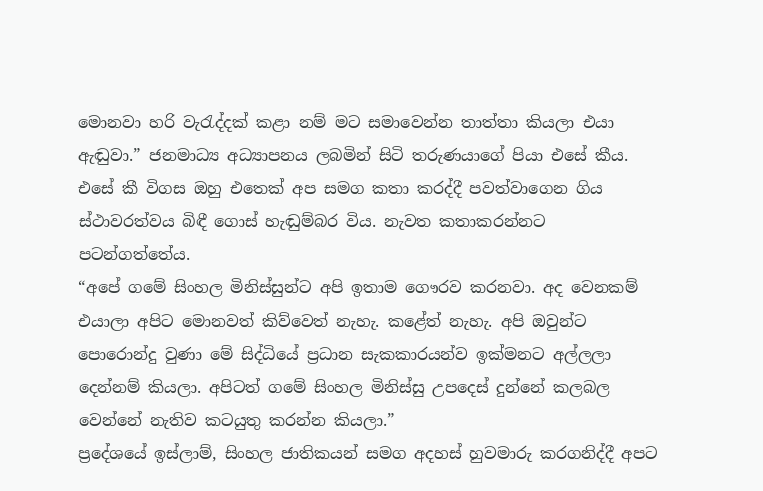මොනවා හරි වැරැද්දක් කළා නම් මට සමාවෙන්න තාත්තා කියලා එයා ඇඬුවා.” ජනමාධ්‍ය අධ්‍යාපනය ලබමින් සිටි තරුණයාගේ පියා එසේ කීය. එසේ කී විගස ඔහු එතෙක් අප සමග කතා කරද්දී පවත්වාගෙන ගිය ස්ථාවරත්වය බිඳී ගොස් හැඬුම්බර විය. නැවත කතාකරන්නට පටන්ගත්තේය.
“අපේ ගමේ සිංහල මිනිස්සුන්ට අපි ඉතාම ගෞරව කරනවා. අද වෙනකම් එයාලා අපිට මොනවත් කිව්වෙත් නැහැ. කළේත් නැහැ. අපි ඔවුන්ට පොරොන්දු වුණා මේ සිද්ධියේ ප්‍රධාන සැකකාරයන්ව ඉක්මනට අල්ලලා දෙන්නම් කියලා. අපිටත් ගමේ සිංහල මිනිස්සු උපදෙස් දුන්නේ කලබල වෙන්නේ නැතිව කටයුතු කරන්න කියලා.”
ප්‍රදේශයේ ඉස්ලාම්, සිංහල ජාතිකයන් සමග අදහස් හුවමාරු කරගනිද්දී අපට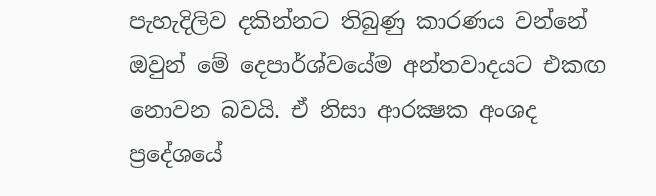පැහැදිලිව දකින්නට තිබුණු කාරණය වන්නේ ඔවුන් මේ දෙපාර්ශ්වයේම අන්තවාදයට එකඟ නොවන බවයි. ඒ නිසා ආරක්‍ෂක අංශද ප්‍රදේශයේ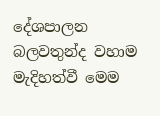දේශපාලන බලවතුන්ද වහාම මැදිහත්වී මෙම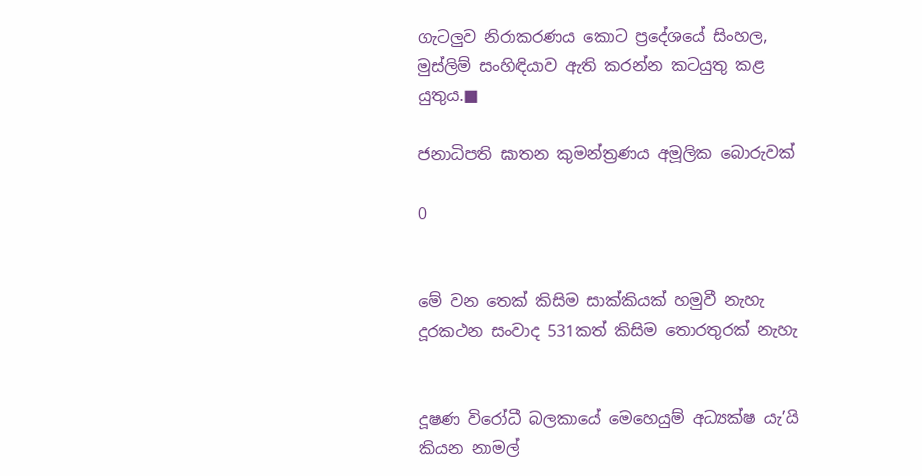ගැටලුව නිරාකරණය කොට ප්‍රදේශයේ සිංහල, මුස්ලිම් සංහිඳියාව ඇති කරන්න කටයුතු කළ යුතුය.■

ජනාධිපති ඝාතන කුමන්ත්‍රණය අමූලික බොරුවක්

0


මේ වන තෙක් කිසිම සාක්කියක් හමුවී නැහැ
දූරකථන සංවාද 531කත් කිසිම තොරතුරක් නැහැ


දූෂණ විරෝධී බලකායේ මෙහෙයුම් අධ්‍යක්ෂ යැ’යි කියන නාමල්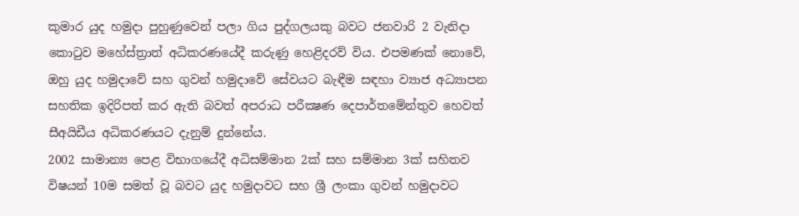කුමාර යුද හමුදා පුහුණුවෙන් පලා ගිය පුද්ගලයකු බවට ජනවාරි 2 වැනිදා කොටුව මහේස්ත්‍රාත් අධිකරණයේදී කරුණු හෙළිදරව් විය. එපමණක් නොවේ, ඔහු යුද හමුදාවේ සහ ගුවන් හමුදාවේ සේවයට බැඳීම සඳහා ව්‍යාජ අධ්‍යාපන සහතික ඉදිරිපත් කර ඇති බවත් අපරාධ පරීක්‍ෂණ දෙපාර්තමේන්තුව හෙවත් සීඅයිඩීය අධිකරණයට දැනුම් දුන්නේය.
2002 සාමාන්‍ය පෙළ විභාගයේදී අධිසම්මාන 2ක් සහ සම්මාන 3ක් සහිතව විෂයන් 10ම සමත් වූ බවට යුද හමුදාවට සහ ශ්‍රී ලංකා ගුවන් හමුදාවට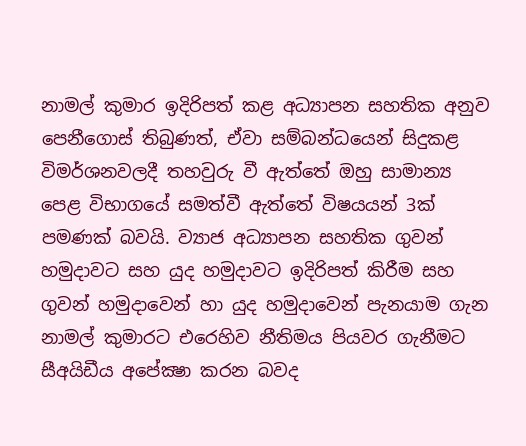නාමල් කුමාර ඉදිරිපත් කළ අධ්‍යාපන සහතික අනුව පෙනීගොස් තිබුණත්, ඒවා සම්බන්ධයෙන් සිදුකළ විමර්ශනවලදී තහවුරු වී ඇත්තේ ඔහු සාමාන්‍ය පෙළ විභාගයේ සමත්වී ඇත්තේ විෂයයන් 3ක් පමණක් බවයි. ව්‍යාජ අධ්‍යාපන සහතික ගුවන් හමුදාවට සහ යුද හමුදාවට ඉදිරිපත් කිරීම සහ ගුවන් හමුදාවෙන් හා යුද හමුදාවෙන් පැනයාම ගැන නාමල් කුමාරට එරෙහිව නීතිමය පියවර ගැනීමට සීඅයිඩීය අපේක්‍ෂා කරන බවද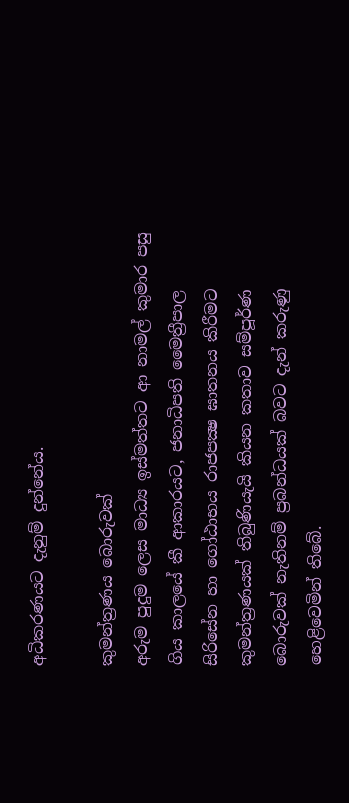අධිකරණයට දැනුම් දුන්නේය.

කුමන්ත්‍රණය බොරුවක්
අරුම පුදුම ලෙස මාධ්‍ය ඉස්මත්තට ආ නාමල් කුමාර පසු ගිය කාලයේ කී ආකාරයට, ජනාධිපති මෛත්‍රීපාල සිරිසේන හා ගෝඨාභය රාජපක්‍ෂ ඝාතනය කිරීමට කුමන්ත්‍රණයක් තිබුණියැයි කියන කතාව සම්පූර්ණ බොරුවක් නැතිනම් ප්‍රබන්ධයක් බවට දැන් කරුණු හෙළිවෙමින් තිබේ.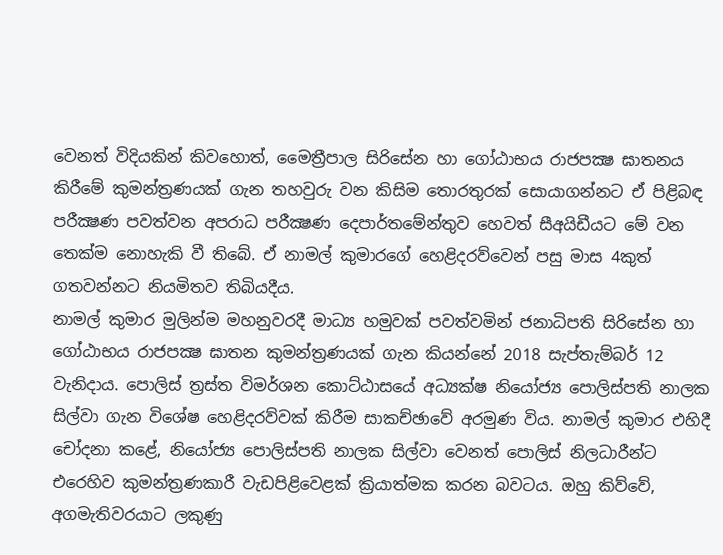වෙනත් විදියකින් කිවහොත්, මෛත්‍රීපාල සිරිසේන හා ගෝඨාභය රාජපක්‍ෂ ඝාතනය කිරීමේ කුමන්ත්‍රණයක් ගැන තහවුරු වන කිසිම තොරතුරක් සොයාගන්නට ඒ පිළිබඳ පරීක්‍ෂණ පවත්වන අපරාධ පරීක්‍ෂණ දෙපාර්තමේන්තුව හෙවත් සීඅයිඩීයට මේ වන තෙක්ම නොහැකි වී තිබේ. ඒ නාමල් කුමාරගේ හෙළිදරව්වෙන් පසු මාස 4කුත් ගතවන්නට නියමිතව තිබියදීය.
නාමල් කුමාර මුලින්ම මහනුවරදී මාධ්‍ය හමුවක් පවත්වමින් ජනාධිපති සිරිසේන හා ගෝඨාභය රාජපක්‍ෂ ඝාතන කුමන්ත්‍රණයක් ගැන කියන්නේ 2018 සැප්තැම්බර් 12 වැනිදාය. පොලිස් ත්‍රස්ත විමර්ශන කොට්ඨාසයේ අධ්‍යක්ෂ නියෝජ්‍ය පොලිස්පති නාලක සිල්වා ගැන විශේෂ හෙළිදරව්වක් කිරීම සාකච්ඡාවේ අරමුණ විය. නාමල් කුමාර එහිදී චෝදනා කළේ, නියෝජ්‍ය පොලිස්පති නාලක සිල්වා වෙනත් පොලිස් නිලධාරීන්ට එරෙහිව කුමන්ත්‍රණකාරී වැඩපිළිවෙළක් ක්‍රියාත්මක කරන බවටය. ඔහු කිව්වේ, අගමැතිවරයාට ලකුණු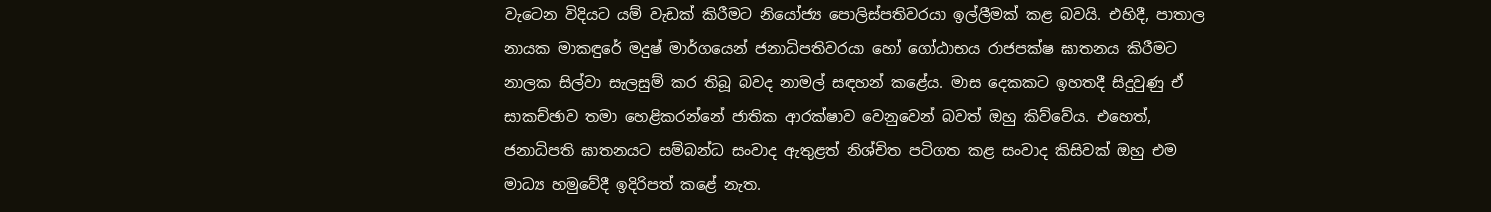වැටෙන විදියට යම් වැඩක් කිරීමට නියෝජ්‍ය පොලිස්පතිවරයා ඉල්ලීමක් කළ බවයි. එහිදී, පාතාල නායක මාකඳුරේ මදුෂ් මාර්ගයෙන් ජනාධිපතිවරයා හෝ ගෝඨාභය රාජපක්ෂ ඝාතනය කිරීමට නාලක සිල්වා සැලසුම් කර තිබූ බවද නාමල් සඳහන් කළේය. මාස දෙකකට ඉහතදී සිදුවුණු ඒ සාකච්ඡාව තමා හෙළිකරන්නේ ජාතික ආරක්ෂාව වෙනුවෙන් බවත් ඔහු කිව්වේය. එහෙත්, ජනාධිපති ඝාතනයට සම්බන්ධ සංවාද ඇතුළත් නිශ්චිත පටිගත කළ සංවාද කිසිවක් ඔහු එම මාධ්‍ය හමුවේදී ඉදිරිපත් කළේ නැත.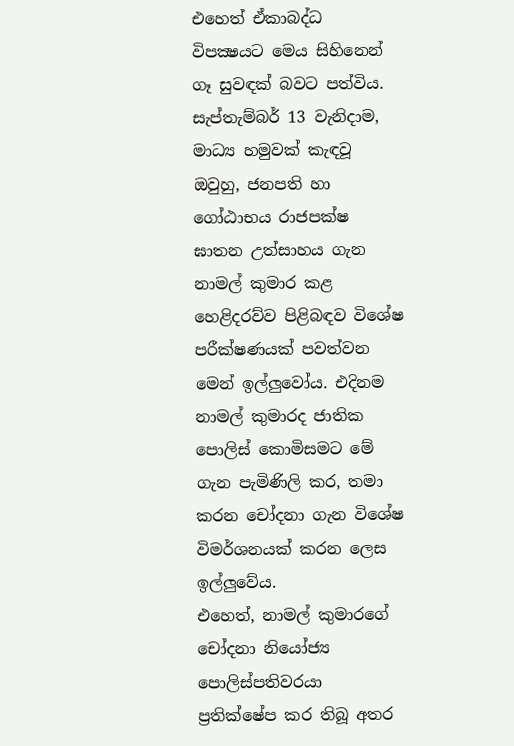එහෙත් ඒකාබද්ධ විපක්‍ෂයට මෙය සිහිනෙන් ගෑ සුවඳක් බවට පත්විය. සැප්තැම්බර් 13 වැනිදාම, මාධ්‍ය හමුවක් කැඳවූ ඔවුහු, ජනපති හා ගෝඨාභය රාජපක්ෂ ඝාතන උත්සාහය ගැන නාමල් කුමාර කළ හෙළිදරව්ව පිළිබඳව විශේෂ පරීක්ෂණයක් පවත්වන මෙන් ඉල්ලුවෝය. එදිනම නාමල් කුමාරද ජාතික පොලිස් කොමිසමට මේ ගැන පැමිණිලි කර, තමා කරන චෝදනා ගැන විශේෂ විමර්ශනයක් කරන ලෙස ඉල්ලුවේය.
එහෙත්, නාමල් කුමාරගේ චෝදනා නියෝජ්‍ය පොලිස්පතිවරයා ප්‍රතික්ෂේප කර තිබූ අතර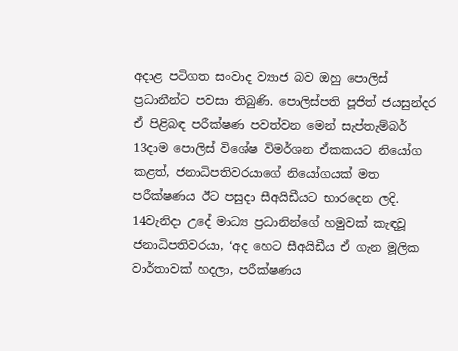අදාළ පටිගත සංවාද ව්‍යාජ බව ඔහු පොලිස් ප්‍රධානීන්ට පවසා තිබුණි. පොලිස්පති පූජිත් ජයසුන්දර ඒ පිළිබඳ පරීක්ෂණ පවත්වන මෙන් සැප්තැම්බර් 13දාම පොලිස් විශේෂ විමර්ශන ඒකකයට නියෝග කළත්, ජනාධිපතිවරයාගේ නියෝගයක් මත පරීක්ෂණය ඊට පසුදා සීඅයිඩීයට භාරදෙන ලදි.
14වැනිදා උදේ මාධ්‍ය ප්‍රධානින්ගේ හමුවක් කැඳවූ ජනාධිපතිවරයා, ‘අද හෙට සීඅයිඩීය ඒ ගැන මූලික වාර්තාවක් හදලා, පරීක්ෂණය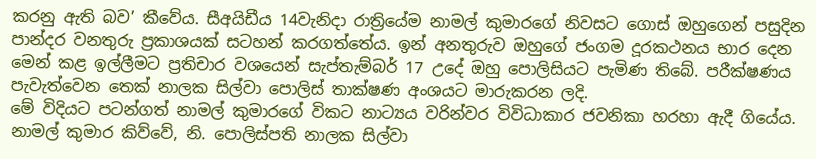කරනු ඇති බව’ කීවේය. සීඅයිඩීය 14වැනිදා රාත්‍රියේම නාමල් කුමාරගේ නිවසට ගොස් ඔහුගෙන් පසුදින පාන්දර වනතුරු ප්‍රකාශයක් සටහන් කරගත්තේය. ඉන් අනතුරුව ඔහුගේ ජංගම දූරකථනය භාර දෙන මෙන් කළ ඉල්ලීමට ප්‍රතිචාර වශයෙන් සැප්තැම්බර් 17 උදේ ඔහු පොලිසියට පැමිණ තිබේ. පරීක්ෂණය පැවැත්වෙන තෙක් නාලක සිල්වා පොලිස් තාක්ෂණ අංශයට මාරුකරන ලදි.
මේ විදියට පටන්ගත් නාමල් කුමාරගේ විකට නාට්‍යය වරින්වර විවිධාකාර ජවනිකා හරහා ඇදී ගියේය.
නාමල් කුමාර කිව්වේ, නි. පොලිස්පති නාලක සිල්වා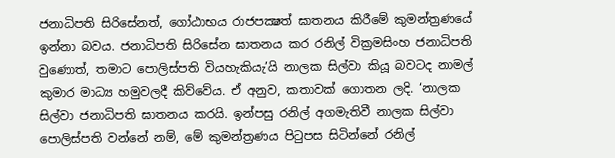ජනාධිපති සිරිසේනත්, ගෝඨාභය රාජපක්‍ෂත් ඝාතනය කිරීමේ කුමන්ත්‍රණයේ ඉන්නා බවය. ජනාධිපති සිරිසේන ඝාතනය කර රනිල් වික්‍රමසිංහ ජනාධිපති වුණොත්, තමාට පොලිස්පති වියහැකියැ’යි නාලක සිල්වා කියූ බවටද නාමල් කුමාර මාධ්‍ය හමුවලදී කිව්වේය. ඒ අනුව, කතාවක් ගොතන ලදි. ‘නාලක සිල්වා ජනාධිපති ඝාතනය කරයි. ඉන්පසු රනිල් අගමැතිවී නාලක සිල්වා පොලිස්පති වන්නේ නම්, මේ කුමන්ත්‍රණය පිටුපස සිටින්නේ රනිල්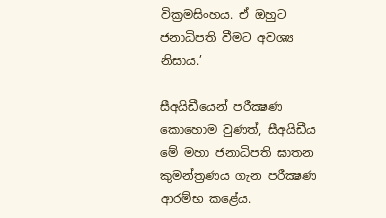වික්‍රමසිංහය. ඒ ඔහුට ජනාධිපති වීමට අවශ්‍ය නිසාය.’

සීඅයිඩීයෙන් පරීක්‍ෂණ
කොහොම වුණත්, සීඅයිඩීය මේ මහා ජනාධිපති ඝාතන කුමන්ත්‍රණය ගැන පරීක්‍ෂණ ආරම්භ කළේය.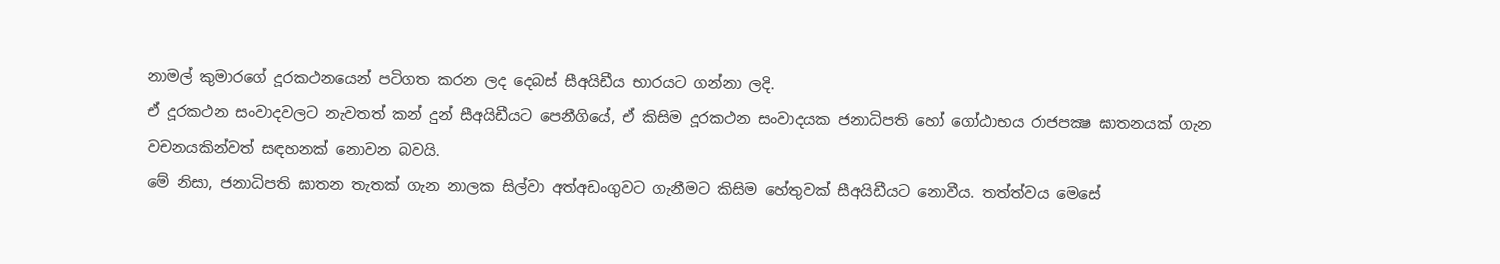නාමල් කුමාරගේ දූරකථනයෙන් පටිගත කරන ලද දෙබස් සීඅයිඩීය භාරයට ගන්නා ලදි.
ඒ දූරකථන සංවාදවලට නැවතත් කන් දුන් සීඅයිඩීයට පෙනීගියේ, ඒ කිසිම දූරකථන සංවාදයක ජනාධිපති හෝ ගෝඨාභය රාජපක්‍ෂ ඝාතනයක් ගැන වචනයකින්වත් සඳහනක් නොවන බවයි.
මේ නිසා, ජනාධිපති ඝාතන තැතක් ගැන නාලක සිල්වා අත්අඩංගුවට ගැනීමට කිසිම හේතුවක් සීඅයිඩීයට නොවීය. තත්ත්වය මෙසේ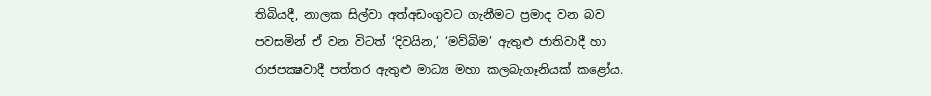තිබියදී, නාලක සිල්වා අත්අඩංගුවට ගැනීමට ප්‍රමාද වන බව පවසමින් ඒ වන විටත් ‘දිවයින,’ ‘මව්බිම’ ඇතුළු ජාතිවාදී හා රාජපක්‍ෂවාදී පත්තර ඇතුළු මාධ්‍ය මහා කලබැගෑනියක් කළෝය.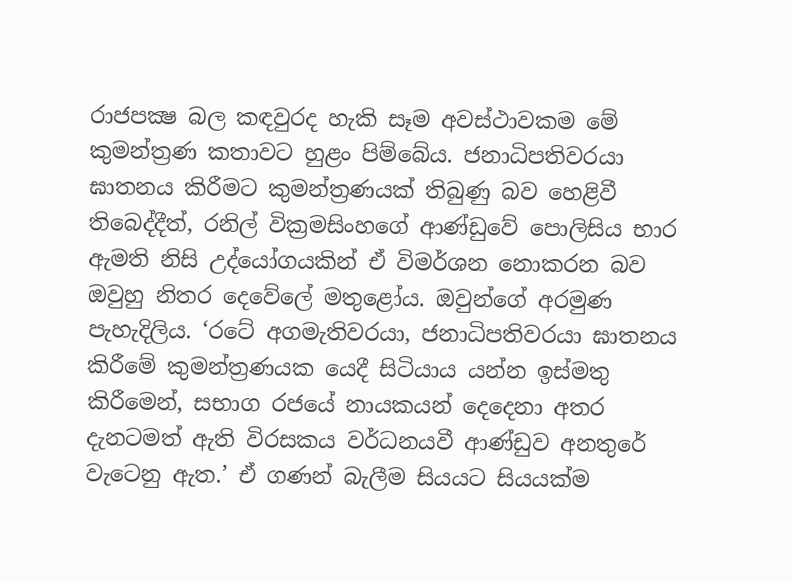රාජපක්‍ෂ බල කඳවුරද හැකි සෑම අවස්ථාවකම මේ කුමන්ත්‍රණ කතාවට හුළං පිම්බේය. ජනාධිපතිවරයා ඝාතනය කිරීමට කුමන්ත්‍රණයක් තිබුණු බව හෙළිවී තිබෙද්දීත්, රනිල් වික්‍රමසිංහගේ ආණ්ඩුවේ පොලිසිය භාර ඇමති නිසි උද්යෝගයකින් ඒ විමර්ශන නොකරන බව ඔවුහු නිතර දෙවේලේ මතුළෝය. ඔවුන්ගේ අරමුණ පැහැදිලිය. ‘රටේ අගමැතිවරයා, ජනාධිපතිවරයා ඝාතනය කිරීමේ කුමන්ත්‍රණයක යෙදී සිටියාය යන්න ඉස්මතු කිරීමෙන්, සභාග රජයේ නායකයන් දෙදෙනා අතර දැනටමත් ඇති විරසකය වර්ධනයවී ආණ්ඩුව අනතුරේ වැටෙනු ඇත.’ ඒ ගණන් බැලීම සියයට සියයක්ම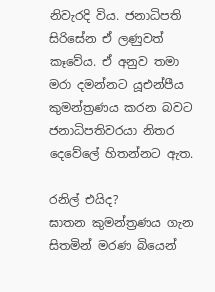නිවැරදි විය. ජනාධිපති සිරිසේන ඒ ලණුවත් කෑවේය. ඒ අනුව තමා මරා දමන්නට යූඑන්පීය කුමන්ත්‍රණය කරන බවට ජනාධිපතිවරයා නිතර දෙවේලේ හිතන්නට ඇත.

රනිල් එයිද?
ඝාතන කුමන්ත්‍රණය ගැන සිතමින් මරණ බියෙන්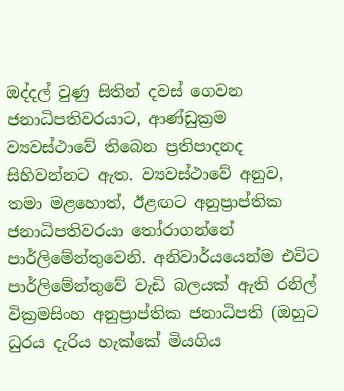ඔද්දල් වුණු සිතින් දවස් ගෙවන ජනාධිපතිවරයාට, ආණ්ඩුක්‍රම ව්‍යවස්ථාවේ තිබෙන ප්‍රතිපාදනද සිහිවන්නට ඇත. ව්‍යවස්ථාවේ අනුව, තමා මළහොත්, ඊළඟට අනුප්‍රාප්තික ජනාධිපතිවරයා තෝරාගන්නේ පාර්ලිමේන්තුවෙනි. අනිවාර්යයෙන්ම එවිට පාර්ලිමේන්තුවේ වැඩි බලයක් ඇති රනිල් වික්‍රමසිංහ අනුප්‍රාප්තික ජනාධිපති (ඔහුට ධුරය දැරිය හැක්කේ මියගිය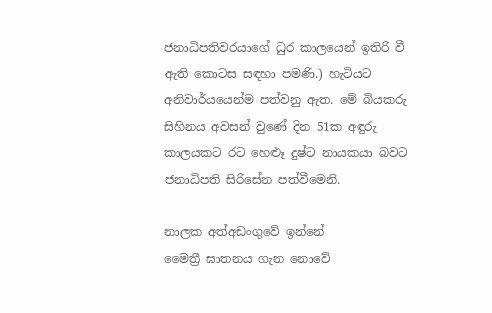ජනාධිපතිවරයාගේ ධුර කාලයෙන් ඉතිරි වී ඇති කොටස සඳහා පමණි.) හැටියට අනිවාර්යයෙන්ම පත්වනු ඇත. මේ බියකරු සිහිනය අවසන් වුණේ දින 51ක අඳුරු කාලයකට රට හෙළුෑ දුෂ්ට නායකයා බවට ජනාධිපති සිරිසේන පත්වීමෙනි.

නාලක අත්අඩංගුවේ ඉන්නේ
මෛත්‍රී ඝාතනය ගැන නොවේ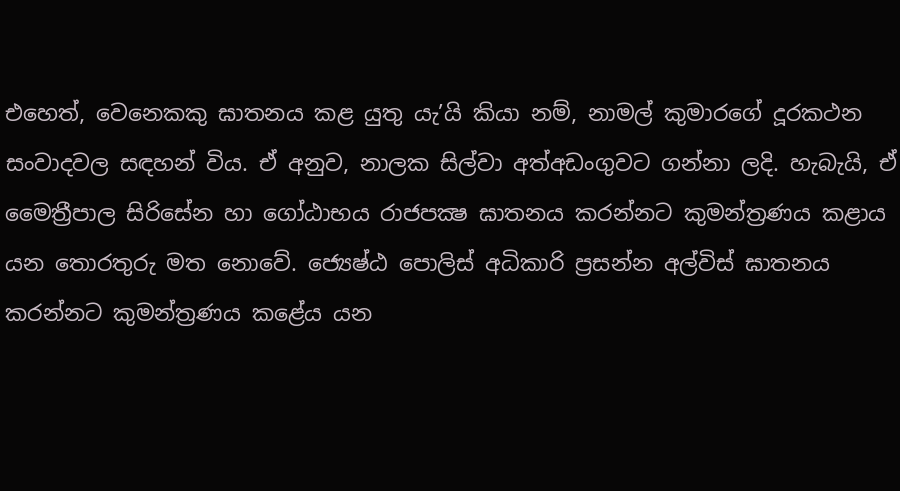එහෙත්, වෙනෙකකු ඝාතනය කළ යුතු යැ’යි කියා නම්, නාමල් කුමාරගේ දූරකථන සංවාදවල සඳහන් විය. ඒ අනුව, නාලක සිල්වා අත්අඩංගුවට ගන්නා ලදි. හැබැයි, ඒ මෛත්‍රීපාල සිරිසේන හා ගෝඨාභය රාජපක්‍ෂ ඝාතනය කරන්නට කුමන්ත්‍රණය කළාය යන තොරතුරු මත නොවේ. ජ්‍යෙෂ්ඨ පොලිස් අධිකාරි ප්‍රසන්න අල්විස් ඝාතනය කරන්නට කුමන්ත්‍රණය කළේය යන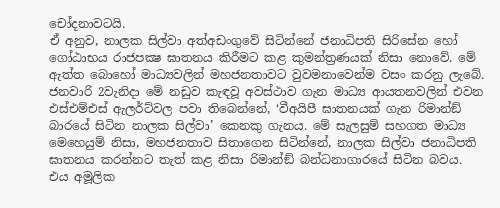චෝදනාවටයි.
ඒ අනුව, නාලක සිල්වා අත්අඩංගුවේ සිටින්නේ ජනාධිපති සිරිසේන හෝ ගෝඨාභය රාජපක්‍ෂ ඝාතනය කිරීමට කළ කුමන්ත්‍රණයක් නිසා නොවේ. මේ ඇත්ත බොහෝ මාධ්‍යවලින් මහජනතාවට වුවමනාවෙන්ම වසං කරනු ලැබේ. ජනවාරි 2වැනිදා මේ නඩුව කැඳවූ අවස්ථාව ගැන මාධ්‍ය ආයතනවලින් එවන එස්එම්එස් ඇලර්ට්වල පවා තිබෙන්නේ, ‘වීඅයිපී ඝාතනයක් ගැන රිමාන්ඞ් බාරයේ සිටින නාලක සිල්වා’ කෙනකු ගැනය. මේ සැලසුම් සහගත මාධ්‍ය මෙහෙයුම් නිසා, මහජනතාව සිතාගෙන සිටින්නේ, නාලක සිල්වා ජනාධිපති ඝාතනය කරන්නට තැත් කළ නිසා රිමාන්ඞ් බන්ධනාගාරයේ සිටින බවය. එය අමූලික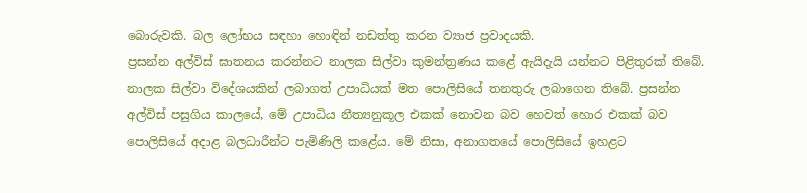බොරුවකි. බල ලෝභය සඳහා හොඳින් නඩත්තු කරන ව්‍යාජ ප්‍රවාදයකි.
ප්‍රසන්න අල්විස් ඝාතනය කරන්නට නාලක සිල්වා කුමන්ත්‍රණය කළේ ඇයිදැයි යන්නට පිළිතුරක් තිබේ. නාලක සිල්වා විදේශයකින් ලබාගත් උපාධියක් මත පොලිසියේ තනතුරු ලබාගෙන තිබේ. ප්‍රසන්න අල්විස් පසුගිය කාලයේ, මේ උපාධිය නීත්‍යනුකූල එකක් නොවන බව හෙවත් හොර එකක් බව පොලිසියේ අදාළ බලධාරීන්ට පැමිණිලි කළේය. මේ නිසා, අනාගතයේ පොලිසියේ ඉහළට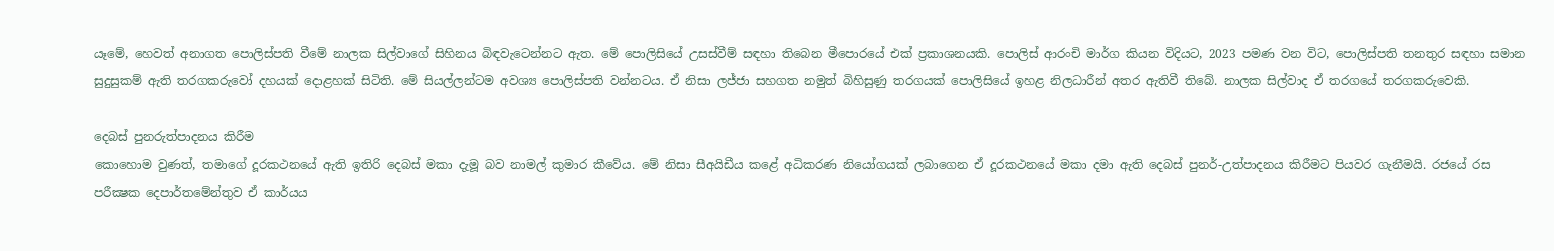යෑමේ, හෙවත් අනාගත පොලිස්පති වීමේ නාලක සිල්වාගේ සිහිනය බිඳවැටෙන්නට ඇත. මේ පොලිසියේ උසස්වීම් සඳහා තිබෙන මීපොරයේ එක් ප්‍රකාශනයකි. පොලිස් ආරංචි මාර්ග කියන විදියට, 2023 පමණ වන විට, පොලිස්පති තනතුර සඳහා සමාන සුදුසුකම් ඇති තරගකරුවෝ දහයක් දොළහක් සිටිති. මේ සියල්ලන්ටම අවශ්‍ය පොලිස්පති වන්නටය. ඒ නිසා ලජ්ජා සහගත නමුත් බිහිසුණු තරගයක් පොලිසියේ ඉහළ නිලධාරීන් අතර ඇතිවී තිබේ. නාලක සිල්වාද ඒ තරගයේ තරගකරුවෙකි.

දෙබස් පුනරුත්පාදනය කිරීම
කොහොම වුණත්, තමාගේ දූරකථනයේ ඇති ඉතිරි දෙබස් මකා දැමූ බව නාමල් කුමාර කීවේය. මේ නිසා සීඅයිඩීය කළේ අධිකරණ නියෝගයක් ලබාගෙන ඒ දූරකථනයේ මකා දමා ඇති දෙබස් පුනර්-උත්පාදනය කිරීමට පියවර ගැනීමයි. රජයේ රස පරීක්‍ෂක දෙපාර්තමේන්තුව ඒ කාර්යය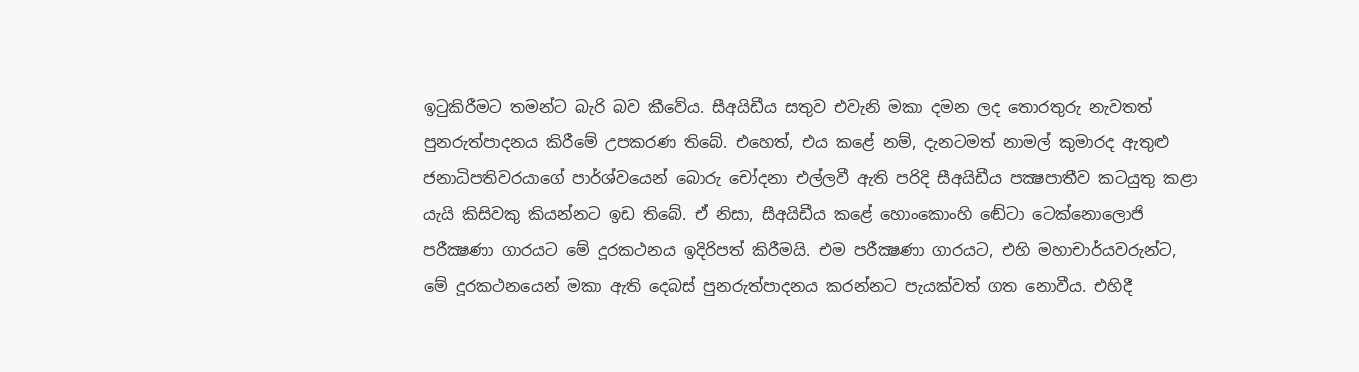ඉටුකිරීමට තමන්ට බැරි බව කීවේය. සීඅයිඩීය සතුව එවැනි මකා දමන ලද තොරතුරු නැවතත් පුනරුත්පාදනය කිරීමේ උපකරණ තිබේ. එහෙත්, එය කළේ නම්, දැනටමත් නාමල් කුමාරද ඇතුළු ජනාධිපතිවරයාගේ පාර්ශ්වයෙන් බොරු චෝදනා එල්ලවී ඇති පරිදි සීඅයිඩීය පක්‍ෂපාතීව කටයුතු කළා යැයි කිසිවකු කියන්නට ඉඩ තිබේ. ඒ නිසා, සීඅයිඩීය කළේ හොංකොංහි ඬේටා ටෙක්නොලොජි පරීක්‍ෂණා ගාරයට මේ දූරකථනය ඉදිරිපත් කිරීමයි. එම පරීක්‍ෂණා ගාරයට, එහි මහාචාර්යවරුන්ට, මේ දූරකථනයෙන් මකා ඇති දෙබස් පුනරුත්පාදනය කරන්නට පැයක්වත් ගත නොවීය. එහිදී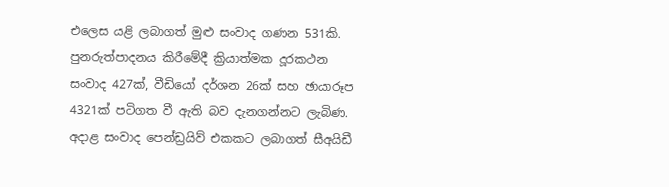එලෙස යළි ලබාගත් මුළු සංවාද ගණන 531කි. පුනරුත්පාදනය කිරීමේදී ක්‍රියාත්මක දූරකථන සංවාද 427ක්, වීඩියෝ දර්ශන 26ක් සහ ඡායාරූප 4321ක් පටිගත වී ඇති බව දැනගන්නට ලැබිණ. අදාළ සංවාද පෙන්ඩ්‍රයිව් එකකට ලබාගත් සීඅයිඩී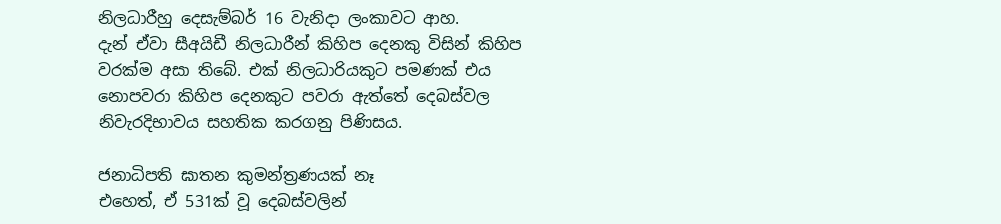නිලධාරීහු දෙසැම්බර් 16 වැනිදා ලංකාවට ආහ.
දැන් ඒවා සීඅයිඩී නිලධාරීන් කිහිප දෙනකු විසින් කිහිප වරක්ම අසා තිබේ. එක් නිලධාරියකුට පමණක් එය නොපවරා කිහිප දෙනකුට පවරා ඇත්තේ දෙබස්වල නිවැරදිභාවය සහතික කරගනු පිණිසය.

ජනාධිපති ඝාතන කුමන්ත්‍රණයක් නෑ
එහෙත්, ඒ 531ක් වූ දෙබස්වලින්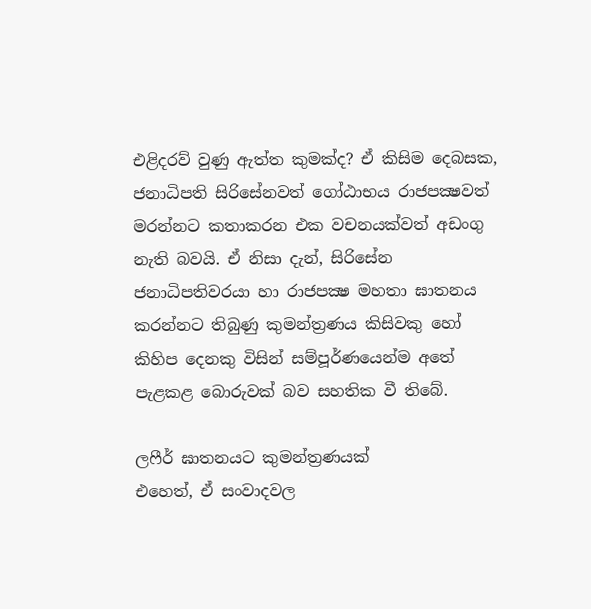එළිදරව් වුණු ඇත්ත කුමක්ද? ඒ කිසිම දෙබසක, ජනාධිපති සිරිසේනවත් ගෝඨාභය රාජපක්‍ෂවත් මරන්නට කතාකරන එක වචනයක්වත් අඩංගු නැති බවයි. ඒ නිසා දැන්, සිරිසේන ජනාධිපතිවරයා හා රාජපක්‍ෂ මහතා ඝාතනය කරන්නට තිබුණු කුමන්ත්‍රණය කිසිවකු හෝ කිහිප දෙනකු විසින් සම්පූර්ණයෙන්ම අතේ පැළකළ බොරුවක් බව සහතික වී තිබේ.

ලෆීර් ඝාතනයට කුමන්ත්‍රණයක්
එහෙත්, ඒ සංවාදවල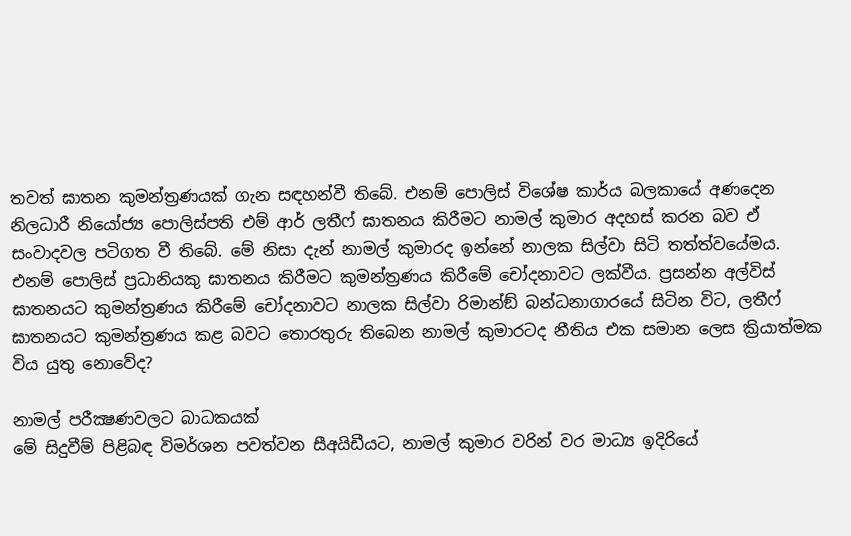තවත් ඝාතන කුමන්ත්‍රණයක් ගැන සඳහන්වී තිබේ. එනම් පොලිස් විශේෂ කාර්ය බලකායේ අණදෙන නිලධාරී නියෝජ්‍ය පොලිස්පති එම් ආර් ලතීෆ් ඝාතනය කිරීමට නාමල් කුමාර අදහස් කරන බව ඒ සංවාදවල පටිගත වී තිබේ. මේ නිසා දැන් නාමල් කුමාරද ඉන්නේ නාලක සිල්වා සිටි තත්ත්වයේමය. එනම් පොලිස් ප්‍රධානියකු ඝාතනය කිරීමට කුමන්ත්‍රණය කිරීමේ චෝදනාවට ලක්වීය. ප්‍රසන්න අල්විස් ඝාතනයට කුමන්ත්‍රණය කිරීමේ චෝදනාවට නාලක සිල්වා රිමාන්ඞ් බන්ධනාගාරයේ සිටින විට, ලතීෆ් ඝාතනයට කුමන්ත්‍රණය කළ බවට තොරතුරු තිබෙන නාමල් කුමාරටද නීතිය එක සමාන ලෙස ක්‍රියාත්මක විය යුතු නොවේද?

නාමල් පරීක්‍ෂණවලට බාධකයක්
මේ සිදුවීම් පිළිබඳ විමර්ශන පවත්වන සීඅයිඩීයට, නාමල් කුමාර වරින් වර මාධ්‍ය ඉදිරියේ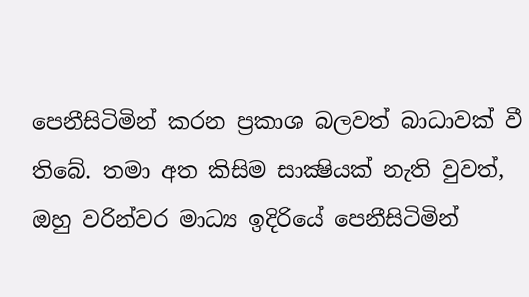පෙනීසිටිමින් කරන ප්‍රකාශ බලවත් බාධාවක් වී තිබේ. තමා අත කිසිම සාක්‍ෂියක් නැති වුවත්, ඔහු වරින්වර මාධ්‍ය ඉදිරියේ පෙනීසිටිමින්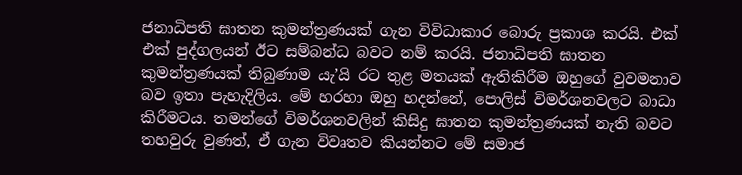ජනාධිපති ඝාතන කුමන්ත්‍රණයක් ගැන විවිධාකාර බොරු ප්‍රකාශ කරයි. එක් එක් පුද්ගලයන් ඊට සම්බන්ධ බවට නම් කරයි. ජනාධිපති ඝාතන කුමන්ත්‍රණයක් තිබුණාම යැ’යි රට තුළ මතයක් ඇතිකිරීම ඔහුගේ වුවමනාව බව ඉතා පැහැදිලිය. මේ හරහා ඔහු හදන්නේ, පොලිස් විමර්ශනවලට බාධා කිරීමටය. තමන්ගේ විමර්ශනවලින් කිසිදු ඝාතන කුමන්ත්‍රණයක් නැති බවට තහවුරු වුණත්, ඒ ගැන විවෘතව කියන්නට මේ සමාජ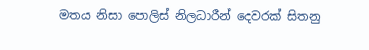මතය නිසා පොලිස් නිලධාරීන් දෙවරක් සිතනු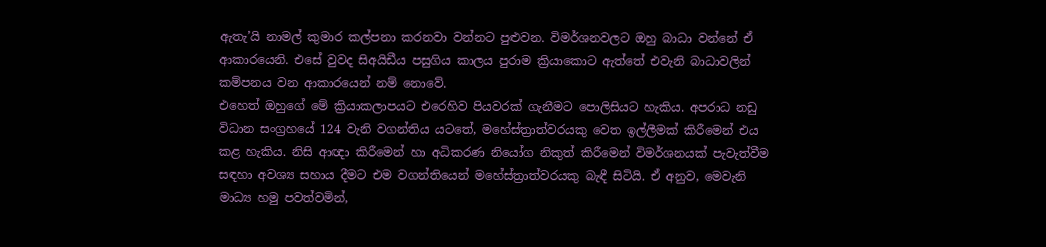ඇතැ’යි නාමල් කුමාර කල්පනා කරනවා වන්නට පුළුවන. විමර්ශනවලට ඔහු බාධා වන්නේ ඒ ආකාරයෙනි. එසේ වුවද සිඅයිඩීය පසුගිය කාලය පුරාම ක්‍රියාකොට ඇත්තේ එවැනි බාධාවලින් කම්පනය වන ආකාරයෙන් නම් නොවේ.
එහෙත් ඔහුගේ මේ ක්‍රියාකලාපයට එරෙහිව පියවරක් ගැනීමට පොලිසියට හැකිය. අපරාධ නඩු විධාන සංග්‍රහයේ 124 වැනි වගන්තිය යටතේ, මහේස්ත්‍රාත්වරයකු වෙත ඉල්ලීමක් කිරීමෙන් එය කළ හැකිය. නිසි ආඥා කිරීමෙන් හා අධිකරණ නියෝග නිකුත් කිරීමෙන් විමර්ශනයක් පැවැත්වීම සඳහා අවශ්‍ය සහාය දීමට එම වගන්තියෙන් මහේස්ත්‍රාත්වරයකු බැඳී සිටියි. ඒ අනුව, මෙවැනි මාධ්‍ය හමු පවත්වමින්,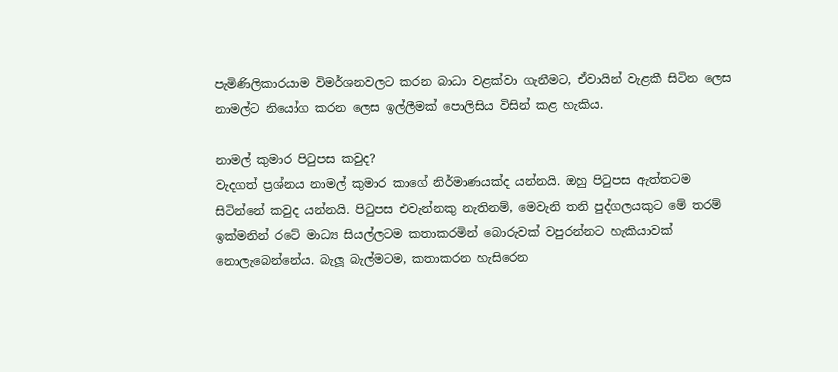පැමිණිලිකාරයාම විමර්ශනවලට කරන බාධා වළක්වා ගැනීමට, ඒවායින් වැළකී සිටින ලෙස නාමල්ට නියෝග කරන ලෙස ඉල්ලීමක් පොලිසිය විසින් කළ හැකිය.

නාමල් කුමාර පිටුපස කවුද?
වැදගත් ප්‍රශ්නය නාමල් කුමාර කාගේ නිර්මාණයක්ද යන්නයි. ඔහු පිටුපස ඇත්තටම සිටින්නේ කවුද යන්නයි. පිටුපස එවැන්නකු නැතිනම්, මෙවැනි තනි පුද්ගලයකුට මේ තරම් ඉක්මනින් රටේ මාධ්‍ය සියල්ලටම කතාකරමින් බොරුවක් වපුරන්නට හැකියාවක් නොලැබෙන්නේය. බැලූ බැල්මටම, කතාකරන හැසිරෙන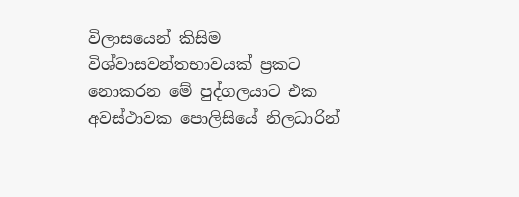විලාසයෙන් කිසිම විශ්වාසවන්තභාවයක් ප්‍රකට නොකරන මේ පුද්ගලයාට එක අවස්ථාවක පොලිසියේ නිලධාරින්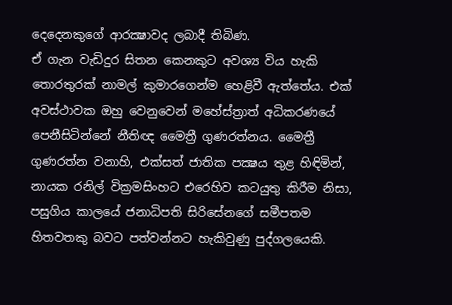දෙදෙනකුගේ ආරක්‍ෂාවද ලබාදී තිබිණ.
ඒ ගැන වැඩිදුර සිතන කෙනකුට අවශ්‍ය විය හැකි තොරතුරක් නාමල් කුමාරගෙන්ම හෙළිවී ඇත්තේය. එක් අවස්ථාවක ඔහු වෙනුවෙන් මහේස්ත්‍රාත් අධිකරණයේ පෙනීසිටින්නේ නීතිඥ මෛත්‍රී ගුණරත්නය. මෛත්‍රී ගුණරත්න වනාහි, එක්සත් ජාතික පක්‍ෂය තුළ හිඳිමින්, නායක රනිල් වික්‍රමසිංහට එරෙහිව කටයුතු කිරීම නිසා, පසුගිය කාලයේ ජනාධිපති සිරිසේනගේ සමීපතම හිතවතකු බවට පත්වන්නට හැකිවුණු පුද්ගලයෙකි.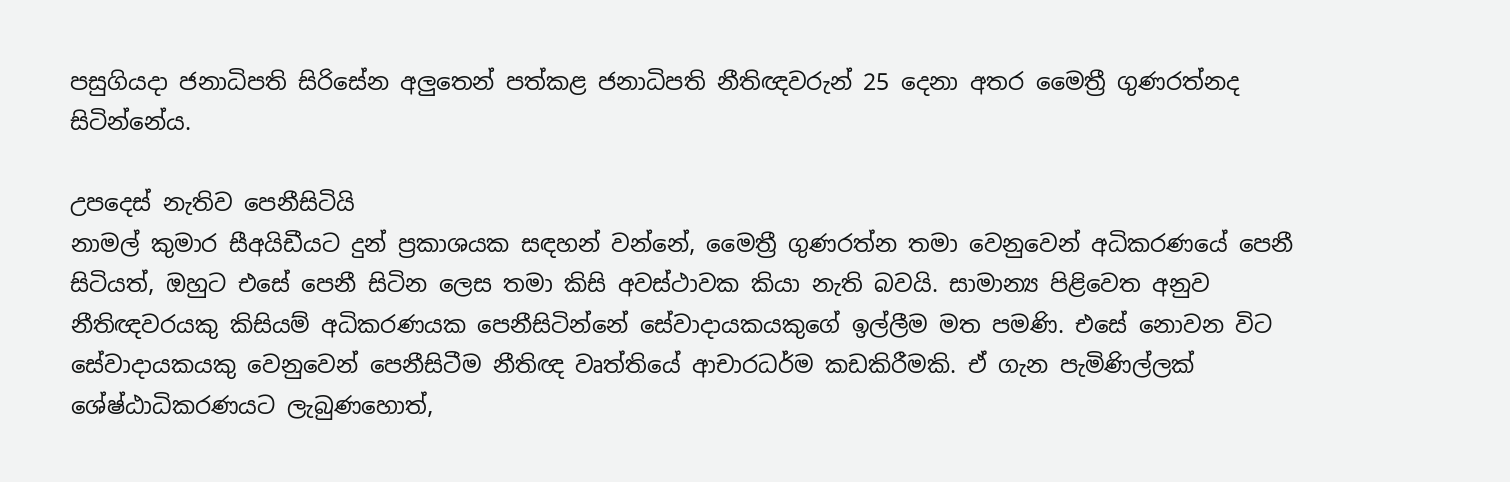පසුගියදා ජනාධිපති සිරිසේන අලුතෙන් පත්කළ ජනාධිපති නීතිඥවරුන් 25 දෙනා අතර මෛත්‍රී ගුණරත්නද සිටින්නේය.

උපදෙස් නැතිව පෙනීසිටියි
නාමල් කුමාර සීඅයිඩීයට දුන් ප්‍රකාශයක සඳහන් වන්නේ, මෛත්‍රී ගුණරත්න තමා වෙනුවෙන් අධිකරණයේ පෙනී සිටියත්, ඔහුට එසේ පෙනී සිටින ලෙස තමා කිසි අවස්ථාවක කියා නැති බවයි. සාමාන්‍ය පිළිවෙත අනුව නීතිඥවරයකු කිසියම් අධිකරණයක පෙනීසිටින්නේ සේවාදායකයකුගේ ඉල්ලීම මත පමණි. එසේ නොවන විට සේවාදායකයකු වෙනුවෙන් පෙනීසිටීම නීතිඥ වෘත්තියේ ආචාරධර්ම කඩකිරීමකි. ඒ ගැන පැමිණිල්ලක් ශේෂ්ඨාධිකරණයට ලැබුණහොත්,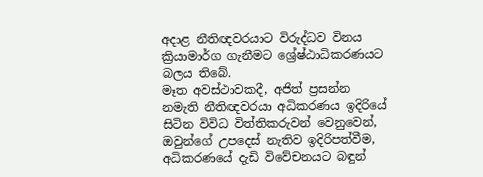අදාළ නීතිඥවරයාට විරුද්ධව විනය ක්‍රියාමාර්ග ගැනීමට ශ්‍රේෂ්ඨාධිකරණයට බලය තිබේ.
මෑත අවස්ථාවකදී, අජිත් ප්‍රසන්න නමැති නීතිඥවරයා අධිකරණය ඉදිරියේ සිටින විවිධ විත්තිකරුවන් වෙනුවෙන්, ඔවුන්ගේ උපදෙස් නැතිව ඉදිරිපත්වීම, අධිකරණයේ දැඩි විවේචනයට බඳුන්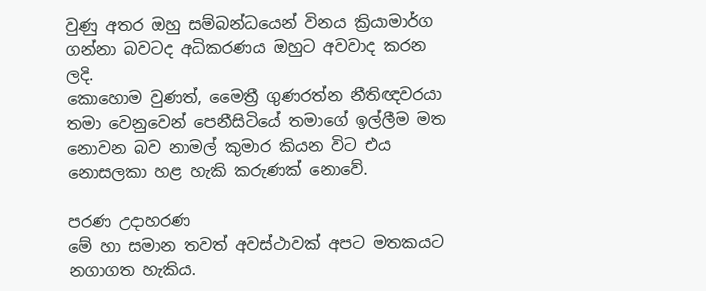වුණු අතර ඔහු සම්බන්ධයෙන් විනය ක්‍රියාමාර්ග ගන්නා බවටද අධිකරණය ඔහුට අවවාද කරන ලදි.
කොහොම වුණත්, මෛත්‍රී ගුණරත්න නීතිඥවරයා තමා වෙනුවෙන් පෙනීසිටියේ තමාගේ ඉල්ලීම මත නොවන බව නාමල් කුමාර කියන විට එය නොසලකා හළ හැකි කරුණක් නොවේ.

පරණ උදාහරණ
මේ හා සමාන තවත් අවස්ථාවක් අපට මතකයට නගාගත හැකිය.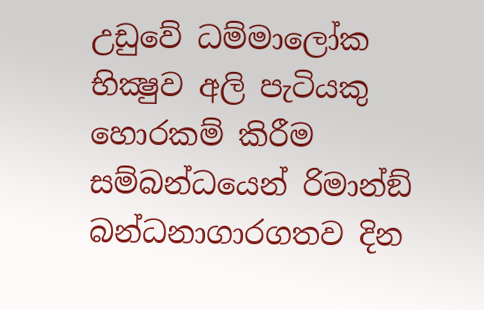උඩුවේ ධම්මාලෝක භික්‍ෂුව අලි පැටියකු හොරකම් කිරීම සම්බන්ධයෙන් රිමාන්ඞ් බන්ධනාගාරගතව දින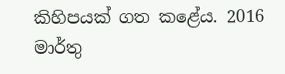කිහිපයක් ගත කළේය. 2016 මාර්තු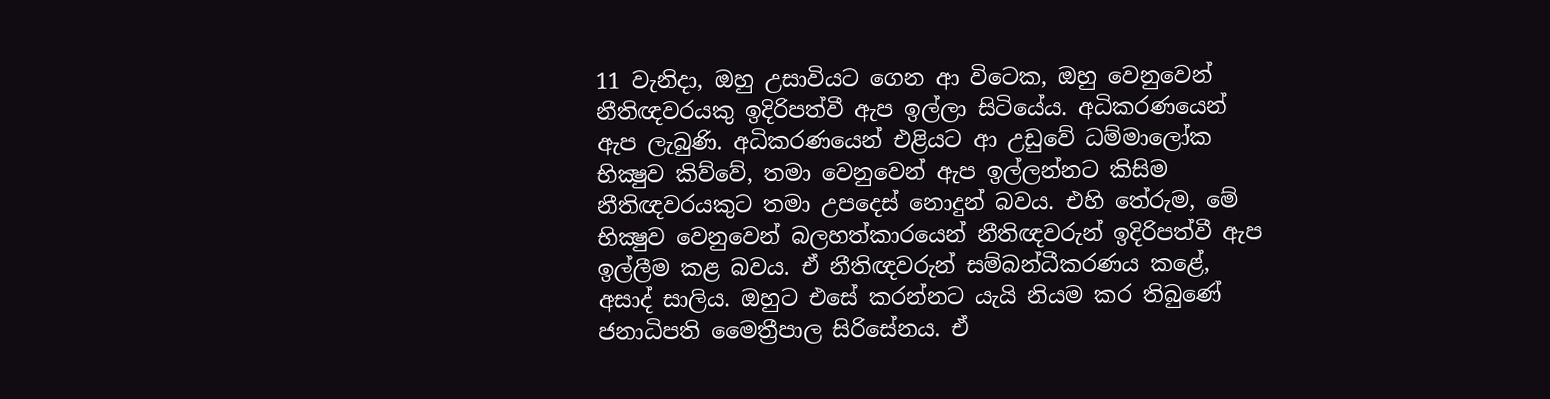11 වැනිදා, ඔහු උසාවියට ගෙන ආ විටෙක, ඔහු වෙනුවෙන් නීතිඥවරයකු ඉදිරිපත්වී ඇප ඉල්ලා සිටියේය. අධිකරණයෙන් ඇප ලැබුණි. අධිකරණයෙන් එළියට ආ උඩුවේ ධම්මාලෝක භික්‍ෂුව කිව්වේ, තමා වෙනුවෙන් ඇප ඉල්ලන්නට කිසිම නීතිඥවරයකුට තමා උපදෙස් නොදුන් බවය. එහි තේරුම, මේ භික්‍ෂුව වෙනුවෙන් බලහත්කාරයෙන් නීතිඥවරුන් ඉදිරිපත්වී ඇප ඉල්ලීම කළ බවය. ඒ නීතිඥවරුන් සම්බන්ධීකරණය කළේ, අසාද් සාලිය. ඔහුට එසේ කරන්නට යැයි නියම කර තිබුණේ ජනාධිපති මෛත්‍රීපාල සිරිසේනය. ඒ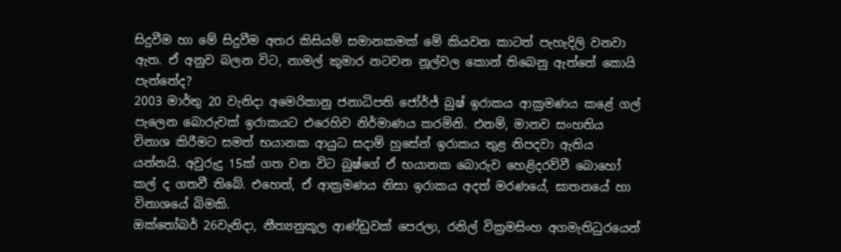සිදුවීම හා මේ සිදුවීම අතර කිසියම් සමානකමක් මේ කියවන කාටත් පැහැදිලි වනවා ඇත. ඒ අනුව බලන විට, නාමල් කුමාර නටවන නූල්වල කොන් තිබෙනු ඇත්තේ කොයි පැත්තේද?
2003 මාර්තු 20 වැනිදා අමෙරිකානු ජනාධිපති ජෝර්ජ් බුෂ් ඉරාකය ආක්‍රමණය කළේ ගල් පැලෙන බොරුවක් ඉරාකයට එරෙහිව නිර්මාණය කරමිනි. එනම්, මානව සංහතිය විනාශ කිරීමට සමත් භයානක ආයුධ සදාම් හුසේන් ඉරාකය තුළ නිපදවා ඇතිය යන්නයි. අවුරුදු 15ක් ගත වන විට බුෂ්ගේ ඒ භයානක බොරුව හෙළිදරව්වී බොහෝ කල් ද ගතවී තිබේ. එහෙත්, ඒ ආක්‍රමණය නිසා ඉරාකය අදත් මරණයේ, ඝාතනයේ හා විනාශයේ බිමකි.
ඔක්තෝබර් 26වැනිදා, නීත්‍යනුකූල ආණ්ඩුවක් පෙරලා, රනිල් වික්‍රමසිංහ අගමැතිධුරයෙන්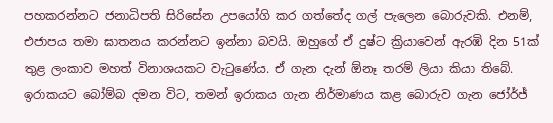පහකරන්නට ජනාධිපති සිරිසේන උපයෝගි කර ගත්තේද ගල් පැලෙන බොරුවකි. එනම්, එජාපය තමා ඝාතනය කරන්නට ඉන්නා බවයි. ඔහුගේ ඒ දුෂ්ට ක්‍රියාවෙන් ඇරඹි දින 51ක් තුළ ලංකාව මහත් විනාශයකට වැටුණේය. ඒ ගැන දැන් ඕනෑ තරම් ලියා කියා තිබේ. ඉරාකයට බෝම්බ දමන විට, තමන් ඉරාකය ගැන නිර්මාණය කළ බොරුව ගැන ජෝර්ජ්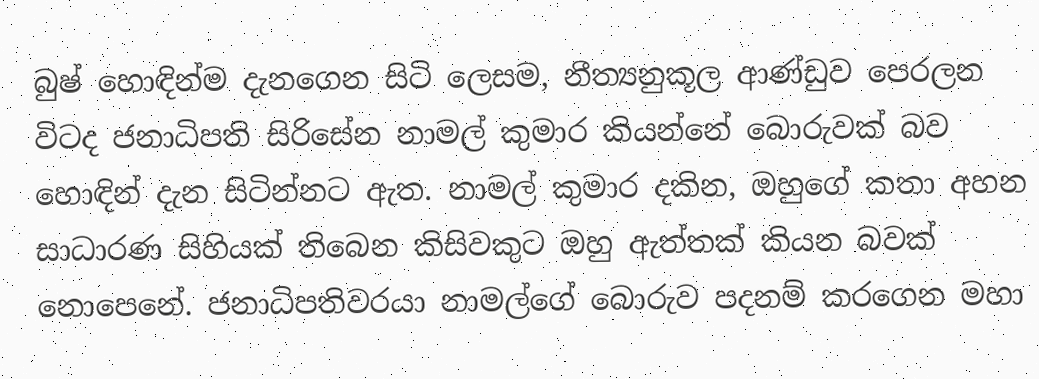බුෂ් හොඳින්ම දැනගෙන සිටි ලෙසම, නීත්‍යනුකූල ආණ්ඩුව පෙරලන විටද ජනාධිපති සිරිසේන නාමල් කුමාර කියන්නේ බොරුවක් බව හොඳින් දැන සිටින්නට ඇත. නාමල් කුමාර දකින, ඔහුගේ කතා අහන සාධාරණ සිහියක් තිබෙන කිසිවකුට ඔහු ඇත්තක් කියන බවක් නොපෙනේ. ජනාධිපතිවරයා නාමල්ගේ බොරුව පදනම් කරගෙන මහා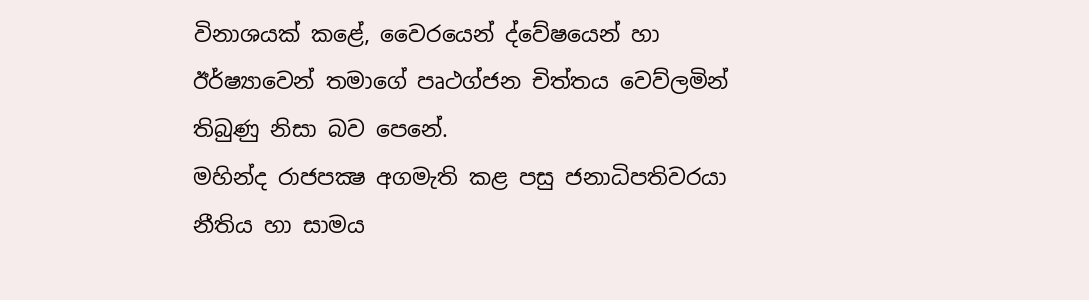විනාශයක් කළේ, වෛරයෙන් ද්වේෂයෙන් හා ඊර්ෂ්‍යාවෙන් තමාගේ පෘථග්ජන චිත්තය වෙව්ලමින් තිබුණු නිසා බව පෙනේ.
මහින්ද රාජපක්‍ෂ අගමැති කළ පසු ජනාධිපතිවරයා නීතිය හා සාමය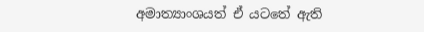අමාත්‍යාංශයත් ඒ යටතේ ඇති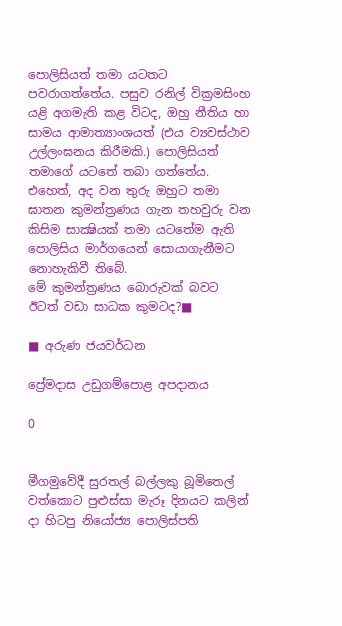පොලිසියත් තමා යටතට පවරාගත්තේය. පසුව රනිල් වික්‍රමසිංහ යළි අගමැති කළ විටද, ඔහු නීතිය හා සාමය ආමාත්‍යාංශයත් (එය ව්‍යවස්ථාව උල්ලංඝනය කිරීමකි.) පොලිසියත් තමාගේ යටතේ තබා ගත්තේය. එහෙත්, අද වන තුරු ඔහුට තමා ඝාතන කුමන්ත්‍රණය ගැන තහවුරු වන කිසිම සාක්‍ෂියක් තමා යටතේම ඇති පොලිසිය මාර්ගයෙන් සොයාගැනීමට නොහැකිවී තිබේ.
මේ කුමන්ත්‍රණය බොරුවක් බවට ඊටත් වඩා සාධක කුමටද?■

■ අරුණ ජයවර්ධන

ප්‍රේමදාස උඩුගම්පොළ අපදානය

0


මීගමුවේදී සුරතල් බල්ලකු බූමිතෙල් වත්කොට පුළුස්සා මැරූ දිනයට කලින් දා හිටපු නියෝජ්‍ය පොලිස්පති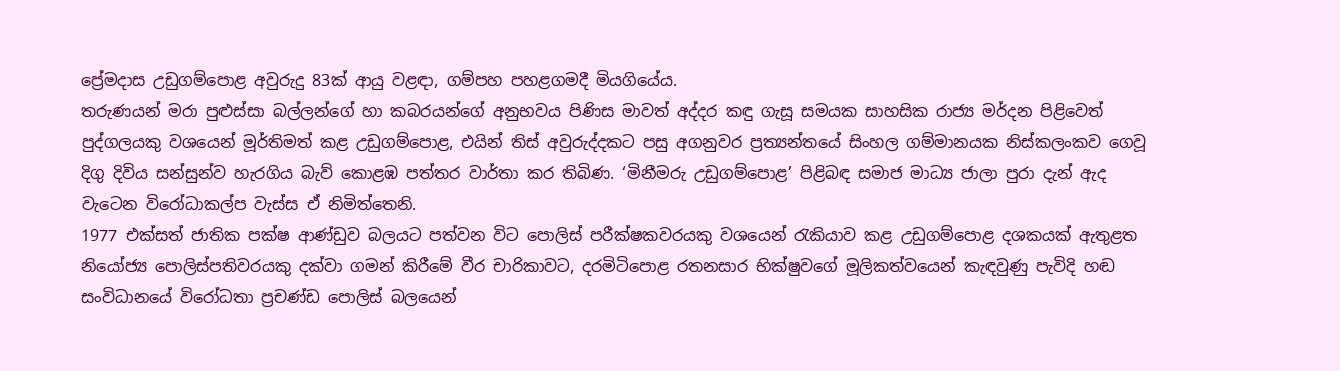ප්‍රේමදාස උඩුගම්පොළ අවුරුදු 83ක් ආයු වළඳා, ගම්පහ පහළගමදී මියගියේය.
තරුණයන් මරා පුළුස්සා බල්ලන්ගේ හා කබරයන්ගේ අනුභවය පිණිස මාවත් අද්දර කඳු ගැසූ සමයක සාහසික රාජ්‍ය මර්දන පිළිවෙත් පුද්ගලයකු වශයෙන් මූර්තිමත් කළ උඩුගම්පොළ, එයින් තිස් අවුරුද්දකට පසු අගනුවර ප්‍රත්‍යන්තයේ සිංහල ගම්මානයක නිස්කලංකව ගෙවූ දිගු දිවිය සන්සුන්ව හැරගිය බැව් කොළඹ පත්තර වාර්තා කර තිබිණ. ‘මිනීමරු උඩුගම්පොළ’ පිළිබඳ සමාජ මාධ්‍ය ජාලා පුරා දැන් ඇද වැටෙන විරෝධාකල්ප වැස්ස ඒ නිමිත්තෙනි.
1977 එක්සත් ජාතික පක්ෂ ආණ්ඩුව බලයට පත්වන විට පොලිස් පරීක්ෂකවරයකු වශයෙන් රැකියාව කළ උඩුගම්පොළ දශකයක් ඇතුළත නියෝජ්‍ය පොලිස්පතිවරයකු දක්වා ගමන් කිරීමේ වීර චාරිකාවට, දරමිටිපොළ රතනසාර භික්ෂුවගේ මූලිකත්වයෙන් කැඳවුණු පැවිදි හඬ සංවිධානයේ විරෝධතා ප්‍රචණ්ඩ පොලිස් බලයෙන්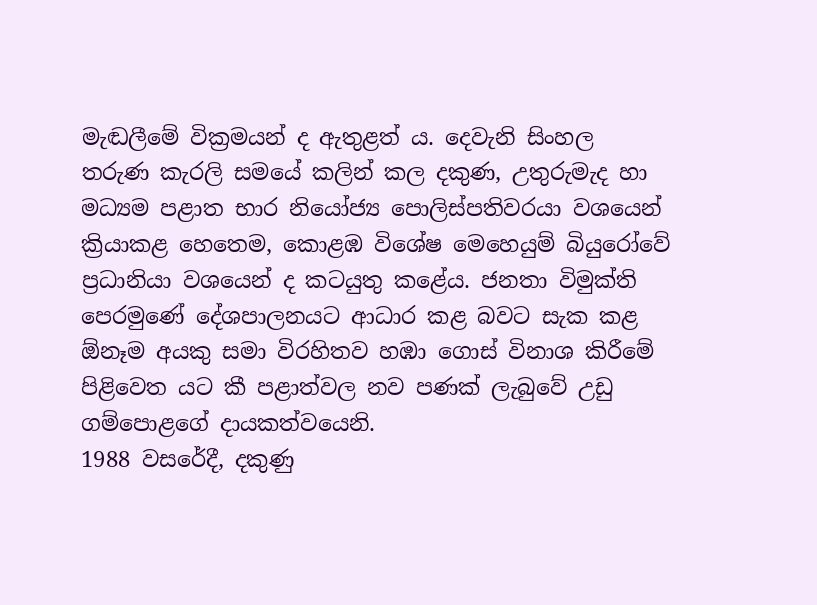මැඬලීමේ වික්‍රමයන් ද ඇතුළත් ය. දෙවැනි සිංහල තරුණ කැරලි සමයේ කලින් කල දකුණ, උතුරුමැද හා මධ්‍යම පළාත භාර නියෝජ්‍ය පොලිස්පතිවරයා වශයෙන් ක්‍රියාකළ හෙතෙම, කොළඹ විශේෂ මෙහෙයුම් බියුරෝවේ ප්‍රධානියා වශයෙන් ද කටයුතු කළේය. ජනතා විමුක්ති පෙරමුණේ දේශපාලනයට ආධාර කළ බවට සැක කළ ඕනෑම අයකු සමා විරහිතව හඹා ගොස් විනාශ කිරීමේ පිළිවෙත යට කී පළාත්වල නව පණක් ලැබුවේ උඩු ගම්පොළගේ දායකත්වයෙනි.
1988 වසරේදී, දකුණු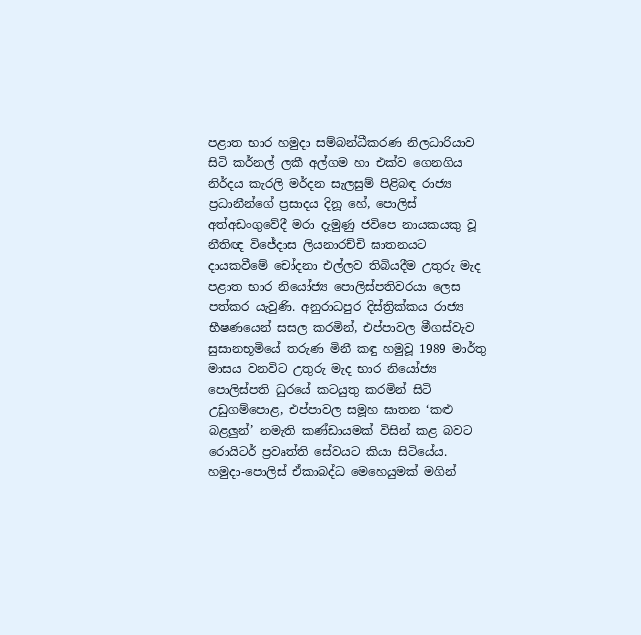පළාත භාර හමුදා සම්බන්ධීකරණ නිලධාරියාව සිටි කර්නල් ලකී අල්ගම හා එක්ව ගෙනගිය නිර්දය කැරලි මර්දන සැලසුම් පිළිබඳ රාජ්‍ය ප්‍රධානීන්ගේ ප්‍රසාදය දිනූ හේ, පොලිස් අත්අඩංගුවේදී මරා දැමුණු ජවිපෙ නායකයකු වූ නීතිඥ විජේදාස ලියනාරච්චි ඝාතනයට දායකවීමේ චෝදනා එල්ලව තිබියදීම උතුරු මැද පළාත භාර නියෝජ්‍ය පොලිස්පතිවරයා ලෙස පත්කර යැවුණි. අනුරාධපුර දිස්ත්‍රික්කය රාජ්‍ය භීෂණයෙන් සසල කරමින්, එප්පාවල මීගස්වැව සුසානභූමියේ තරුණ මිනී කඳු හමුවූ 1989 මාර්තු මාසය වනවිට උතුරු මැද භාර නියෝජ්‍ය පොලිස්පති ධුරයේ කටයුතු කරමින් සිටි උඩුගම්පොළ, එප්පාවල සමූහ ඝාතන ‘කළු බළලු‍න්’ නමැති කණ්ඩායමක් විසින් කළ බවට රොයිටර් ප්‍රවෘත්ති සේවයට කියා සිටියේය. හමුදා-පොලිස් ඒකාබද්ධ මෙහෙයුමක් මගින්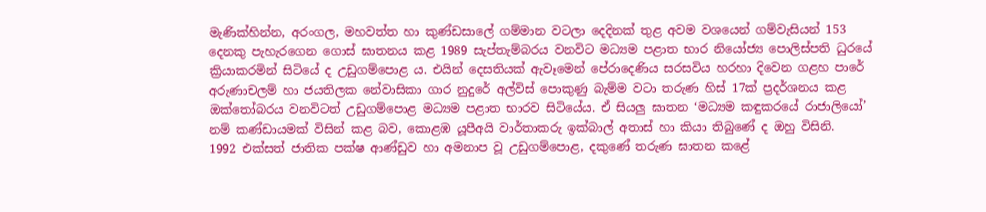මැණික්හින්න, අරංගල, මහවත්ත හා කුණ්ඩසාලේ ගම්මාන වටලා දෙදිනක් තුළ අවම වශයෙන් ගම්වැසියන් 153 දෙනකු පැහැරගෙන ගොස් ඝාතනය කළ 1989 සැප්තැම්බරය වනවිට මධ්‍යම පළාත භාර නියෝජ්‍ය පොලිස්පති ධුරයේ ක්‍රියාකරමින් සිටියේ ද උඩුගම්පොළ ය. එයින් දෙසතියක් ඇවෑමෙන් පේරාදෙණිය සරසවිය හරහා දිවෙන ගළහ පාරේ අරුණාචලම් හා ජයතිලක නේවාසිකා ගාර නුදුරේ අල්විස් පොකුණු බැම්ම වටා තරුණ හිස් 17ක් ප්‍රදර්ශනය කළ ඔක්තෝබරය වනවිටත් උඩුගම්පොළ මධ්‍යම පළාත භාරව සිටියේය. ඒ සියලු ඝාතන ‘මධ්‍යම කඳුකරයේ රාජාලියෝ’ නම් කණ්ඩායමක් විසින් කළ බව, කොළඹ යූපීඅයි වාර්තාකරු ඉක්බාල් අතාස් හා කියා තිබුණේ ද ඔහු විසිනි.
1992 එක්සත් ජාතික පක්ෂ ආණ්ඩුව හා අමනාප වූ උඩුගම්පොළ, දකුණේ තරුණ ඝාතන කළේ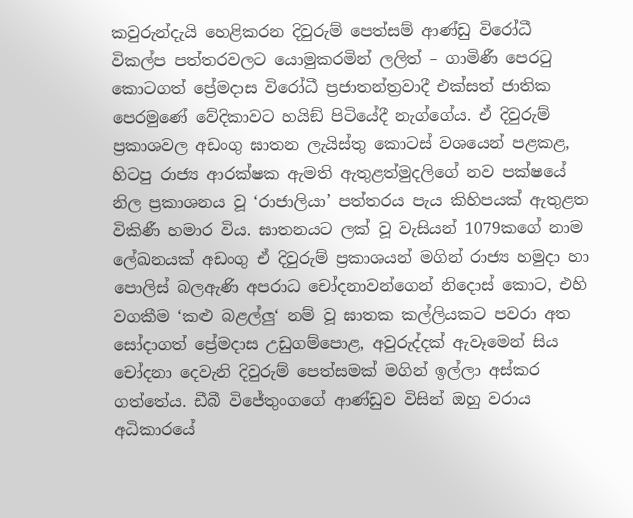කවුරුන්දැයි හෙළිකරන දිවුරුම් පෙත්සම් ආණ්ඩු විරෝධී විකල්ප පත්තරවලට යොමුකරමින් ලලිත් – ගාමිණී පෙරටු කොටගත් ප්‍රේමදාස විරෝධී ප්‍රජාතන්ත්‍රවාදී එක්සත් ජාතික පෙරමුණේ වේදිකාවට හයිඞ් පිටියේදී නැග්ගේය. ඒ දිවුරුම් ප්‍රකාශවල අඩංගු ඝාතන ලැයිස්තු කොටස් වශයෙන් පළකළ, හිටපු රාජ්‍ය ආරක්ෂක ඇමති ඇතුළත්මුදලිගේ නව පක්ෂයේ නිල ප්‍රකාශනය වූ ‘රාජාලියා’ පත්‍තරය පැය කිහිපයක් ඇතුළත විකිණී හමාර විය. ඝාතනයට ලක් වූ වැසියන් 1079කගේ නාම ලේඛනයක් අඩංගු ඒ දිවුරුම් ප්‍රකාශයන් මගින් රාජ්‍ය හමුදා හා පොලිස් බලඇණි අපරාධ චෝදනාවන්ගෙන් නිදොස් කොට, එහි වගකීම ‘කළු බළල්ලු‍‘ නම් වූ ඝාතක කල්ලියකට පවරා අත සෝදාගත් ප්‍රේමදාස උඩුගම්පොළ, අවුරුද්දක් ඇවෑමෙන් සිය චෝදනා දෙවැනි දිවුරුම් පෙත්සමක් මගින් ඉල්ලා අස්කර ගත්තේය. ඩීබී විජේතුංගගේ ආණ්ඩුව විසින් ඔහු වරාය අධිකාරයේ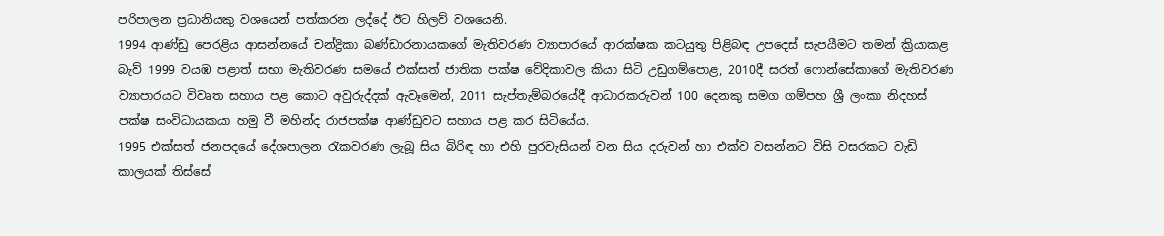පරිපාලන ප්‍රධානියකු වශයෙන් පත්කරන ලද්දේ ඊට හිලව් වශයෙනි.
1994 ආණ්ඩු පෙරළිය ආසන්නයේ චන්ද්‍රිකා බණ්ඩාරනායකගේ මැතිවරණ ව්‍යාපාරයේ ආරක්ෂක කටයුතු පිළිබඳ උපදෙස් සැපයීමට තමන් ක්‍රියාකළ බැව් 1999 වයඹ පළාත් සභා මැතිවරණ සමයේ එක්සත් ජාතික පක්ෂ වේදිකාවල කියා සිටි උඩුගම්පොළ, 2010දී සරත් ෆොන්සේකාගේ මැතිවරණ ව්‍යාපාරයට විවෘත සහාය පළ කොට අවුරුද්දක් ඇවෑමෙන්, 2011 සැප්තැම්බරයේදී ආධාරකරුවන් 100 දෙනකු සමග ගම්පහ ශ්‍රී ලංකා නිදහස් පක්ෂ සංවිධායකයා හමු වී මහින්ද රාජපක්ෂ ආණ්ඩුවට සහාය පළ කර සිටියේය.
1995 එක්සත් ජනපදයේ දේශපාලන රැකවරණ ලැබූ සිය බිරිඳ හා එහි පුරවැසියන් වන සිය දරුවන් හා එක්ව වසන්නට විසි වසරකට වැඩි කාලයක් තිස්සේ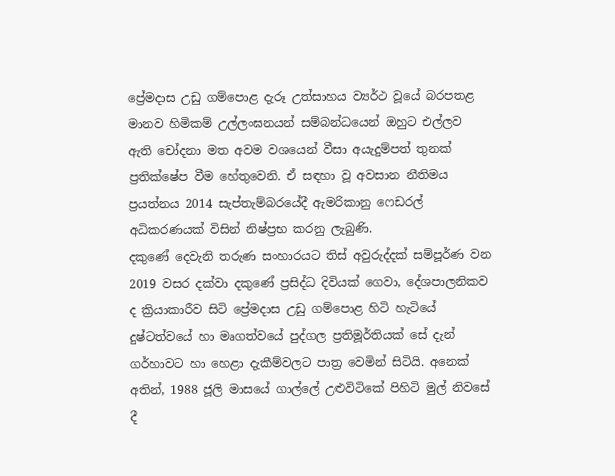ප්‍රේමදාස උඩු ගම්පොළ දැරූ උත්සාහය ව්‍යර්ථ වූයේ බරපතළ මානව හිමිකම් උල්ලංඝනයන් සම්බන්ධයෙන් ඔහුට එල්ලව ඇති චෝදනා මත අවම වශයෙන් වීසා අයැදුම්පත් තුනක් ප්‍රතික්ෂේප වීම හේතුවෙනි. ඒ සඳහා වූ අවසාන නීතිමය ප්‍රයත්නය 2014 සැප්තැම්බරයේදී ඇමරිකානු ෆෙඩරල් අධිකරණයක් විසින් නිෂ්ප්‍රභ කරනු ලැබුණි.
දකුණේ දෙවැනි තරුණ සංහාරයට තිස් අවුරුද්දක් සම්පූර්ණ වන 2019 වසර දක්වා දකුණේ ප්‍රසිද්ධ දිවියක් ගෙවා, දේශපාලනිකව ද ක්‍රියාකාරීව සිටි ප්‍රේමදාස උඩු ගම්පොළ හිටි හැටියේ දුෂ්ටත්වයේ හා මෘගත්වයේ පුද්ගල ප්‍රතිමූර්තියක් සේ දැන් ගර්හාවට හා හෙළා දැකීම්වලට පාත්‍ර වෙමින් සිටියි. අනෙක් අතින්, 1988 ජූලි මාසයේ ගාල්ලේ උළුවිටිකේ පිහිටි මුල් නිවසේ දී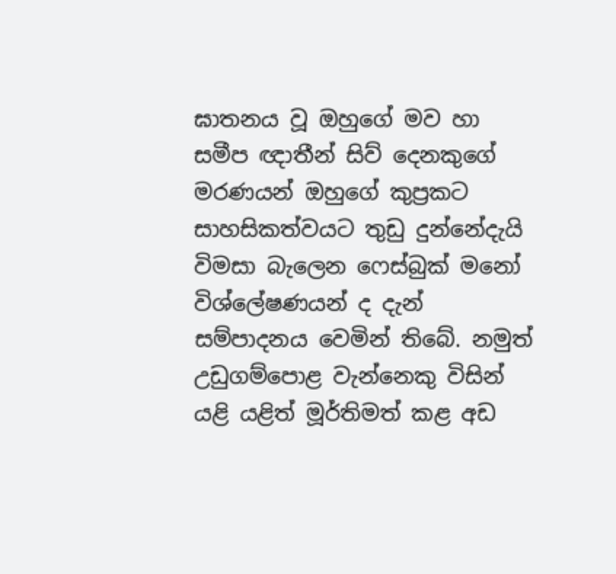ඝාතනය වූ ඔහුගේ මව හා සමීප ඥාතීන් සිව් දෙනකුගේ මරණයන් ඔහුගේ කුප්‍රකට සාහසිකත්වයට තුඩු දුන්නේදැයි විමසා බැලෙන ෆෙස්බුක් මනෝ විශ්ලේෂණයන් ද දැන් සම්පාදනය වෙමින් තිබේ. නමුත් උඩුගම්පොළ වැන්නෙකු විසින් යළි යළිත් මූර්තිමත් කළ අඩ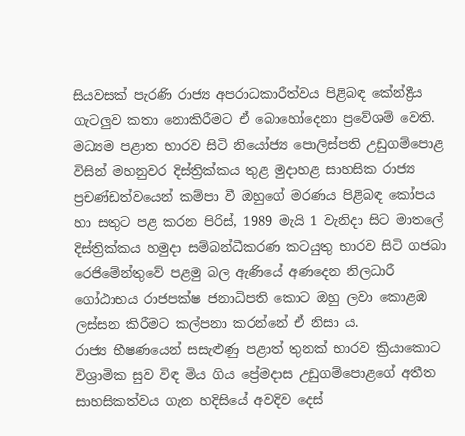සියවසක් පැරණි රාජ්‍ය අපරාධකාරීත්වය පිළිබඳ කේන්ද්‍රීය ගැටලුව කතා නොකිරීමට ඒ බොහෝදෙනා ප්‍රවේශම් වෙති. මධ්‍යම පළාත භාරව සිටි නියෝජ්‍ය පොලිස්පති උඩුගම්පොළ විසින් මහනුවර දිස්ත්‍රික්කය තුළ මුදාහළ සාහසික රාජ්‍ය ප්‍රචණ්ඩත්වයෙන් කම්පා වී ඔහුගේ මරණය පිළිබඳ කෝපය හා සතුට පළ කරන පිරිස්, 1989 මැයි 1 වැනිදා සිට මාතලේ දිස්ත්‍රික්කය හමුදා සම්බන්ධීකරණ කටයුතු භාරව සිටි ගජබා රෙජිමේන්තුවේ පළමු බල ඇණියේ අණදෙන නිලධාරී ගෝඨාභය රාජපක්ෂ ජනාධිපති කොට ඔහු ලවා කොළඹ ලස්සන කිරීමට කල්පනා කරන්නේ ඒ නිසා ය.
රාජ්‍ය භීෂණයෙන් සසැළුණු පළාත් තුනක් භාරව ක්‍රියාකොට විශ්‍රාමික සුව විඳ මිය ගිය ප්‍රේමදාස උඩුගම්පොළගේ අතීත සාහසිකත්වය ගැන හදිසියේ අවදිව දෙස්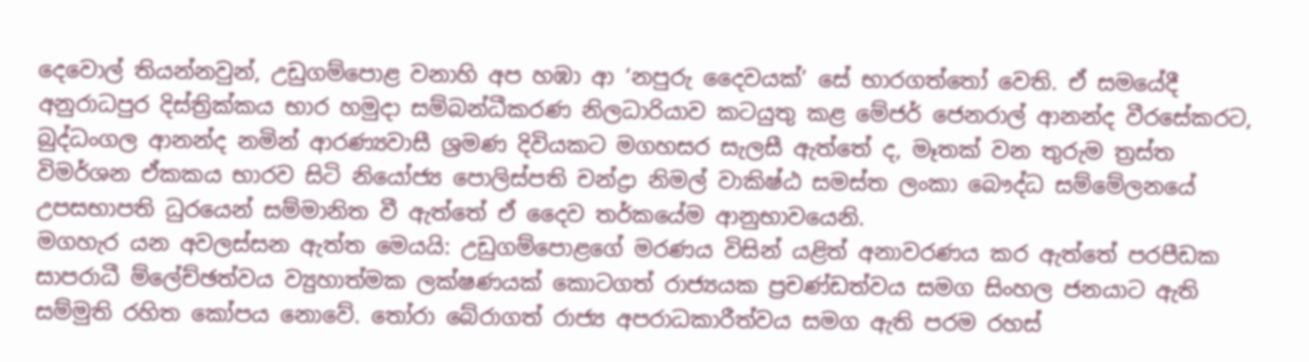දෙවොල් තියන්නවුන්, උඩුගම්පොළ වනාහි අප හඹා ආ ‘නපුරු දෛවයක්’ සේ භාරගත්තෝ වෙති. ඒ සමයේදී අනුරාධපුර දිස්‍ත්‍රික්කය භාර හමුදා සම්බන්ධීකරණ නිලධාරියාව කටයුතු කළ මේජර් ජෙනරාල් ආනන්ද වීරසේකරට, බුද්ධංගල ආනන්ද නමින් ආරණ්‍යවාසී ශ්‍රමණ දිවියකට මගහසර සැලසී ඇත්තේ ද, මෑතක් වන තුරුම ත්‍රස්ත විමර්ශන ඒකකය භාරව සිටි නියෝජ්‍ය පොලිස්පති චන්ද්‍රා නිමල් වාකිෂ්ඨ සමස්ත ලංකා බෞද්ධ සම්මේලනයේ උපසභාපති ධුරයෙන් සම්මානිත වී ඇත්තේ ඒ දෛව තර්කයේම ආනුභාවයෙනි.
මගහැර යන අවලස්සන ඇත්ත මෙයයි: උඩුගම්පොළගේ මරණය විසින් යළිත් අනාවරණය කර ඇත්තේ පරපීඩක සාපරාධී ම්ලේච්ඡත්වය ව්‍යුහාත්මක ලක්ෂණයක් කොටගත් රාජ්‍යයක ප්‍රචණ්ඩත්වය සමග සිංහල ජනයාට ඇති සම්මුති රහිත කෝපය නොවේ. තෝරා බේරාගත් රාජ්‍ය අපරාධකාරීත්වය සමග ඇති පරම රහස්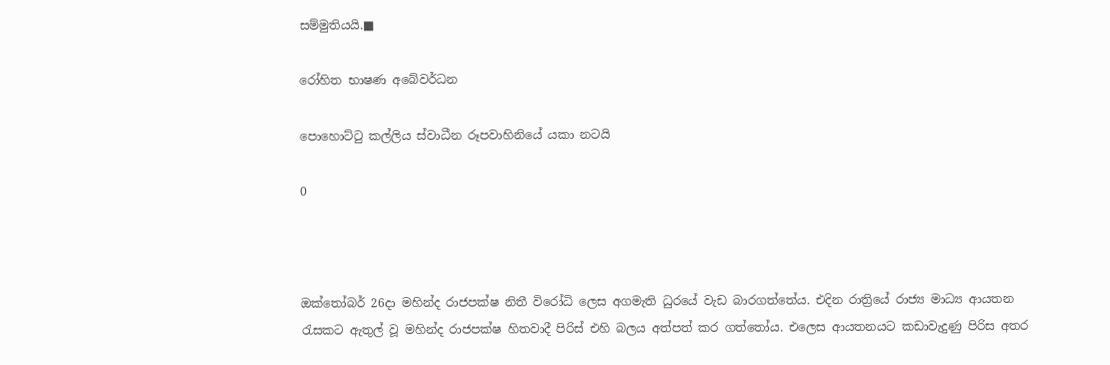සම්මුතියයි.■

රෝහිත භාෂණ අබේවර්ධන

පොහොට්ටු කල්ලිය ස්වාධීන රූපවාහිනියේ යකා නටයි

0



ඔක්තෝබර් 26දා මහින්ද රාජපක්ෂ නිතී විරෝධි ලෙස අගමැති ධුරයේ වැඩ බාරගත්තේය. එදින රාත්‍රියේ රාජ්‍ය මාධ්‍ය ආයතන රැසකට ඇතුල් වූ මහින්ද රාජපක්ෂ හිතවාදී පිරිස් එහි බලය අත්පත් කර ගත්තෝය. එලෙස ආයතනයට කඩාවැදුණු පිරිස අතර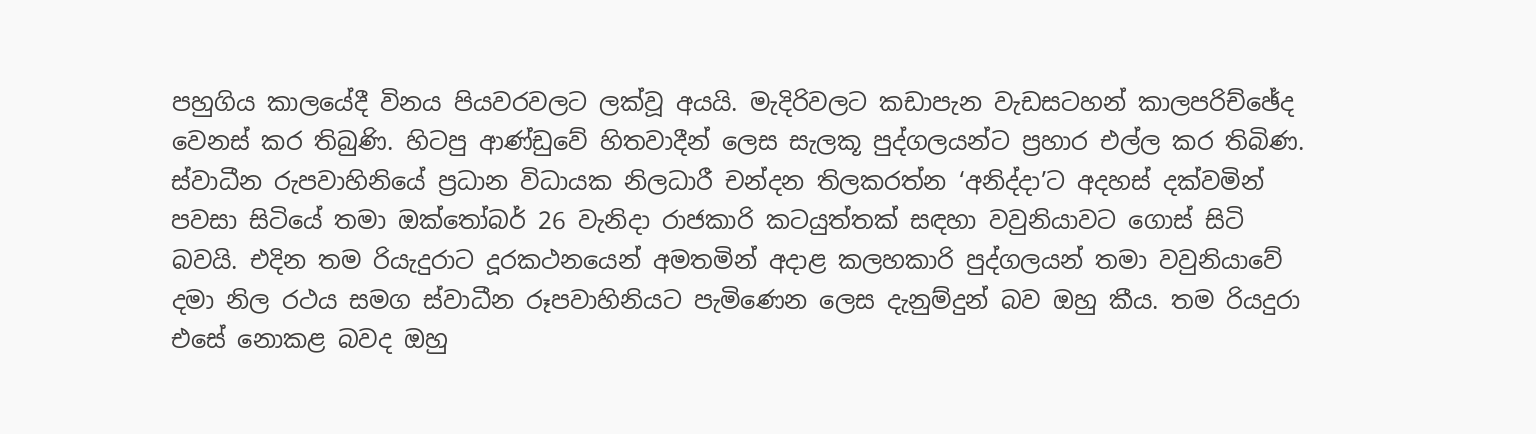පහුගිය කාලයේදී විනය පියවරවලට ලක්වූ අයයි. මැදිරිවලට කඩාපැන වැඩසටහන් කාලපරිච්ඡේද වෙනස් කර තිබුණි. හිටපු ආණ්ඩුවේ හිතවාදීන් ලෙස සැලකූ පුද්ගලයන්ට ප්‍රහාර එල්ල කර තිබිණ.
ස්වාධීන රුපවාහිනියේ ප්‍රධාන විධායක නිලධාරී චන්දන තිලකරත්න ‘අනිද්දා’ට අදහස් දක්වමින් පවසා සිටියේ තමා ඔක්තෝබර් 26 වැනිදා රාජකාරි කටයුත්තක් සඳහා වවුනියාවට ගොස් සිටි බවයි. එදින තම රියැදුරාට දූරකථනයෙන් අමතමින් අදාළ කලහකාරි පුද්ගලයන් තමා වවුනියාවේ දමා නිල රථය සමග ස්වාධීන රූපවාහිනියට පැමිණෙන ලෙස දැනුම්දුන් බව ඔහු කීය. තම රියදුරා එසේ නොකළ බවද ඔහු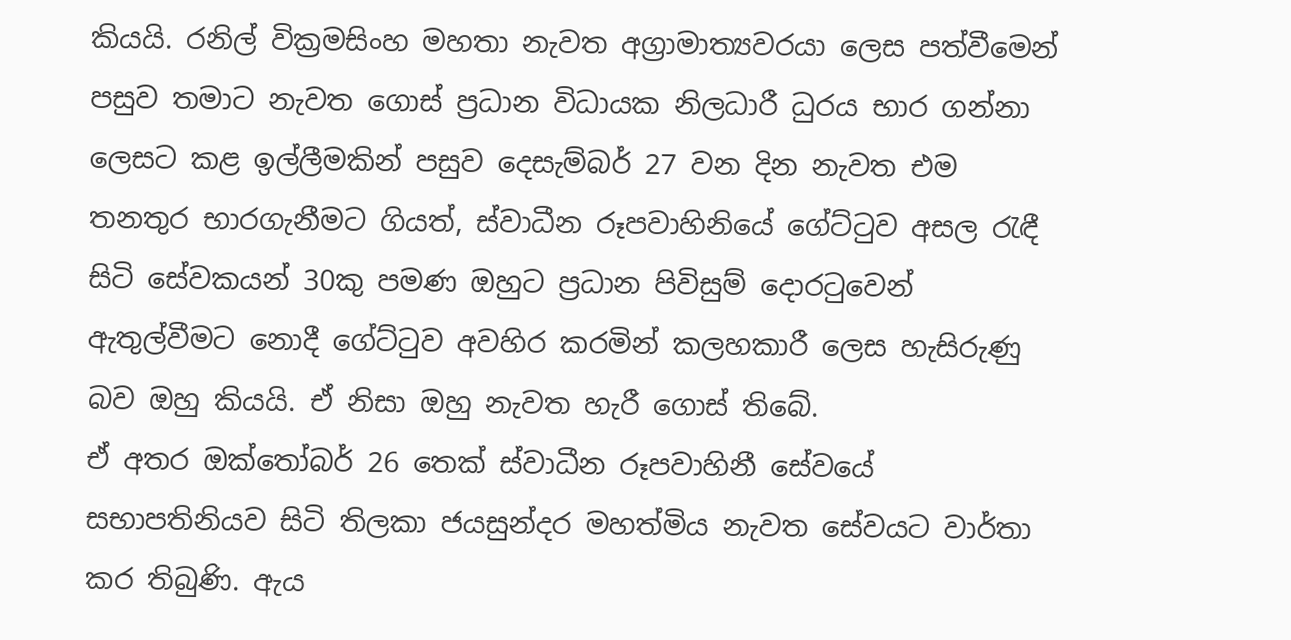කියයි. රනිල් වික්‍රමසිංහ මහතා නැවත අග්‍රාමාත්‍යවරයා ලෙස පත්වීමෙන් පසුව තමාට නැවත ගොස් ප්‍රධාන විධායක නිලධාරී ධුරය භාර ගන්නා ලෙසට කළ ඉල්ලීමකින් පසුව දෙසැම්බර් 27 වන දින නැවත එම තනතුර භාරගැනීමට ගියත්, ස්වාධීන රූපවාහිනියේ ගේට්ටුව අසල රැඳී සිටි සේවකයන් 30කු පමණ ඔහුට ප්‍රධාන පිවිසුම් දොරටුවෙන් ඇතුල්වීමට නොදී ගේට්ටුව අවහිර කරමින් කලහකාරී ලෙස හැසිරුණු බව ඔහු කියයි. ඒ නිසා ඔහු නැවත හැරී ගොස් තිබේ.
ඒ අතර ඔක්තෝබර් 26 තෙක් ස්වාධීන රූපවාහිනී සේවයේ සභාපතිනියව සිටි තිලකා ජයසුන්දර මහත්මිය නැවත සේවයට වාර්තා කර තිබුණි. ඇය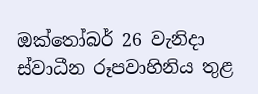ඔක්තෝබර් 26 වැනිදා ස්වාධීන රූපවාහිනිය තුළ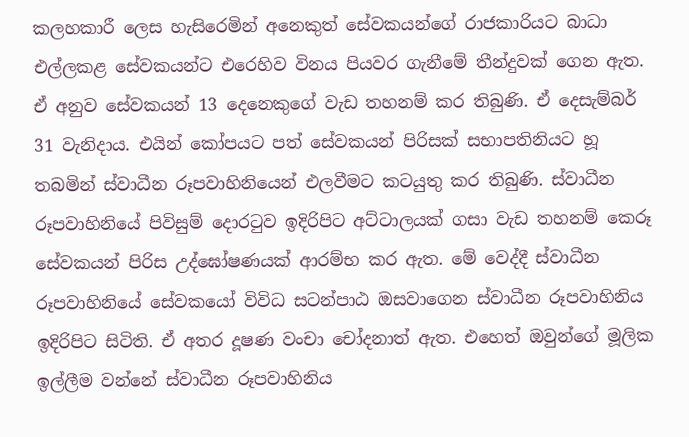කලහකාරී ලෙස හැසිරෙමින් අනෙකුත් සේවකයන්ගේ රාජකාරියට බාධා එල්ලකළ සේවකයන්ට එරෙහිව විනය පියවර ගැනීමේ තීන්දුවක් ගෙන ඇත.
ඒ අනුව සේවකයන් 13 දෙනෙකුගේ වැඩ තහනම් කර තිබුණි. ඒ දෙසැම්බර් 31 වැනිදාය. එයින් කෝපයට පත් සේවකයන් පිරිසක් සභාපතිනියට හූ තබමින් ස්වාධීන රූපවාහිනියෙන් එලවීමට කටයුතු කර තිබුණි. ස්වාධීන රූපවාහිනියේ පිවිසුම් දොරටුව ඉදිරිපිට අට්ටාලයක් ගසා වැඩ තහනම් කෙරූ සේවකයන් පිරිස උද්ඝෝෂණයක් ආරම්භ කර ඇත. මේ වෙද්දී ස්වාධීන රූපවාහිනියේ සේවකයෝ විවිධ සටන්පාඨ ඔසවාගෙන ස්වාධීන රූපවාහිනිය ඉදිරිපිට සිටිති. ඒ අතර දූෂණ වංචා චෝදනාත් ඇත. එහෙත් ඔවුන්ගේ මූලික ඉල්ලීම වන්නේ ස්වාධීන රූපවාහිනිය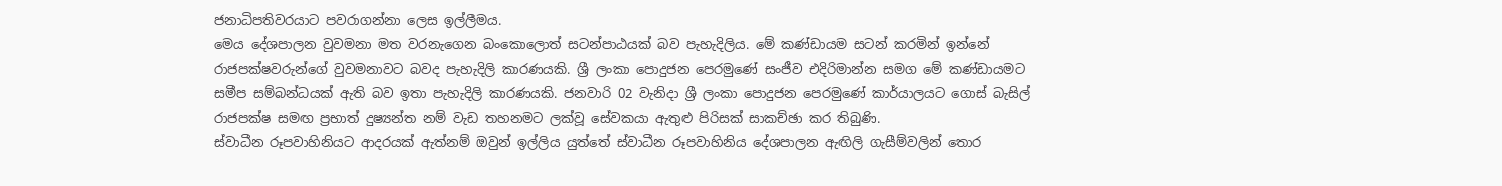ජනාධිපතිවරයාට පවරාගන්නා ලෙස ඉල්ලීමය.
මෙය දේශපාලන වුවමනා මත වරනැගෙන බංකොලොත් සටන්පාඨයක් බව පැහැදිලිය. මේ කණ්ඩායම සටන් කරමින් ඉන්නේ රාජපක්ෂවරුන්ගේ වුවමනාවට බවද පැහැදිලි කාරණයකි. ශ්‍රී ලංකා පොදුජන පෙරමුණේ සංජීව එදිරිමාන්න සමග මේ කණ්ඩායමට සමීප සම්බන්ධයක් ඇති බව ඉතා පැහැදිලි කාරණයකි. ජනවාරි 02 වැනිදා ශ්‍රී ලංකා පොදුජන පෙරමුණේ කාර්යාලයට ගොස් බැසිල් රාජපක්ෂ සමඟ ප්‍රභාත් දුෂ්‍යන්ත නම් වැඩ තහනමට ලක්වූ සේවකයා ඇතුළු පිරිසක් සාකච්ඡා කර තිබුණි.
ස්වාධීන රූපවාහිනියට ආදරයක් ඇත්නම් ඔවුන් ඉල්ලිය යුත්තේ ස්වාධීන රූපවාහිනිය දේශපාලන ඇඟිලි ගැසීම්වලින් තොර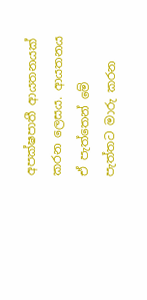අපක්ෂපාතී ආයතනයක් කරන ලෙසය. ආයතනය ඒ පැත්තෙන් මේ පැත්තට මාරු කරන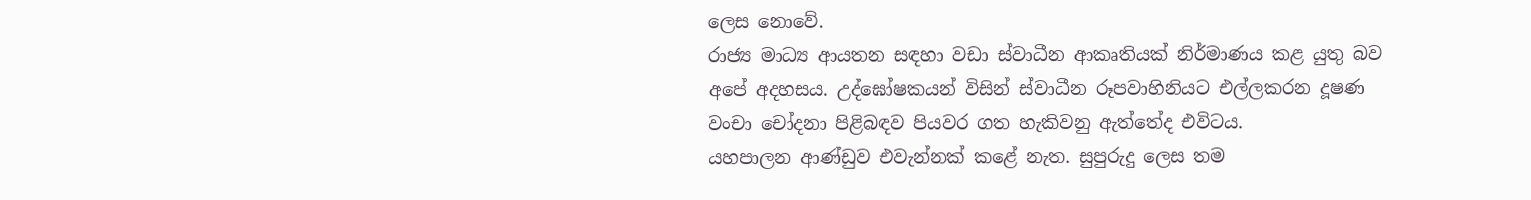ලෙස නොවේ.
රාජ්‍ය මාධ්‍ය ආයතන සඳහා වඩා ස්වාධීන ආකෘතියක් නිර්මාණය කළ යුතු බව අපේ අදහසය. උද්ඝෝෂකයන් විසින් ස්වාධීන රූපවාහිනියට එල්ලකරන දූෂණ වංචා චෝදනා පිළිබඳව පියවර ගත හැකිවනු ඇත්තේද එවිටය.
යහපාලන ආණ්ඩුව එවැන්නක් කළේ නැත. සුපුරුදු ලෙස තම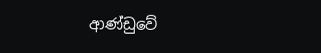ආණ්ඩුවේ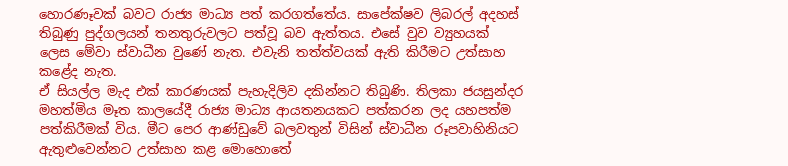හොරණෑවක් බවට රාජ්‍ය මාධ්‍ය පත් කරගත්තේය. සාපේක්ෂව ලිබරල් අදහස් තිබුණු පුද්ගලයන් තනතුරුවලට පත්වූ බව ඇත්තය. එසේ වුව ව්‍යුහයක් ලෙස මේවා ස්වාධීන වුණේ නැත. එවැනි තත්ත්වයක් ඇති කිරීමට උත්සාහ කළේද නැත.
ඒ සියල්ල මැද එක් කාරණයක් පැහැදිලිව දකින්නට තිබුණි. තිලකා ජයසුන්දර මහත්මිය මෑත කාලයේදී රාජ්‍ය මාධ්‍ය ආයතනයකට පත්කරන ලද යහපත්ම පත්කිරීමක් විය. මීට පෙර ආණ්ඩුවේ බලවතුන් විසින් ස්වාධීන රූපවාහිනියට ඇතුළුවෙන්නට උත්සාහ කළ මොහොතේ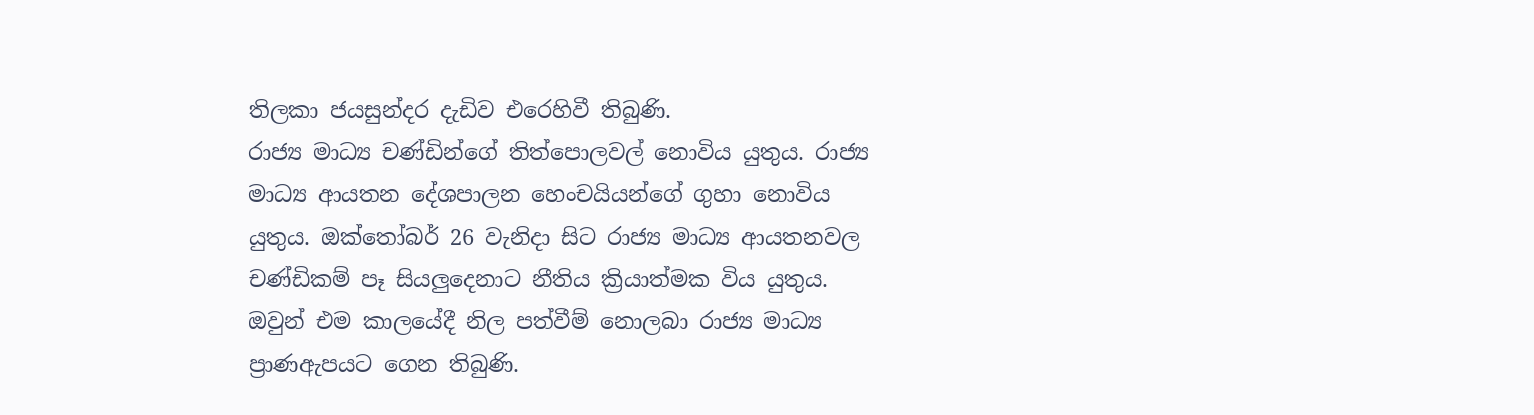තිලකා ජයසුන්දර දැඩිව එරෙහිවී තිබුණි.
රාජ්‍ය මාධ්‍ය චණ්ඩින්ගේ තිත්පොලවල් නොවිය යුතුය. රාජ්‍ය මාධ්‍ය ආයතන දේශපාලන හෙංචයියන්ගේ ගුහා නොවිය යුතුය. ඔක්තෝබර් 26 වැනිදා සිට රාජ්‍ය මාධ්‍ය ආයතනවල චණ්ඩිකම් පෑ සියලුදෙනාට නීතිය ක්‍රියාත්මක විය යුතුය. ඔවුන් එම කාලයේදී නිල පත්වීම් නොලබා රාජ්‍ය මාධ්‍ය ප්‍රාණඇපයට ගෙන තිබුණි.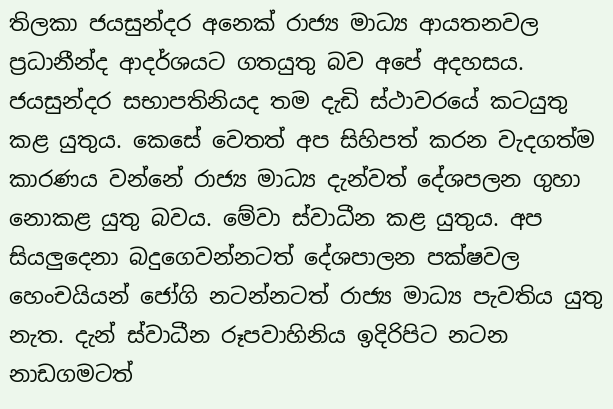තිලකා ජයසුන්දර අනෙක් රාජ්‍ය මාධ්‍ය ආයතනවල ප්‍රධානීන්ද ආදර්ශයට ගතයුතු බව අපේ අදහසය. ජයසුන්දර සභාපතිනියද තම දැඩි ස්ථාවරයේ කටයුතු කළ යුතුය. කෙසේ වෙතත් අප සිහිපත් කරන වැදගත්ම කාරණය වන්නේ රාජ්‍ය මාධ්‍ය දැන්වත් දේශපලන ගුහා නොකළ යුතු බවය. මේවා ස්වාධීන කළ යුතුය. අප සියලුදෙනා බදුගෙවන්නටත් දේශපාලන පක්ෂවල හෙංචයියන් ජෝගි නටන්නටත් රාජ්‍ය මාධ්‍ය පැවතිය යුතු නැත. දැන් ස්වාධීන රූපවාහිනිය ඉදිරිපිට නටන නාඩගමටත්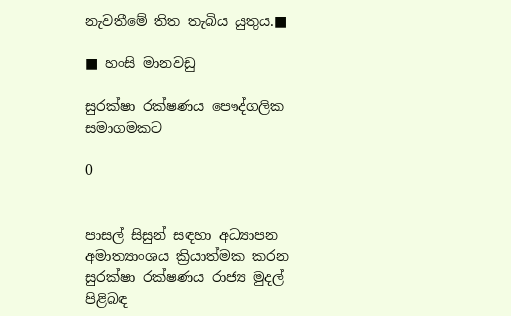නැවතීමේ තිත තැබිය යුතුය.■

■ හංසි මානවඩු

සුරක්ෂා රක්ෂණය පෞද්ගලික සමාගමකට

0


පාසල් සිසුන් සඳහා අධ්‍යාපන අමාත්‍යාංශය ක්‍රියාත්මක කරන සුරක්ෂා රක්ෂණය රාජ්‍ය මුදල් පිළිබඳ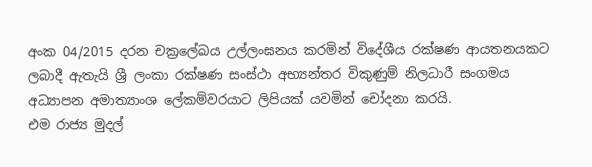අංක 04/2015 දරන චක්‍රලේඛය උල්ලංඝනය කරමින් විදේශීය රක්ෂණ ආයතනයකට ලබාදී ඇතැයි ශ්‍රී ලංකා රක්ෂණ සංස්ථා අභ්‍යන්තර විකුණුම් නිලධාරී සංගමය අධ්‍යාපන අමාත්‍යාංශ ලේකම්වරයාට ලිපියක් යවමින් චෝදනා කරයි.
එම රාජ්‍ය මුදල්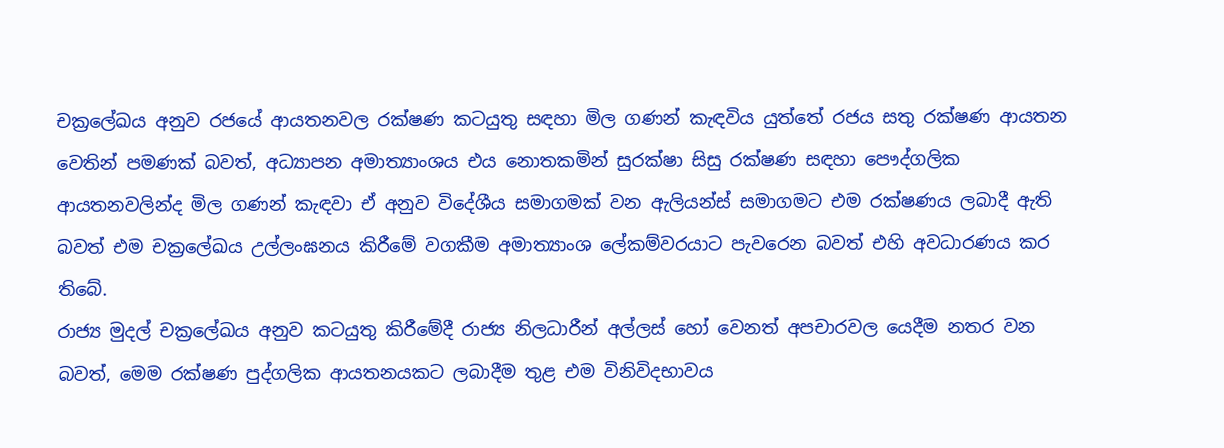චක්‍රලේඛය අනුව රජයේ ආයතනවල රක්ෂණ කටයුතු සඳහා මිල ගණන් කැඳවිය යුත්තේ රජය සතු රක්ෂණ ආයතන වෙතින් පමණක් බවත්, අධ්‍යාපන අමාත්‍යාංශය එය නොතකමින් සුරක්ෂා සිසු රක්ෂණ සඳහා පෞද්ගලික ආයතනවලින්ද මිල ගණන් කැඳවා ඒ අනුව විදේශීය සමාගමක් වන ඇලියන්ස් සමාගමට එම රක්ෂණය ලබාදී ඇති බවත් එම චක්‍රලේඛය උල්ලංඝනය කිරීමේ වගකීම අමාත්‍යාංශ ලේකම්වරයාට පැවරෙන බවත් එහි අවධාරණය කර තිබේ.
රාජ්‍ය මුදල් චක්‍රලේඛය අනුව කටයුතු කිරීමේදී රාජ්‍ය නිලධාරීන් අල්ලස් හෝ වෙනත් අපචාරවල යෙදීම නතර වන බවත්, මෙම රක්ෂණ පුද්ගලික ආයතනයකට ලබාදීම තුළ එම විනිවිදභාවය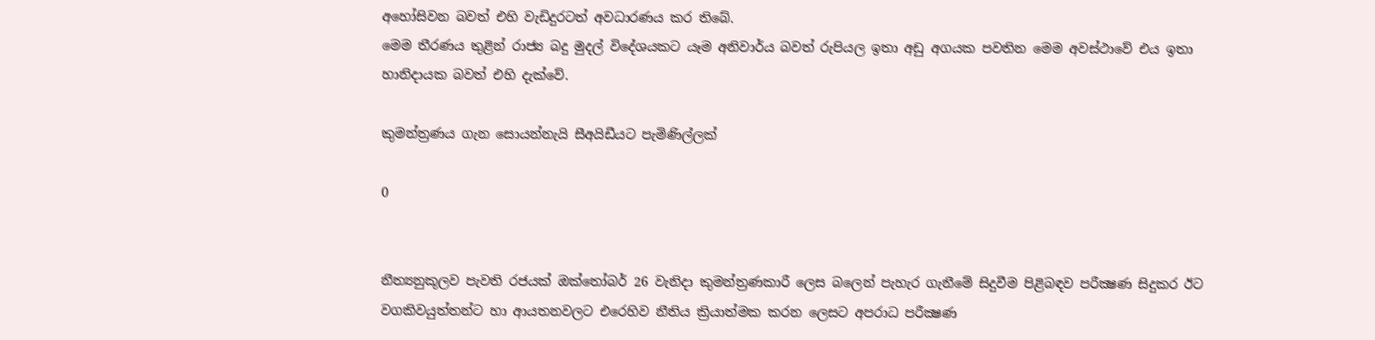අහෝසිවන බවත් එහි වැඩිදුරටත් අවධාරණය කර තිබේ.
මෙම තීරණය තුළින් රාජ්‍ය බදු මුදල් විදේශයකට යෑම අනිවාර්ය බවත් රුපියල ඉතා අඩු අගයක පවතින මෙම අවස්ථාවේ එය ඉතා හානිදායක බවත් එහි දැක්වේ.

කුමන්ත්‍රණය ගැන සොයන්නැයි සීඅයිඩීයට පැමිණිල්ලක්

0


නීත්‍යනුකූලව පැවති රජයක් ඔක්තෝබර් 26 වැනිදා කුමන්ත්‍රණකාරී ලෙස බලෙන් පැහැර ගැනීමේ සිදුවීම පිළිබඳව පරීක්‍ෂණ සිදුකර ඊට වගකිවයුත්තන්ට හා ආයතනවලට එරෙහිව නීතිය ක්‍රියාත්මක කරන ලෙසට අපරාධ පරීක්‍ෂණ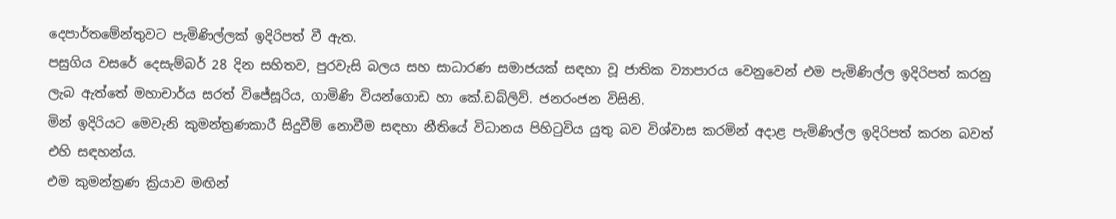දෙපාර්තමේන්තුවට පැමිණිල්ලක් ඉදිරිපත් වී ඇත.
පසුගිය වසරේ දෙසැම්බර් 28 දින සහිතව, පුරවැසි බලය සහ සාධාරණ සමාජයක් සඳහා වූ ජාතික ව්‍යාපාරය වෙනුවෙන් එම පැමිණිල්ල ඉදිරිපත් කරනු ලැබ ඇත්තේ මහාචාර්ය සරත් විජේසූරිය, ගාමිණි වියන්ගොඩ හා කේ.ඩබ්ලිව්. ජනරංජන විසිනි.
මින් ඉදිරියට මෙවැනි කුමන්ත්‍රණකාරී සිදුවීම් නොවීම සඳහා නීතියේ විධානය පිහිටුවිය යුතු බව විශ්වාස කරමින් අදාළ පැමිණිල්ල ඉදිරිපත් කරන බවත් එහි සඳහන්ය.
එම කුමන්ත්‍රණ ක්‍රියාව මඟින්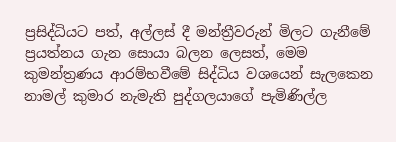ප්‍රසිද්ධියට පත්, අල්ලස් දී මන්ත්‍රීවරුන් මිලට ගැනීමේ ප්‍රයත්නය ගැන සොයා බලන ලෙසත්, මෙම කුමන්ත්‍රණය ආරම්භවීමේ සිද්ධිය වශයෙන් සැලකෙන නාමල් කුමාර නැමැති පුද්ගලයාගේ පැමිණිල්ල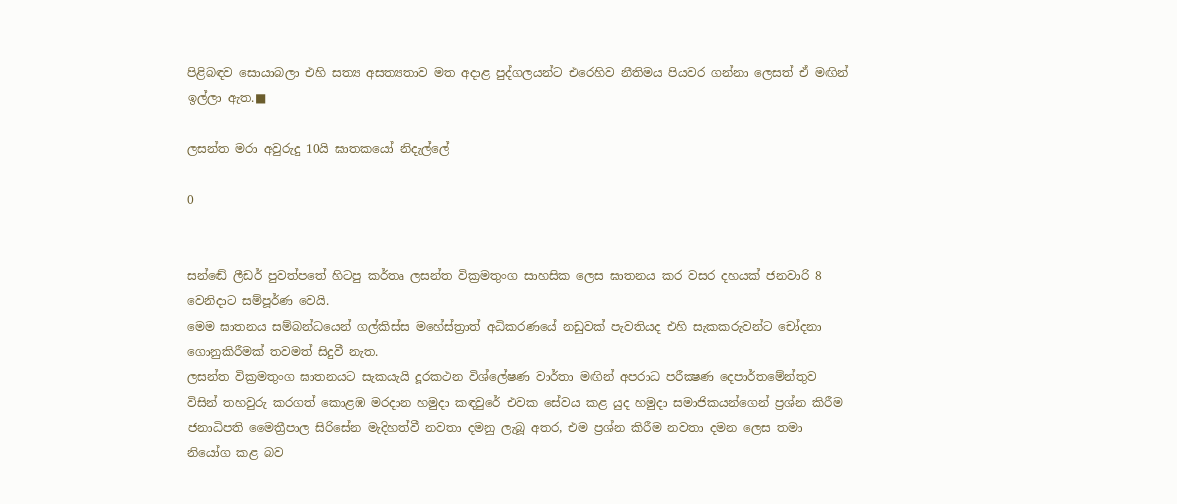පිළිබඳව සොයාබලා එහි සත්‍ය අසත්‍යතාව මත අදාළ පුද්ගලයන්ට එරෙහිව නීතිමය පියවර ගන්නා ලෙසත් ඒ මඟින් ඉල්ලා ඇත.■

ලසන්ත මරා අවුරුදු 10යි ඝාතකයෝ නිදැල්ලේ‍

0


සන්ඬේ ලීඩර් පුවත්පතේ හිටපු කර්තෘ ලසන්ත වික්‍රමතුංග සාහසික ලෙස ඝාතනය කර වසර දහයක් ජනවාරි 8 වෙනිදාට සම්පූර්ණ වෙයි.
මෙම ඝාතනය සම්බන්ධයෙන් ගල්කිස්ස මහේස්ත්‍රාත් අධිකරණයේ නඩුවක් පැවතියද එහි සැකකරුවන්ට චෝදනා ගොනුකිරීමක් තවමත් සිදුවී නැත.
ලසන්ත වික්‍රමතුංග ඝාතනයට සැකයැයි දූරකථන විශ්ලේෂණ වාර්තා මඟින් අපරාධ පරීක්‍ෂණ දෙපාර්තමේන්තුව විසින් තහවුරු කරගත් කොළඹ මරදාන හමුදා කඳවුරේ එවක සේවය කළ යුද හමුදා සමාජිකයන්ගෙන් ප්‍රශ්න කිරීම ජනාධිපති මෛත්‍රීපාල සිරිසේන මැදිහත්වී නවතා දමනු ලැබූ අතර, එම ප්‍රශ්න කිරීම නවතා දමන ලෙස තමා නියෝග කළ බව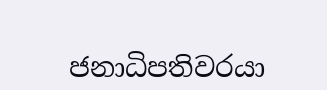ජනාධිපතිවරයා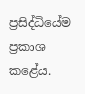ප්‍රසිද්ධියේම ප්‍රකාශ කළේය.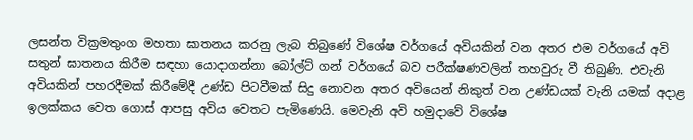ලසන්ත වික්‍රමතුංග මහතා ඝාතනය කරනු ලැබ තිබුණේ විශේෂ වර්ගයේ අවියකින් වන අතර එම වර්ගයේ අවි සතුන් ඝාතනය කිරීම සඳහා යොදාගන්නා බෝල්ට් ගන් වර්ගයේ බව පරීක්ෂණවලින් තහවුරු වී තිබුණි. එවැනි අවියකින් පහරදීමක් කිරීමේදී උණ්ඩ පිටවීමක් සිදු නොවන අතර අවියෙන් නිකුත් වන උණ්ඩයක් වැනි යමක් අදාළ ඉලක්කය වෙත ගොස් ආපසු අවිය වෙතට පැමිණෙයි. මෙවැනි අවි හමුදාවේ විශේෂ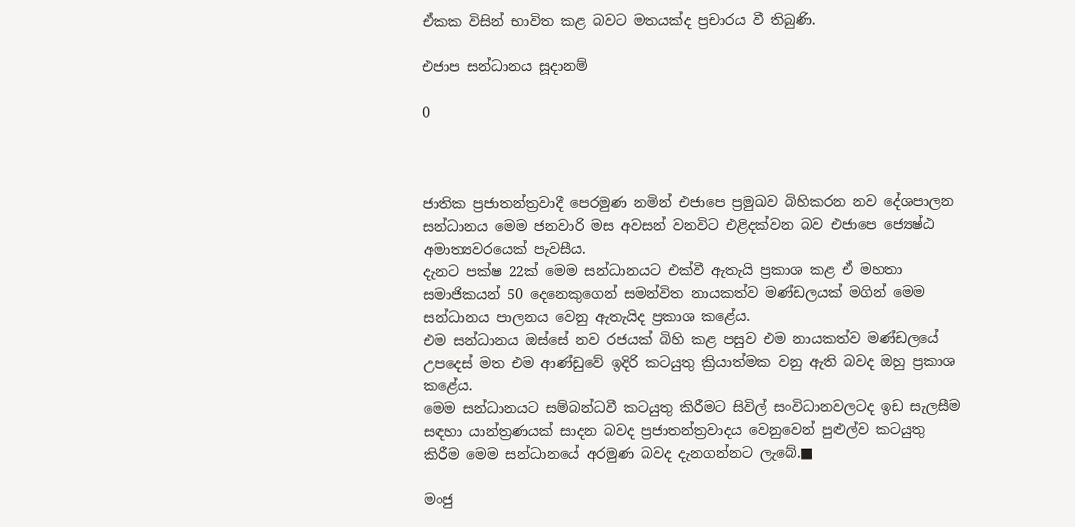ඒකක විසින් භාවිත කළ බවට මතයක්ද ප්‍රචාරය වී තිබුණි.

එජාප සන්ධානය සූදානම්

0



ජාතික ප්‍රජාතන්ත්‍රවාදී පෙරමුණ නමින් එජාපෙ ප්‍රමුඛව බිහිකරන නව දේශපාලන සන්ධානය මෙම ජනවාරි මස අවසන් වනවිට එළිදක්වන බව එජාපෙ ජ්‍යෙෂ්ඨ අමාත්‍යවරයෙක් පැවසීය.
දැනට පක්ෂ 22ක් මෙම සන්ධානයට එක්වී ඇතැයි ප්‍රකාශ කළ ඒ මහතා සමාජිකයන් 50 දෙනෙකුගෙන් සමන්විත නායකත්ව මණ්ඩලයක් මගින් මෙම සන්ධානය පාලනය වෙනු ඇතැයිද ප්‍රකාශ කළේය.
එම සන්ධානය ඔස්සේ නව රජයක් බිහි කළ පසුව එම නායකත්ව මණ්ඩලයේ උපදෙස් මත එම ආණ්ඩුවේ ඉදිරි කටයුතු ක්‍රියාත්මක වනු ඇති බවද ඔහු ප්‍රකාශ කළේය.
මෙම සන්ධානයට සම්බන්ධවී කටයුතු කිරීමට සිවිල් සංවිධානවලටද ඉඩ සැලසීම සඳහා යාන්ත්‍රණයක් සාදන බවද ප්‍රජාතන්ත්‍රවාදය වෙනුවෙන් පුළුල්ව කටයුතු කිරීම මෙම සන්ධානයේ අරමුණ බවද දැනගන්නට ලැබේ.■

මංජු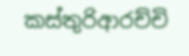කස්තුරිආරච්චි